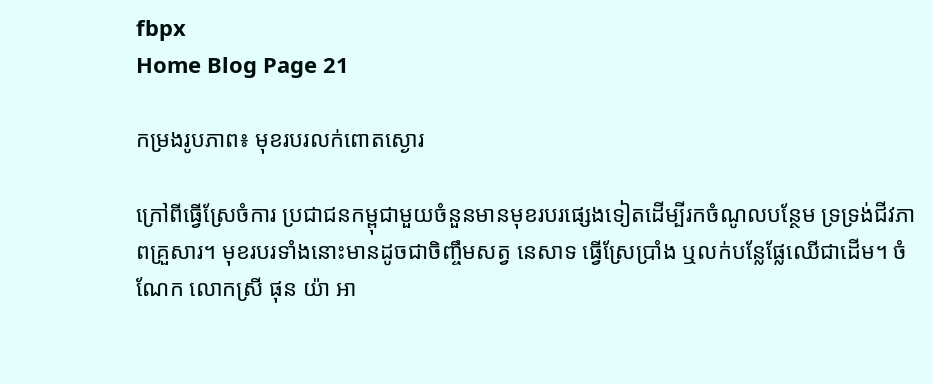fbpx
Home Blog Page 21

កម្រងរូបភាព៖ មុខរបរលក់ពោតស្ងោរ

ក្រៅពីធ្វើស្រែចំការ ប្រជាជនកម្ពុជាមួយចំនួនមានមុខរបរផ្សេងទៀតដើម្បីរកចំណូលបន្ថែម ទ្រទ្រង់ជីវភាពគ្រួសារ។ មុខរបរទាំងនោះមានដូចជាចិញ្ចឹមសត្វ នេសាទ ធ្វើស្រែប្រាំង ឬលក់បន្លែផ្លែឈើជាដើម។ ចំណែក លោកស្រី ផុន យ៉ា អា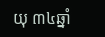យុ ៣៤ឆ្នាំ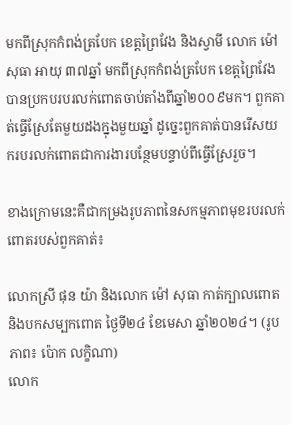មកពីស្រុកកំពង់ត្របែក ខេត្តព្រៃវែង និងស្វាមី លោក ម៉ៅ សុធា អាយុ ៣៧ឆ្នាំ មកពីស្រុកកំពង់ត្របែក ខេត្តព្រៃវែង បានប្រកបរបរលក់ពោតចាប់តាំងពីឆ្នាំ២០០៩មក។ ពួកគាត់ធ្វើស្រែតែមួយដងក្នុងមួយឆ្នាំ ដូច្នេះពួកគាត់បានរើសយករបរលក់ពោតជាការងារបន្ថែមបន្ទាប់ពីធ្វើស្រែរួច។

ខាងក្រោមនេះគឺជាកម្រងរូបភាពនៃសកម្មភាពមុខរបរលក់ពោតរបស់ពួកគាត់៖

លោកស្រី ផុន យ៉ា និងលោក ម៉ៅ សុធា កាត់ក្បាលពោត និងបកសម្បកពោត ថ្ងៃទី២៤ ខែមេសា ឆ្នាំ២០២៤។ (រូបភាព៖ ប៉ោក លក្ខិណា)
លោក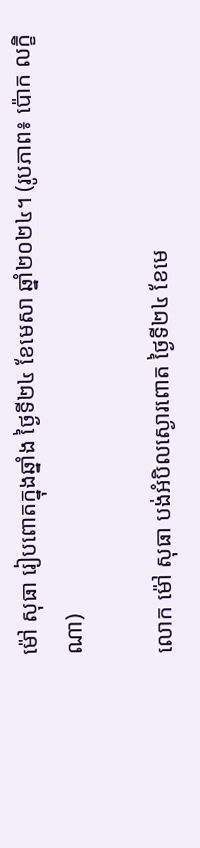ម៉ៅ សុធា រៀបពោតក្នុងឆ្នាំង ថ្ងៃទី២៤ ខែមេសា ឆ្នាំ២០២៤។ (រូបភាព៖ ប៉ោក លក្ខិណា)

លោក ម៉ៅ សុធា បង់អំបិលស្ងោរពោត ថ្ងៃទី២៤ ខែមេ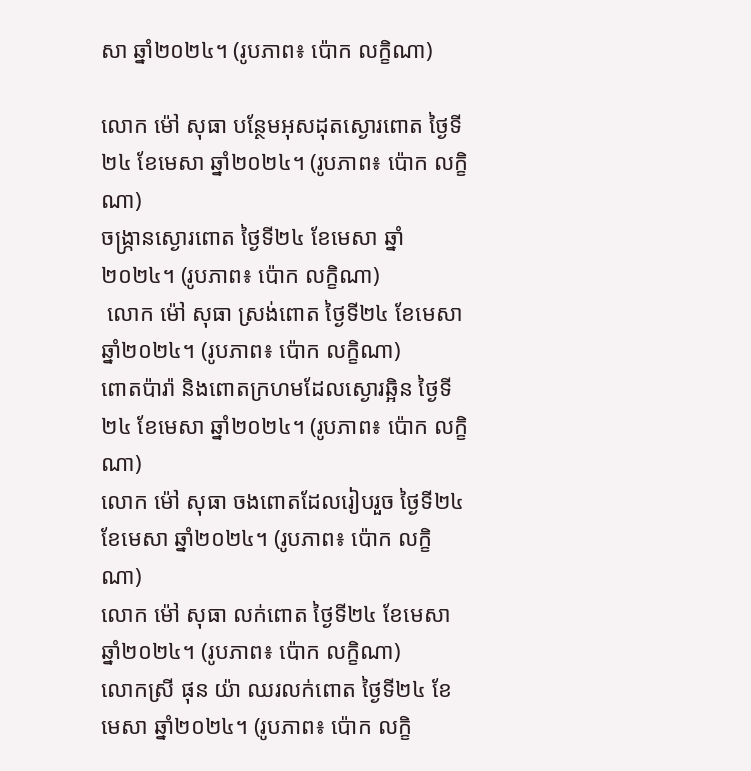សា ឆ្នាំ២០២៤។ (រូបភាព៖ ប៉ោក លក្ខិណា)

លោក ម៉ៅ សុធា បន្ថែមអុសដុតស្ងោរពោត ថ្ងៃទី២៤ ខែមេសា ឆ្នាំ២០២៤។ (រូបភាព៖ ប៉ោក លក្ខិណា)
ចង្ក្រានស្ងោរពោត ថ្ងៃទី២៤ ខែមេសា ឆ្នាំ២០២៤។ (រូបភាព៖ ប៉ោក លក្ខិណា)
 លោក ម៉ៅ សុធា ស្រង់ពោត ថ្ងៃទី២៤ ខែមេសា ឆ្នាំ២០២៤។ (រូបភាព៖ ប៉ោក លក្ខិណា)
ពោតប៉ារ៉ា និងពោតក្រហមដែលស្ងោរឆ្អិន ថ្ងៃទី២៤ ខែមេសា ឆ្នាំ២០២៤។ (រូបភាព៖ ប៉ោក លក្ខិណា)
លោក ម៉ៅ សុធា ចងពោតដែលរៀបរួច ថ្ងៃទី២៤ ខែមេសា ឆ្នាំ២០២៤។ (រូបភាព៖ ប៉ោក លក្ខិណា)
លោក ម៉ៅ សុធា លក់ពោត ថ្ងៃទី២៤ ខែមេសា ឆ្នាំ២០២៤។ (រូបភាព៖ ប៉ោក លក្ខិណា)
លោកស្រី ផុន យ៉ា ឈរលក់ពោត ថ្ងៃទី២៤ ខែមេសា ឆ្នាំ២០២៤។ (រូបភាព៖ ប៉ោក លក្ខិ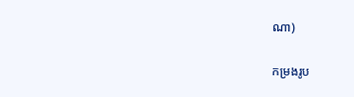ណា)

កម្រងរូប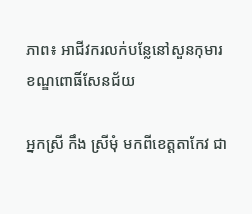ភាព៖ អាជីវករលក់បន្លែនៅសួនកុមារ ខណ្ឌពោធិ៍សែនជ័យ

អ្នកស្រី កឹង ស្រីមុំ មកពីខេត្តតាកែវ ជា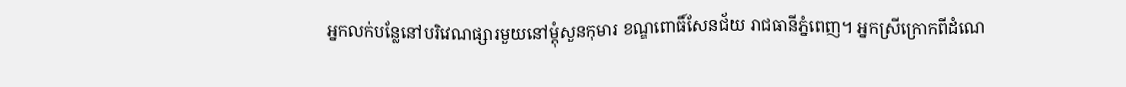អ្នកលក់បន្លែនៅបរិវេណផ្សារមួយនៅម្តុំសួនកុមារ ខណ្ឌពោធិ៍សែនជ័យ រាជធានីភ្នំពេញ។ អ្នកស្រីក្រោកពីដំណេ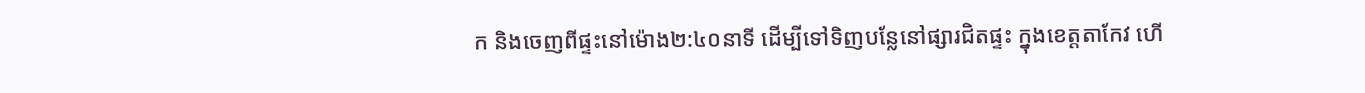ក និងចេញពីផ្ទះនៅម៉ោង២:៤០នាទី ដើម្បីទៅទិញបន្លែនៅផ្សារជិតផ្ទះ ក្នុងខេត្តតាកែវ ហើ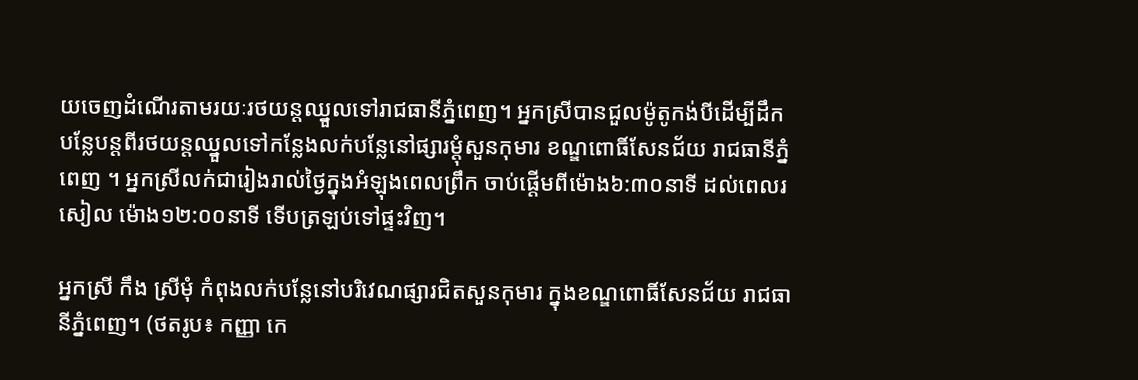យចេញដំណើរតាមរយៈរថយន្តឈ្នួលទៅរាជធានីភ្នំពេញ។ អ្នកស្រីបានជួលម៉ូតូកង់បីដើម្បីដឹកបន្លែបន្តពីរថយន្តឈ្នួលទៅកន្លែងលក់បន្លែនៅផ្សារម្តុំសួនកុមារ ខណ្ឌពោធិ៍សែនជ័យ រាជធានីភ្នំពេញ ។ អ្នកស្រីលក់ជារៀងរាល់ថ្ងៃក្នុងអំឡុងពេលព្រឹក ចាប់ផ្ដើមពីម៉ោង៦:៣០នាទី ដល់ពេលរសៀល ម៉ោង១២:០០នាទី ទើបត្រឡប់ទៅផ្ទះវិញ។

អ្នកស្រី កឹង ស្រីមុំ កំពុងលក់បន្លែនៅបរិវេណផ្សារជិតសួនកុមារ ក្នុងខណ្ឌពោធិ៍សែនជ័យ រាជធានីភ្នំពេញ។ (ថតរូប៖ កញ្ញា កេ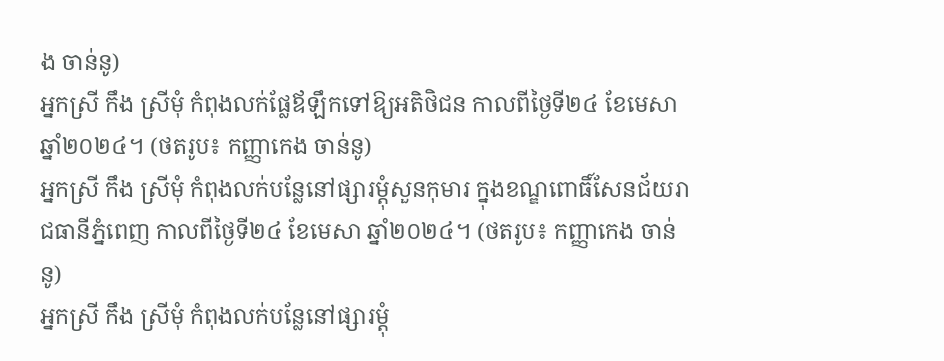ង ចាន់នូ)
អ្នកស្រី កឹង ស្រីមុំ កំពុងលក់ផ្លែឪឡឹកទៅឱ្យអតិថិជន កាលពីថ្ងៃទី២៤ ខែមេសា ឆ្នាំ២០២៤។ (ថតរូប៖ កញ្ញាកេង ចាន់នូ)
អ្នកស្រី កឹង ស្រីមុំ កំពុងលក់បន្លែនៅផ្សារម្តុំសួនកុមារ ក្នុងខណ្ឌពោធិ៍សែនជ័យរាជធានីភ្នំពេញ កាលពីថ្ងៃទី២៤ ខែមេសា ឆ្នាំ២០២៤។ (ថតរូប៖ កញ្ញាកេង ចាន់នូ)
អ្នកស្រី កឹង ស្រីមុំ កំពុងលក់បន្លែនៅផ្សារម្តុំ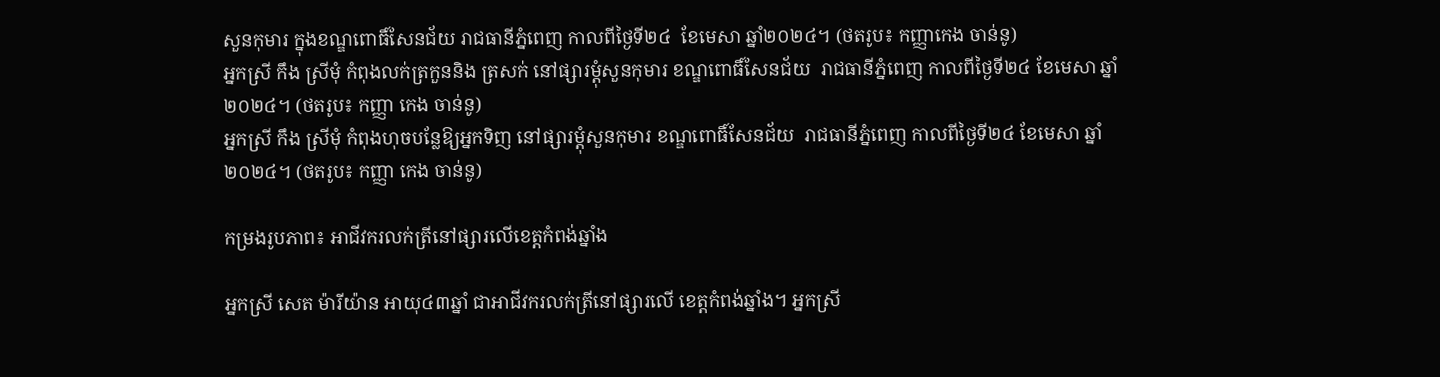សួនកុមារ ក្នុងខណ្ឌពោធិ៍សែនជ័យ រាជធានីភ្នំពេញ កាលពីថ្ងៃទី២៤  ខែមេសា ឆ្នាំ២០២៤។ (ថតរូប៖ កញ្ញាកេង ចាន់នូ)
អ្នកស្រី កឹង ស្រីមុំ កំពុងលក់ត្រកួននិង ត្រសក់ នៅផ្សារម្តុំសួនកុមារ ខណ្ឌពោធិ៍សែនជ័យ  រាជធានីភ្នំពេញ កាលពីថ្ងៃទី២៤ ខែមេសា ឆ្នាំ២០២៤។ (ថតរូប៖ កញ្ញា កេង ចាន់នូ)
អ្នកស្រី កឹង ស្រីមុំ កំពុងហុចបន្លែឱ្យអ្នកទិញ នៅផ្សារម្តុំសួនកុមារ ខណ្ឌពោធិ៍សែនជ័យ  រាជធានីភ្នំពេញ កាលពីថ្ងៃទី២៤ ខែមេសា ឆ្នាំ២០២៤។ (ថតរូប៖ កញ្ញា កេង ចាន់នូ)

កម្រងរូបភាព៖ អាជីវករលក់ត្រីនៅផ្សារលើខេត្តកំពង់ឆ្នាំង

អ្នកស្រី សេត ម៉ារីយ៉ាន អាយុ៤៣ឆ្នាំ ជាអាជីវករលក់ត្រីនៅផ្សារលើ ខេត្តកំពង់ឆ្នាំង។ អ្នកស្រី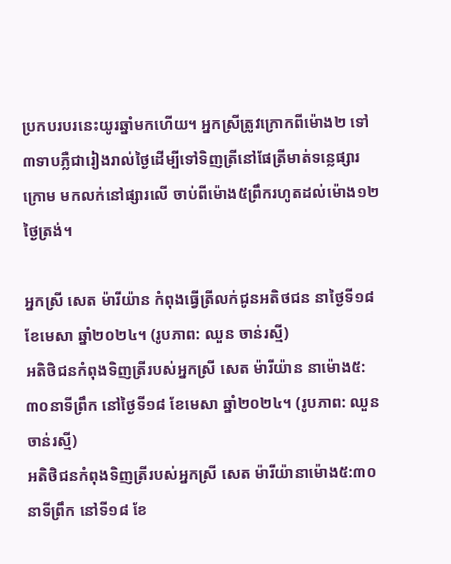ប្រកបរបរនេះយូរឆ្នាំមកហើយ។ អ្នកស្រីត្រូវក្រោកពីម៉ោង២ ទៅ៣ទាបភ្លឺជារៀងរាល់ថ្ងៃដើម្បីទៅទិញត្រីនៅផែត្រីមាត់ទន្លេផ្សារក្រោម មកលក់នៅផ្សារលើ ចាប់ពីម៉ោង៥ព្រឹករហូតដល់ម៉ោង១២ថ្ងៃត្រង់។

អ្នកស្រី សេត ម៉ារីយ៉ាន កំពុងធ្វើត្រីលក់ជូនអតិថជន នាថ្ងៃទី១៨ ខែមេសា ឆ្នាំ២០២៤។ (រូបភាព: ឈួន ចាន់រស្មី)
អតិថិជនកំពុងទិញត្រីរបស់អ្នកស្រី សេត ម៉ារីយ៉ាន នាម៉ោង៥:៣០នាទីព្រឹក នៅថ្ងៃទី១៨ ខែមេសា ឆ្នាំ២០២៤។ (រូបភាព: ឈួន ចាន់រស្មី)
អតិថិជនកំពុងទិញត្រីរបស់អ្នកស្រី សេត ម៉ារីយ៉ានាម៉ោង៥:៣០នាទីព្រឹក នៅទី១៨ ខែ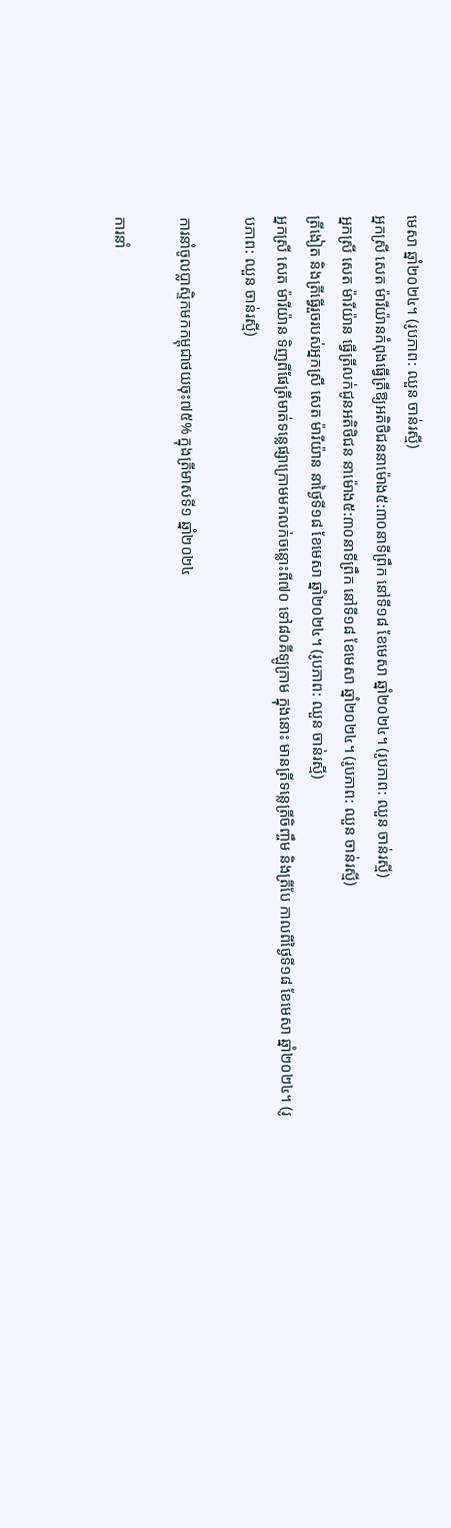មេសា ឆ្នាំ២០២៤។ (រូបភាព: ឈួន ចាន់រស្មី)
អ្នកស្រី សេត ម៉ារីយ៉ានកំពុងធ្វើត្រីឱ្យអតិថិជននាម៉ោង៥:៣០នាទីព្រឹក នៅទី១៨ ខែមេសា ឆ្នាំ២០២៤។ (រូបភាព: ឈួន ចាន់រស្មី)
អ្នកស្រី សេត ម៉ារីយ៉ាន ធ្វើត្រីលក់ជូនអតិថិជន នាម៉ោង៥:៣០នាទីព្រឹក នៅទី១៨ ខែមេសា ឆ្នាំ២០២៤។ (រូបភាព: ឈួន ចាន់រស្មី)
ត្រីងៀត និងត្រីធ្វើរួចរបស់អ្នកស្រី សេត ម៉ារីយ៉ាន នាថ្ងៃទី១៨ ខែមេសា ឆ្នាំ២០២៤។ (រូបភាព: ឈួន ចាន់រស្មី)
អ្នកស្រី សេត ម៉ារីយ៉ាន ទិញពីផែត្រីមាត់ទន្លេផ្សាក្រោមមកលក់ចន្លោះពី៧០ ទៅ៨០គីឡូក្រាម ក្នុងនោះ មានត្រីទន្លេត្រីចិញ្ចឹម និងត្រីបែ កាលពីថ្ងៃទី១៨ ខែមេសា ឆ្នាំ២០២៤។ (រូបភាព: ឈួន ចាន់រស្មី)

ការនាំចូលប្លាស្ទិកមកកម្ពុជាថយចុះ៧៥% ក្នុងត្រីមាសទី១ ឆ្នាំ២០២៤

ការនាំ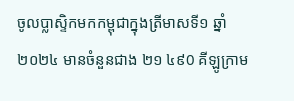ចូលប្លាស្ទិកមកកម្ពុជាក្នុងត្រីមាសទី១ ឆ្នាំ២០២៤ មានចំនួនជាង ២១ ៤៩0 គីឡូក្រាម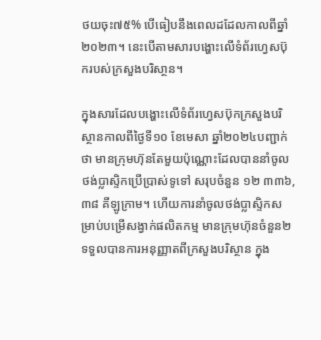ថយចុះ៧៥% បើធៀបនឹងពេលដដែលកាលពីឆ្នាំ២០២៣។ នេះបើតាមសារបង្ហោះលើទំព័រហ្វេសប៊ុករបស់ក្រសួងបរិសា្ថន។

ក្នុងសារដែលបង្ហោះលើទំព័រហ្វេសប៊ុកក្រសួងបរិស្ថានកាលពីថ្ងៃទី១០ ខែមេសា ឆ្នាំ២០២៤បញ្ជាក់ថា មានក្រុមហ៊ុនតែមួយប៉ុណ្ណោះដែលបាននាំចូលថង់ប្លាស្ទិកប្រើប្រាស់ទូទៅ សរុបចំនួន ១២ ៣៣៦, ៣៨ គីឡូក្រាម។ ហើយការនាំចូលថង់ប្លាស្ទិកសម្រាប់បម្រើសង្វាក់ផលិតកម្ម មានក្រុមហ៊ុនចំនួន២ ទទួលបានការអនុញ្ញាតពីក្រសួងបរិស្ថាន ក្នុង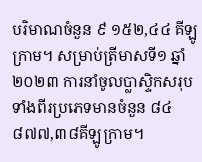បរិមាណចំនួន ៩ ១៥២,៤៤ គីឡូក្រាម។ សម្រាប់ត្រីមាសទី១ ឆ្នាំ២០២៣ ការនាំចូលប្លាស្ទិកសរុបទាំងពីរប្រភេទមានចំនួន ៨៤ ៨៧៧,៣៨គីឡូក្រាម។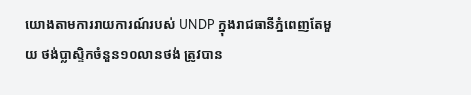យោងតាមការរាយការណ៍របស់ UNDP ក្នុងរាជធានីភ្នំពេញតែមួយ ថង់ប្លាសិ្ទកចំនួន១០លានថង់ ត្រូវបាន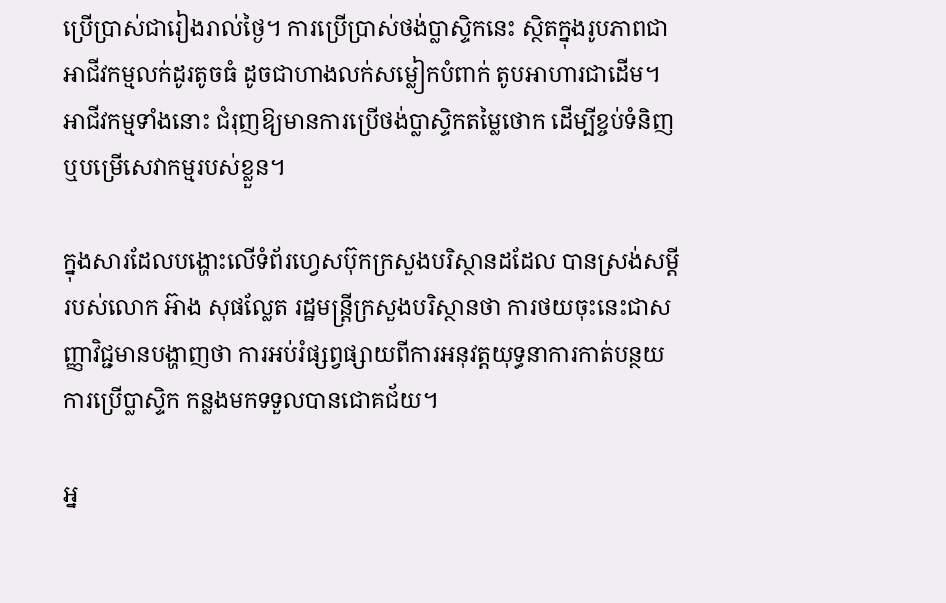ប្រើប្រាស់ជារៀងរាល់ថ្ងៃ។ ការប្រើប្រាស់ថង់ប្លាសិ្ទកនេះ ស្ថិតក្នុងរូបភាពជាអាជីវកម្មលក់ដូរតូចធំ ដូចជាហាងលក់សម្លៀកបំពាក់ តូបអាហារជាដើម។ អាជីវកម្មទាំងនោះ ជំរុញឱ្យមានការប្រើថង់ប្លាស្ទិកតម្លៃថោក ដើម្បីខ្ចប់ទំនិញ ឬបម្រើសេវាកម្មរបស់ខ្លួន។

ក្នុងសារដែលបង្ហោះលើទំព័រហ្វេសប៊ុកក្រសួងបរិស្ថានដដែល បានស្រង់សម្តីរបស់លោក អ៊ាង សុផល្លែត រដ្ឋមន្រ្តីក្រសួងបរិស្ថានថា ការថយចុះនេះជាសញ្ញាវិជ្ជមានបង្ហាញថា ការអប់រំផ្សព្វផ្សាយពីការអនុវត្តយុទ្ធនាការកាត់បន្ថយការប្រើប្លាស្ទិក កន្លងមកទទួលបានជោគជ័យ។

អ្ន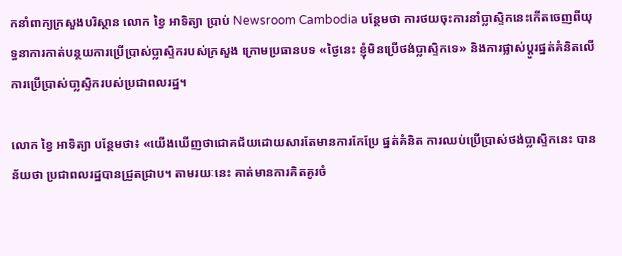កនាំពាក្យក្រសួងបរិស្ថាន លោក ខ្វៃ អាទិត្យា ប្រាប់ Newsroom Cambodia បន្ថែមថា ការថយចុះការនាំប្លាស្ទិកនេះកើតចេញពីយុទ្ធនាការកាត់បន្ថយការប្រើប្រាស់ប្លាស្ទិករបស់ក្រសួង ក្រោមប្រធានបទ «ថ្ងៃនេះ ខ្ញុំមិនប្រើថង់ប្លាស្ទិកទេ» និងការផ្លាស់ប្តូរផ្នត់គំនិតលើការប្រើប្រាស់បា្លស្ទិករបស់ប្រជាពលរដ្ឋ។

លោក ខ្វៃ អាទិត្យា បន្ថែមថា៖ «យើងឃើញថាជោគជ័យដោយសារតែមានការកែប្រែ ផ្នត់គំនិត ការឈប់ប្រើប្រាស់ថង់ប្លាស្ទិកនេះ បានន័យថា ប្រជាពលរដ្ឋបានជ្រួតជ្រាប។ តាមរយៈនេះ គាត់មានការគិតគូរចំ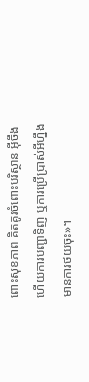ពោះសុខភាព គិតគូរចំពោះបរិស្ថាន អ៊ីចឹងហើយការបញ្ជាទិញ ឬការប្រើប្រាស់អីហ្នឹង មានការថយចុះ»។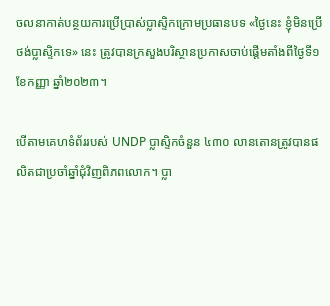ចលនាកាត់បន្ថយការប្រើប្រាស់ប្លាស្ទិកក្រោមប្រធានបទ «ថ្ងៃនេះ ខ្ញុំមិនប្រើថង់ប្លាស្ទិកទេ» នេះ ត្រូវបានក្រសួងបរិស្ថានប្រកាសចាប់ផ្តើមតាំងពីថ្ងៃទី១ ខែកញ្ញា ឆ្នាំ២០២៣។

បើតាមគេហទំព័ររបស់ UNDP ប្លាស្ទិកចំនួន ៤៣០ លានតោនត្រូវបានផលិតជាប្រចាំឆ្នាំជុំវិញពិភពលោក។ ប្លា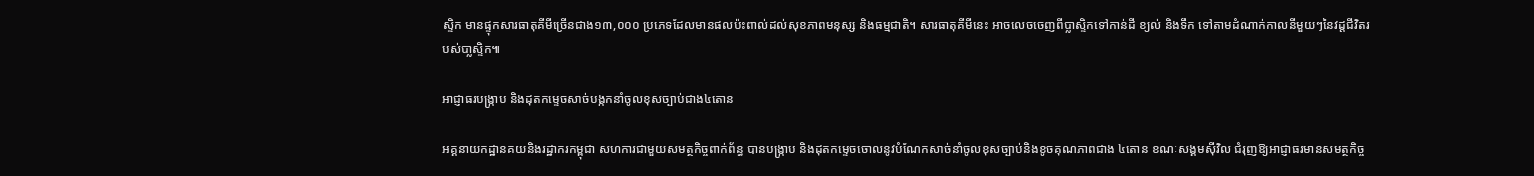សិ្ទក មានផ្ទុកសារធាតុគីមីច្រើនជាង១៣,០០០ ប្រភេទដែលមានផលប៉ះពាល់ដល់សុខភាពមនុស្ស និងធម្មជាតិ។ សារធាតុគីមីនេះ អាចលេចចេញពីប្លាស្ទិកទៅកាន់ដី ខ្យល់ និងទឹក ទៅតាមដំណាក់កាលនីមួយៗនៃវដ្តជីវិតរបស់បា្លស្ទិក៕

អាជ្ញាធរបង្ក្រាប និងដុតកម្ទេចសាច់បង្កកនាំចូលខុសច្បាប់ជាង៤តោន

អគ្គនាយកដ្ឋានគយនិងរដ្ឋាករកម្ពុជា សហការជាមួយសមត្ថកិច្ចពាក់ព័ន្ធ បានបង្ក្រាប និងដុតកម្ទេចចោលនូវបំណែកសាច់នាំចូលខុសច្បាប់និងខូចគុណភាពជាង ៤តោន ខណៈសង្គមស៊ីវិល ជំរុញឱ្យអាជ្ញាធរមានសមត្ថកិច្ច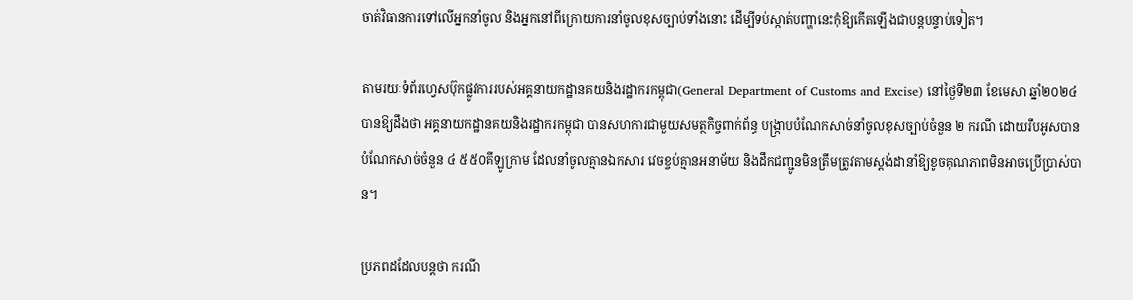ចាត់វិធានការទៅលើអ្នកនាំចូល និងអ្នកនៅពីក្រោយការនាំចូលខុសច្បាប់ទាំងនោះ ដើម្បីទប់ស្កាត់បញ្ហានេះកុំឱ្យកើតឡើងជាបន្តបន្ទាប់ទៀត។

តាមរយៈទំព័រហ្វេសប៊ុកផ្លូវការរបស់អគ្គនាយកដ្ឋានគយនិងរដ្ឋាករកម្ពុជា(General Department of Customs and Excise) នៅថ្ងៃទី២៣ ខែមេសា ឆ្នាំ២០២៤ បានឱ្យដឹងថា អគ្គនាយកដ្ឋានគយនិងរដ្ឋាករកម្ពុជា បានសហការជាមួយសមត្ថកិច្ចពាក់ព័ន្ធ បង្ក្រាបបំណែកសាច់នាំចូលខុសច្បាប់ចំនួន ២ ករណី ដោយរឹបអូសបានបំណែកសាច់ចំនួន ៤ ៥៥០គីឡូក្រាម ដែលនាំចូលគ្មានឯកសារ វេចខ្ចប់គ្មានអនាម័យ និងដឹកជញ្ជូនមិនត្រឹមត្រូវតាមស្តង់ដានាំឱ្យខូចគុណភាពមិនអាចប្រើប្រាស់បាន។

ប្រភពដដែលបន្តថា ករណី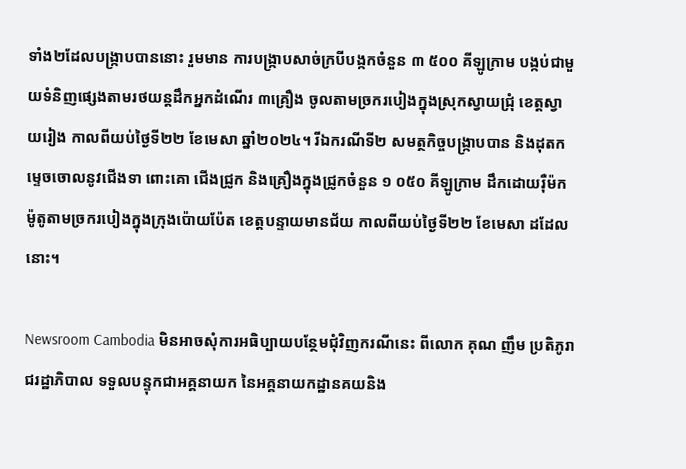ទាំង២ដែលបង្ក្រាបបាននោះ រួមមាន ការបង្ក្រាបសាច់ក្របីបង្កកចំនួន ៣ ៥០០ គីឡូក្រាម បង្កប់ជាមួយទំនិញផ្សេងតាមរថយន្តដឹកអ្នកដំណើរ ៣គ្រឿង ចូលតាមច្រករបៀងក្នុងស្រុកស្វាយជ្រុំ ខេត្តស្វាយរៀង កាលពីយប់ថ្ងៃទី២២ ខែមេសា ឆ្នាំ២០២៤។ រីឯករណីទី២ សមត្ថកិច្ចបង្ក្រាបបាន និងដុតកម្ទេចចោលនូវជើងទា ពោះគោ ជើងជ្រូក និងគ្រឿងក្នុងជ្រូកចំនួន ១ ០៥០ គីឡូក្រាម ដឹកដោយរ៉ឺម៉កម៉ូតូតាមច្រករបៀងក្នុងក្រុងប៉ោយប៉ែត ខេត្តបន្ទាយមានជ័យ កាលពីយប់ថ្ងៃទី២២ ខែមេសា ដដែលនោះ។

Newsroom Cambodia មិនអាចសុំការអធិប្បាយបន្ថែមជុំវិញករណីនេះ ពីលោក គុណ ញឹម ប្រតិភូរាជរដ្ឋាភិបាល ទទួលបន្ទុកជាអគ្គនាយក នៃអគ្គនាយកដ្ឋានគយនិង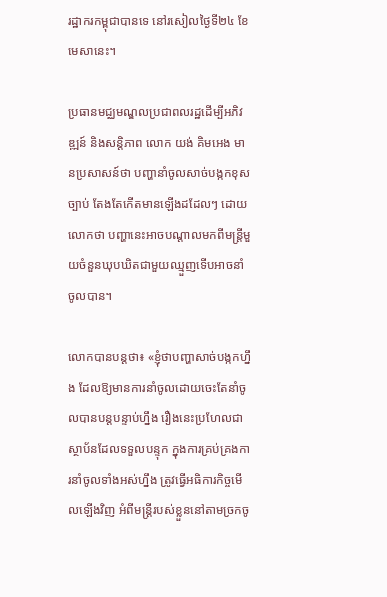រដ្ឋាករកម្ពុជាបានទេ នៅរសៀលថ្ងៃទី២៤ ខែមេសានេះ។

ប្រធានមជ្ឈមណ្ឌលប្រជាពលរដ្ឋដើម្បីអភិវឌ្ឍន៍ និងសន្តិភាព លោក យង់ គិមអេង មានប្រសាសន៍ថា បញ្ហានាំចូលសាច់បង្កកខុសច្បាប់ តែងតែកើតមានឡើងដដែលៗ ដោយលោកថា បញ្ហានេះអាចបណ្ដាលមកពីមន្ត្រីមួយចំនួនឃុបឃិតជាមួយឈ្មួញទើបអាចនាំចូលបាន។

លោកបានបន្តថា៖ «ខ្ញុំថាបញ្ហាសាច់បង្កកហ្នឹង ដែលឱ្យមានការនាំចូលដោយចេះតែនាំចូលបានបន្តបន្ទាប់ហ្នឹង រឿងនេះប្រហែលជាស្ថាប័នដែលទទួលបន្ទុក ក្នុងការគ្រប់គ្រងការនាំចូលទាំងអស់ហ្នឹង ត្រូវធ្វើអធិការកិច្ចមើលឡើងវិញ អំពីមន្ត្រីរបស់ខ្លួននៅតាមច្រកចូ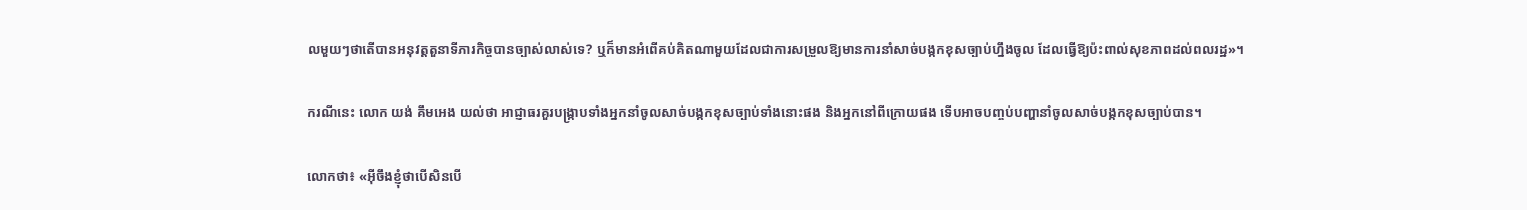លមួយៗថាតើបានអនុវត្តតួនាទីភារកិច្ចបានច្បាស់លាស់ទេ? ឬក៏មានអំពើគប់គិតណាមួយដែលជាការសម្រួលឱ្យមានការនាំសាច់បង្កកខុសច្បាប់ហ្នឹងចូល ដែលធ្វើឱ្យប៉ះពាល់សុខភាពដល់ពលរដ្ឋ»។

ករណីនេះ លោក យង់ គឹមអេង យល់ថា អាជ្ញាធរគួរបង្ក្រាបទាំងអ្នកនាំចូលសាច់បង្កកខុសច្បាប់ទាំងនោះផង និងអ្នកនៅពីក្រោយផង ទើបអាចបញ្ចប់បញ្ហានាំចូលសាច់បង្កកខុសច្បាប់បាន។

លោកថា៖ «អ៊ីចឹងខ្ញុំថាបើសិនបើ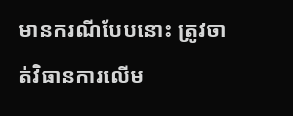មានករណីបែបនោះ ត្រូវចាត់វិធានការលើម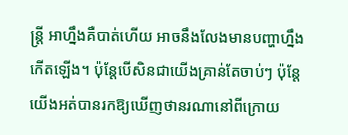ន្ត្រី អាហ្នឹងគឺបាត់ហើយ អាចនឹងលែងមានបញ្ហាហ្នឹងកើតឡើង។ ប៉ុន្តែបើសិនជាយើងគ្រាន់តែចាប់ៗ ប៉ុន្តែយើងអត់បានរកឱ្យឃើញថានរណានៅពីក្រោយ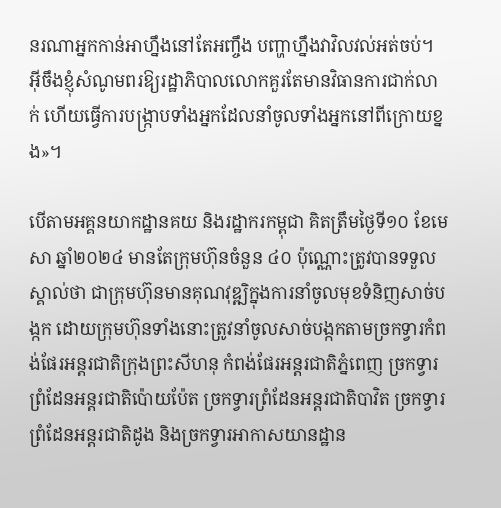នរណាអ្នកកាន់អាហ្នឹងនៅតែអញ្ចឹង បញ្ហាហ្នឹងវាវិលវល់អត់ចប់។ អ៊ីចឹងខ្ញុំសំណូមពរឱ្យរដ្ឋាភិបាលលោកគួរតែមានវិធានការជាក់លាក់ ហើយធ្វើការបង្ក្រាបទាំងអ្នកដែលនាំចូលទាំងអ្នកនៅពីក្រោយខ្នង»។

បើតាមអគ្គនយាកដ្ឋានគយ និងរដ្ឋាករកម្ពុជា គិតត្រឹមថ្ងៃទី១០ ខែមេសា ឆ្នាំ២០២៤ មានតែក្រុមហ៊ុនចំនួន ៤០ ប៉ុណ្ណោះត្រូវបានទទួលស្គាល់ថា ជាក្រុមហ៊ុនមានគុណវុឌ្ឍិក្នុងការនាំចូលមុខទំនិញសាច់បង្កក ដោយក្រុមហ៊ុនទាំងនោះត្រូវនាំចូលសាច់បង្កកតាមច្រកទ្វារកំពង់ផែរអន្តរជាតិក្រុងព្រះសីហនុ កំពង់ផែរអន្តរជាតិភ្នំពេញ ច្រកទ្វារព្រំដែនអន្តរជាតិប៉ោយប៉ែត ច្រកទ្វារព្រំដែនអន្តរជាតិបាវិត ច្រកទ្វារព្រំដែនអន្តរជាតិដូង និងច្រកទ្វារអាកាសយានដ្ឋាន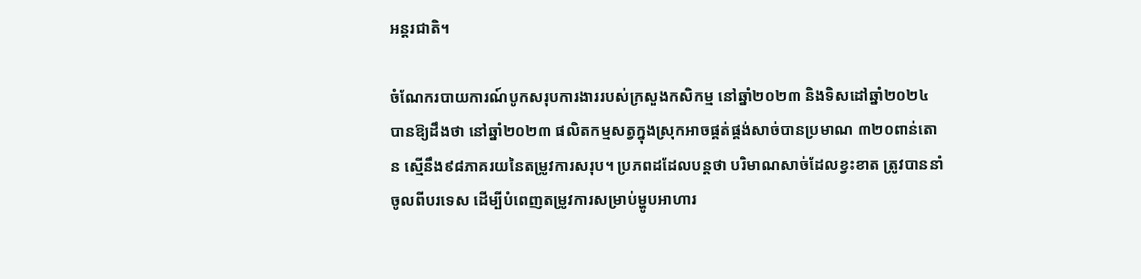អន្តរជាតិ។

ចំណែករបាយការណ៍បូកសរុបការងាររបស់ក្រសួងកសិកម្ម នៅឆ្នាំ២០២៣ និងទិសដៅឆ្នាំ២០២៤ បានឱ្យដឹងថា នៅឆ្នាំ២០២៣ ផលិតកម្មសត្វក្នុងស្រុកអាចផ្គត់ផ្គង់សាច់បានប្រមាណ ៣២០ពាន់តោន ស្មើនឹង៩៨ភាគរយនៃតម្រូវការសរុប។ ប្រភពដដែលបន្តថា បរិមាណសាច់ដែលខ្វះខាត ត្រូវបាននាំចូលពីបរទេស ដើម្បីបំពេញតម្រូវការសម្រាប់ម្ហូបអាហារ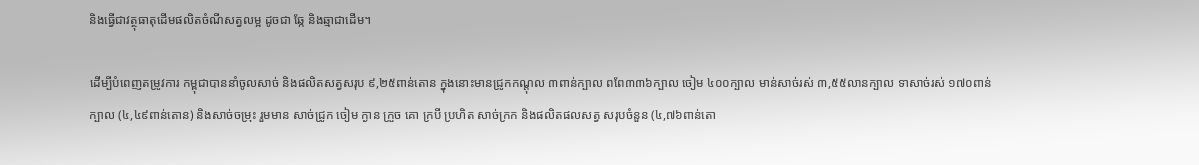និងធ្វើជាវត្ថុធាតុដើមផលិតចំណីសត្វលម្អ ដូចជា ឆ្កែ និងឆ្មាជាដើម។

ដើម្បីបំពេញតម្រូវការ កម្ពុជាបាននាំចូលសាច់ និងផលិតសត្វសរុប ៩,២៥ពាន់តោន ក្នុងនោះមានជ្រូកកណ្ដុល ៣ពាន់ក្បាល ពពែ៣៣៦ក្បាល ចៀម ៤០០ក្បាល មាន់សាច់រស់ ៣,៥៥លានក្បាល ទាសាច់រស់ ១៧០ពាន់ក្បាល (៤,៤៩ពាន់តោន) និងសាច់ចម្រុះ រួមមាន សាច់ជ្រូក ចៀម ក្ងាន ក្រួច គោ ក្របី ប្រហិត សាច់ក្រក និងផលិតផលសត្វ សរុបចំនួន (៤,៧៦ពាន់តោ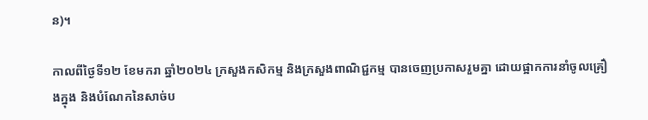ន)។

កាលពីថ្ងៃទី១២ ខែមករា ឆ្នាំ២០២៤ ក្រសួងកសិកម្ម និងក្រសួងពាណិជ្ជកម្ម បានចេញប្រកាសរួមគ្នា ដោយផ្អាកការនាំចូលគ្រឿងក្នុង និងបំណែកនៃសាច់ប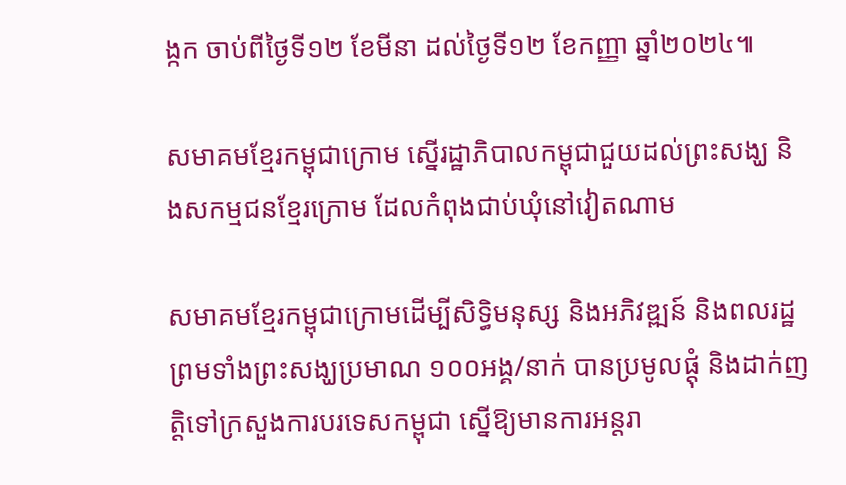ង្កក ចាប់ពីថ្ងៃទី១២ ខែមីនា ដល់ថ្ងៃទី១២ ខែកញ្ញា ឆ្នាំ២០២៤៕

សមាគមខ្មែរកម្ពុជាក្រោម ស្នើរដ្ឋាភិបាលកម្ពុជាជួយដល់ព្រះសង្ឃ និងសកម្មជនខ្មែរក្រោម ដែលកំពុងជាប់ឃុំនៅវៀតណាម

សមាគមខ្មែរកម្ពុជាក្រោមដើម្បីសិទ្ធិមនុស្ស និងអភិវឌ្ឍន៍ និងពលរដ្ឋ ព្រមទាំងព្រះសង្ឃប្រមាណ ១០០អង្គ/នាក់ បានប្រមូលផ្តុំ និងដាក់ញត្តិទៅក្រសួងការបរទេសកម្ពុជា ស្នើឱ្យមានការអន្តរា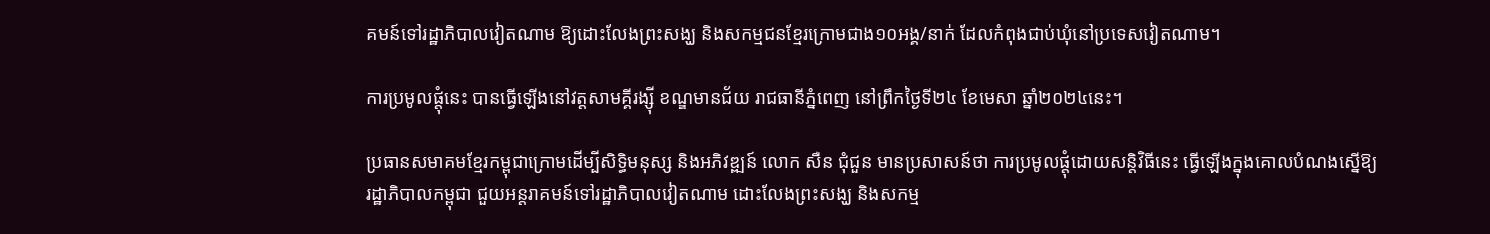គមន៍ទៅរដ្ឋាភិបាលវៀតណាម ឱ្យដោះលែងព្រះសង្ឃ និងសកម្មជនខ្មែរក្រោមជាង១០អង្គ/នាក់ ដែលកំពុងជាប់ឃុំនៅប្រទេសវៀតណាម។

ការប្រមូលផ្តុំនេះ បានធ្វើឡើងនៅវត្តសាមគ្គីរង្ស៊ី ខណ្ឌមានជ័យ រាជធានីភ្នំពេញ នៅព្រឹកថ្ងៃទី២៤ ខែមេសា ឆ្នាំ២០២៤នេះ។

ប្រធានសមាគមខ្មែរកម្ពុជាក្រោមដើម្បីសិទ្ធិមនុស្ស និងអភិវឌ្ឍន៍ លោក សឺន ជុំជួន មានប្រសាសន៍ថា ការប្រមូលផ្តុំដោយសន្តិវិធីនេះ ធ្វើឡើងក្នុងគោលបំណងស្នើឱ្យរដ្ឋាភិបាលកម្ពុជា ជួយអន្តរាគមន៍ទៅរដ្ឋាភិបាលវៀតណាម ដោះលែងព្រះសង្ឃ និងសកម្ម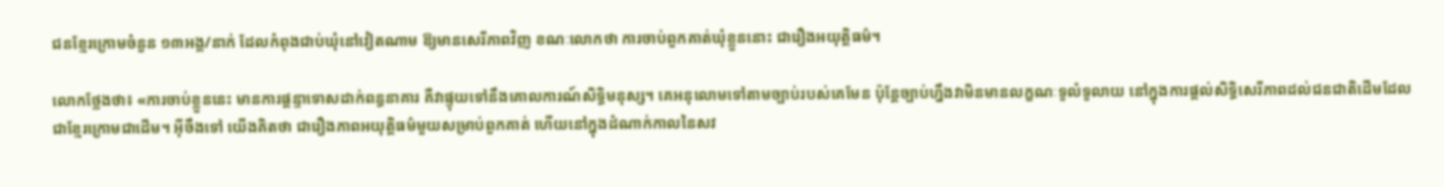ជនខ្មែរក្រោមចំនួន ១៣អង្គ/នាក់ ដែលកំពុងជាប់ឃុំនៅវៀតណាម ឱ្យមានសេរីភាពវិញ ខណៈលោកថា ការចាប់ពួកគាត់ឃុំខ្លួននោះ ជារឿងអយុត្តិធម៌។

លោកថ្លែងថា៖ «ការចាប់ខ្លួននេះ មានការផ្ដន្ទាទោសដាក់ពន្ធនាគារ គឺវាផ្ទុយទៅនឹងគោលការណ៍សិទ្ធិមនុស្ស។ គេអនុលោមទៅតាមច្បាប់របស់គេមែន ប៉ុន្តែច្បាប់ហ្នឹងវាមិនមានលក្ខណៈទូលំទូលាយ នៅក្នុងការផ្ដល់សិទ្ធិសេរីភាពដល់ជនជាតិដើមដែលជាខ្មែរក្រោមជាដើម។ អ៊ីចឹងទៅ យើងគិតថា ជារឿងភាពអយុត្តិធម៌មួយសម្រាប់ពួកគាត់ ហើយនៅក្នុងដំណាក់កាលនៃសវ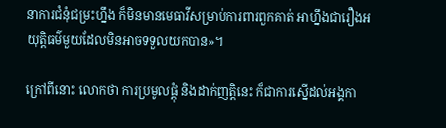នាការជំនុំជម្រះហ្នឹង ក៏មិនមានមេធាវីសម្រាប់ការពារពួកគាត់ អាហ្នឹងជារឿងអយុត្តិធម៌មួយដែលមិនអាចទទួលយកបាន»។

ក្រៅពីនោះ លោកថា ការប្រមូលផ្តុំ និងដាក់ញត្តិនេះ ក៏ជាការស្នើដល់អង្គកា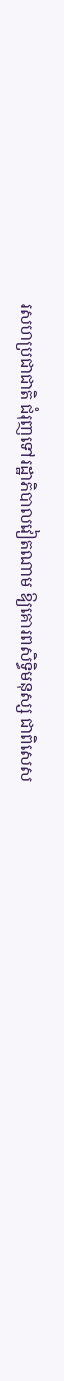រសហប្រជាជាតិ ជំរុញទៅរដ្ឋាភិបាលវៀតណាម ឱ្យគោរពសិទ្ធិមនុស្ស ជាពិសេស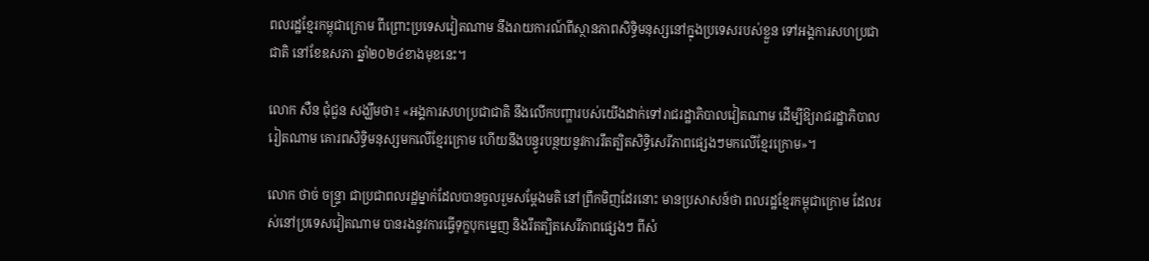ពលរដ្ឋខ្មែរកម្ពុជាក្រោម ពីព្រោះប្រទេសវៀតណាម នឹងរាយការណ៍ពីស្ថានភាពសិទ្ធិមនុស្សនៅក្នុងប្រទេសរបស់ខ្លួន ទៅអង្គការសហប្រជាជាតិ នៅខែឧសភា ឆ្នាំ២០២៤ខាងមុខនេះ។

លោក សឺន ជុំជួន សង្ឃឹមថា៖ «អង្គការសហប្រជាជាតិ នឹងលើកបញ្ហារបស់យើងដាក់ទៅរាជរដ្ឋាភិបាលវៀតណាម ដើម្បីឱ្យរាជរដ្ឋាភិបាលរៀតណាម គោរពសិទ្ធិមនុស្សមកលើខ្មែរក្រោម ហើយនឹងបន្ធូរបន្ថយនូវការរឹតត្បិតសិទ្ធិសេរីភាពផ្សេងៗមកលើខ្មែរក្រោម»។

លោក ថាច់ ចន្ទ្រា ជាប្រជាពលរដ្ឋម្នាក់ដែលបានចូលរួមសម្ដែងមតិ នៅព្រឹកមិញដែរនោះ មានប្រសាសន៍ថា ពលរដ្ឋខ្មែរកម្ពុជាក្រោម ដែលរស់នៅប្រទេសវៀតណាម បានរងនូវការធ្វើទុក្ខបុកម្នេញ និងរឹតត្បិតសេរីភាពផ្សេងៗ ពីសំ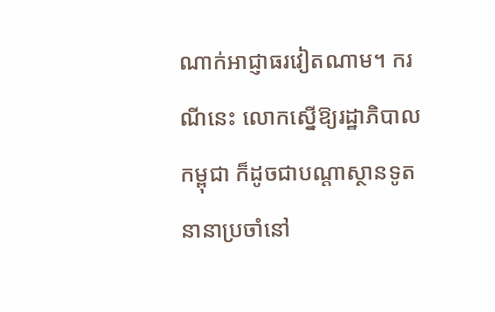ណាក់អាជ្ញាធរវៀតណាម។ ករណីនេះ លោកស្នើឱ្យរដ្ឋាភិបាលកម្ពុជា ក៏ដូចជាបណ្តាស្ថានទូតនានាប្រចាំនៅ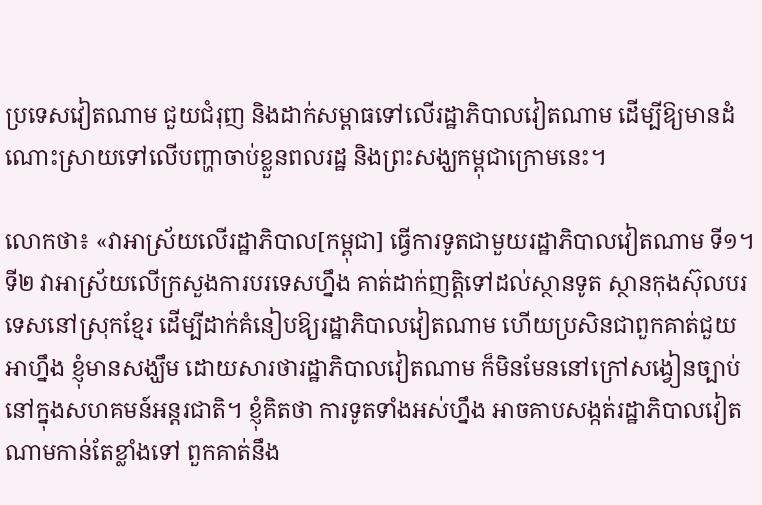ប្រទេសវៀតណាម ជួយជំរុញ និងដាក់សម្ពាធទៅលើរដ្ឋាភិបាលវៀតណាម ដើម្បីឱ្យមានដំណោះស្រាយទៅលើបញ្ហាចាប់ខ្លួនពលរដ្ឋ និងព្រះសង្ឃកម្ពុជាក្រោមនេះ។

លោកថា៖ «វាអាស្រ័យលើរដ្ឋាភិបាល[កម្ពុជា] ធ្វើការទូតជាមួយរដ្ឋាភិបាលវៀតណាម ទី១។ ទី២ វាអាស្រ័យលើក្រសួងការបរទេសហ្នឹង គាត់ដាក់ញត្តិទៅដល់ស្ថានទូត ស្ថានកុងស៊ុលបរទេសនៅស្រុកខ្មែរ ដើម្បីដាក់គំនៀបឱ្យរដ្ឋាភិបាលវៀតណាម ហើយប្រសិនជាពួកគាត់ជួយអាហ្នឹង ខ្ញុំមានសង្ឃឹម ដោយសារថារដ្ឋាភិបាលវៀតណាម ក៏មិនមែននៅក្រៅសង្វៀនច្បាប់នៅក្នុងសហគមន៍អន្តរជាតិ។ ខ្ញុំគិតថា ការទូតទាំងអស់ហ្នឹង អាចគាបសង្កត់រដ្ឋាភិបាលវៀតណាមកាន់តែខ្លាំងទៅ ពួកគាត់នឹង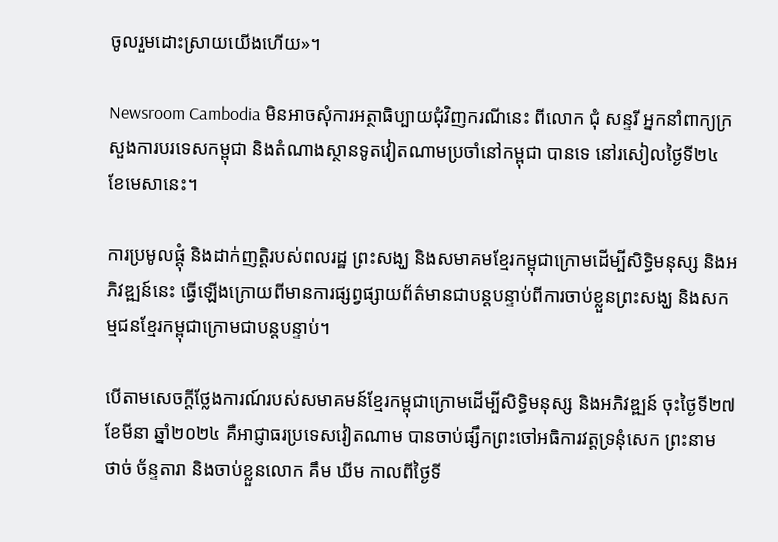ចូលរួមដោះស្រាយយើងហើយ»។

Newsroom Cambodia មិនអាចសុំការអត្ថាធិប្បាយជុំវិញករណីនេះ ពីលោក ជុំ សន្ទរី អ្នកនាំពាក្យក្រសួងការបរទេសកម្ពុជា និងតំណាងស្ថានទូតវៀតណាមប្រចាំនៅកម្ពុជា បានទេ នៅរសៀលថ្ងៃទី២៤ ខែមេសានេះ។

ការប្រមូលផ្តុំ និងដាក់ញត្តិរបស់ពលរដ្ឋ ព្រះសង្ឃ និងសមាគមខ្មែរកម្ពុជាក្រោមដើម្បីសិទ្ធិមនុស្ស និងអភិវឌ្ឍន៍នេះ ធ្វើឡើងក្រោយពីមានការផ្សព្វផ្សាយព័ត៌មានជាបន្តបន្ទាប់ពីការចាប់ខ្លួនព្រះសង្ឃ និងសកម្មជនខ្មែរកម្ពុជាក្រោមជាបន្តបន្ទាប់។

បើតាមសេចក្តីថ្លែងការណ៍របស់សមាគមន៍ខ្មែរកម្ពុជាក្រោមដើម្បីសិទ្ធិមនុស្ស និងអភិវឌ្ឍន៍ ចុះថ្ងៃទី២៧ ខែមីនា ឆ្នាំ២០២៤ គឺអាជ្ញាធរប្រទេសវៀតណាម បានចាប់ផ្សឹកព្រះចៅអធិការវត្តទ្រនុំសេក ព្រះនាម ថាច់ ច័ន្ទតារា និងចាប់ខ្លួនលោក គឹម ឃីម កាលពីថ្ងៃទី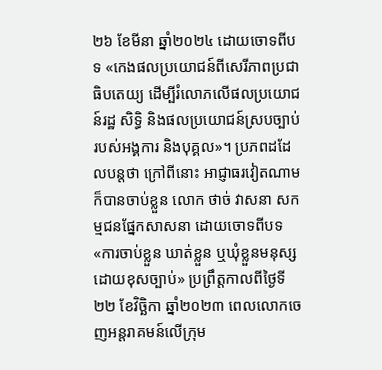២៦ ខែមីនា ឆ្នាំ២០២៤ ដោយចោទពីបទ «កេងផលប្រយោជន៍ពីសេរីភាពប្រជាធិបតេយ្យ ដើម្បីរំលោភលើផលប្រយោជន៍រដ្ឋ សិទ្ធិ និងផលប្រយោជន៍ស្របច្បាប់របស់អង្គការ និងបុគ្គល»។ ប្រភពដដែលបន្តថា ក្រៅពីនោះ អាជ្ញាធរវៀតណាម ក៏បានចាប់ខ្លួន លោក ថាច់ វាសនា សកម្មជនផ្នែកសាសនា ដោយចោទពីបទ «ការចាប់ខ្លួន ឃាត់ខ្លួន ឬឃុំខ្លួនមនុស្សដោយខុសច្បាប់» ប្រព្រឹត្តកាលពីថ្ងៃទី២២ ខែវិច្ឆិកា ឆ្នាំ២០២៣ ពេលលោកចេញអន្តរាគមន៍លើក្រុម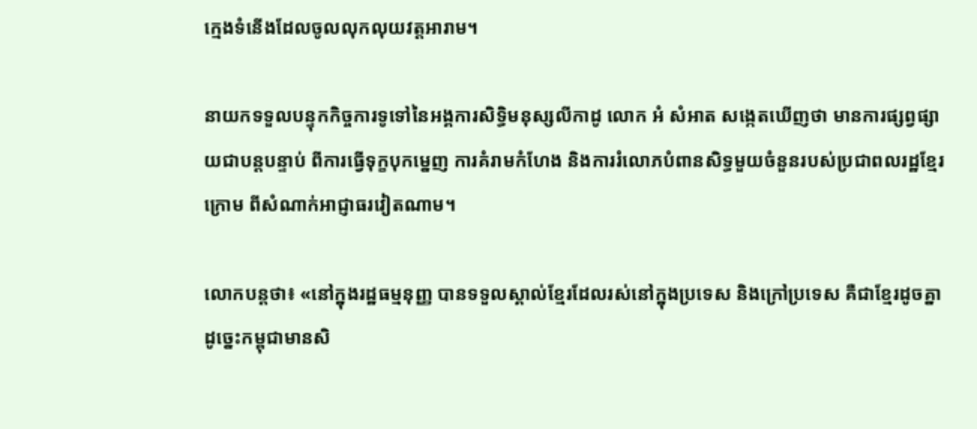ក្មេងទំនើងដែលចូលលុកលុយវត្តអារាម។

នាយកទទួលបន្ទុកកិច្ចការទូទៅនៃអង្គការសិទ្ធិមនុស្សលីកាដូ លោក អំ សំអាត សង្កេតឃើញថា មានការផ្សព្វផ្សាយជាបន្តបន្ទាប់ ពីការធ្វើទុក្ខបុកម្នេញ ការគំរាមកំហែង និងការរំលោភបំពានសិទ្ធមួយចំនួនរបស់ប្រជាពលរដ្ឋខ្មែរក្រោម ពីសំណាក់អាជ្ញាធរវៀតណាម។

លោកបន្តថា៖ «នៅក្នុងរដ្ឋធម្មនុញ្ញ បានទទួលស្គាល់ខ្មែរដែលរស់នៅក្នុងប្រទេស និងក្រៅប្រទេស គឺជាខ្មែរដូចគ្នា ដូច្នេះកម្ពុជាមានសិ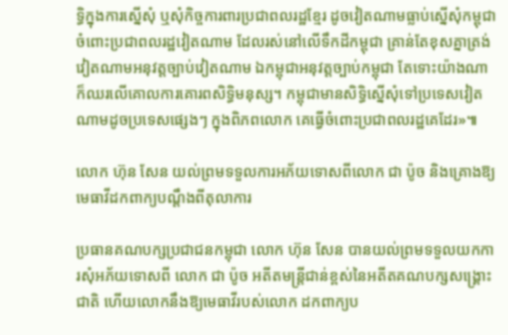ទ្ធិក្នុងការស្នើសុំ ឬសុំកិច្ចការពារប្រជាពលរដ្ឋខ្មែរ ដូចវៀតណាមធ្លាប់ស្នើសុំកម្ពុជាចំពោះប្រជាពលរដ្ឋវៀតណាម ដែលរស់នៅលើទឹកដីកម្ពុជា គ្រាន់តែខុសគ្នាត្រង់វៀតណាមអនុវត្តច្បាប់វៀតណាម ឯកម្ពុជាអនុវត្តច្បាប់កម្ពុជា តែទោះយ៉ាងណាក៏ឈរលើគោលការគោរពសិទ្ធិមនុស្ស។ កម្ពុជាមានសិទ្ធិស្នើសុំទៅប្រទេសវៀតណាមដូចប្រទេសផ្សេងៗ ក្នុងពិភពលោក គេធ្វើចំពោះប្រជាពលរដ្ឋគេដែរ»៕

លោក ហ៊ុន សែន យល់ព្រមទទួលការអភ័យទោសពីលោក ជា ប៉ូច និងគ្រោងឱ្យមេធាវីដកពាក្យបណ្តឹងពីតុលាការ

ប្រធានគណបក្សប្រជាជនកម្ពុជា លោក ហ៊ុន សែន បានយល់ព្រមទទួលយកការសុំអភ័យទោសពី លោក ជា ប៉ូច អតីតមន្ត្រីជាន់ខ្ពស់នៃអតីតគណបក្សសង្គ្រោះជាតិ ហើយលោកនឹងឱ្យមេធាវីរបស់លោក ដកពាក្យប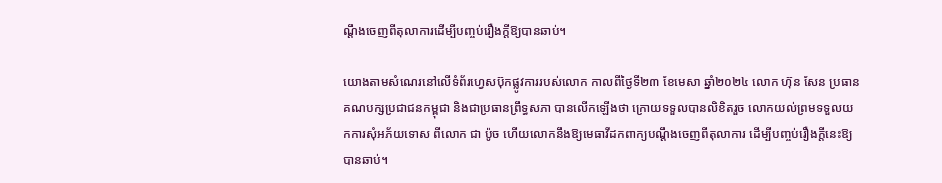ណ្តឹងចេញពីតុលាការដើម្បីបញ្ចប់រឿងក្តីឱ្យបានឆាប់។

យោងតាមសំណេរនៅលើទំព័រហ្វេសប៊ុកផ្លូវការរបស់លោក កាលពីថ្ងៃទី២៣ ខែមេសា ឆ្នាំ២០២៤ លោក ហ៊ុន សែន ប្រធានគណបក្សប្រជាជនកម្ពុជា និងជាប្រធានព្រឹទ្ធសភា បានលើកឡើងថា ក្រោយទទួលបានលិខិតរួច លោកយល់ព្រមទទួលយកការសុំអភ័យទោស ពីលោក ជា ប៉ូច ហើយលោកនឹងឱ្យមេធាវីដកពាក្យបណ្តឹងចេញពីតុលាការ ដើម្បីបញ្ចប់រឿងក្តីនេះឱ្យបានឆាប់។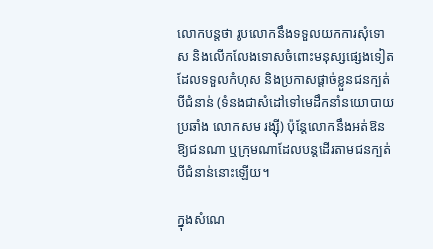លោកបន្តថា រូបលោកនឹងទទួលយកការសុំទោស និងលើកលែងទោសចំពោះមនុស្សផ្សេងទៀត ដែលទទួលកំហុស និងប្រកាសផ្តាច់ខ្លួនជនក្បត់បីជំនាន់ (ទំនងជាសំដៅទៅមេដឹកនាំនយោបាយប្រឆាំង លោកសម រង្ស៊ី) ប៉ុន្តែលោកនឹងអត់ឱនឱ្យជនណា ឬក្រុមណាដែលបន្តដើរតាមជនក្បត់បីជំនាន់នោះឡើយ។

ក្នុងសំណេ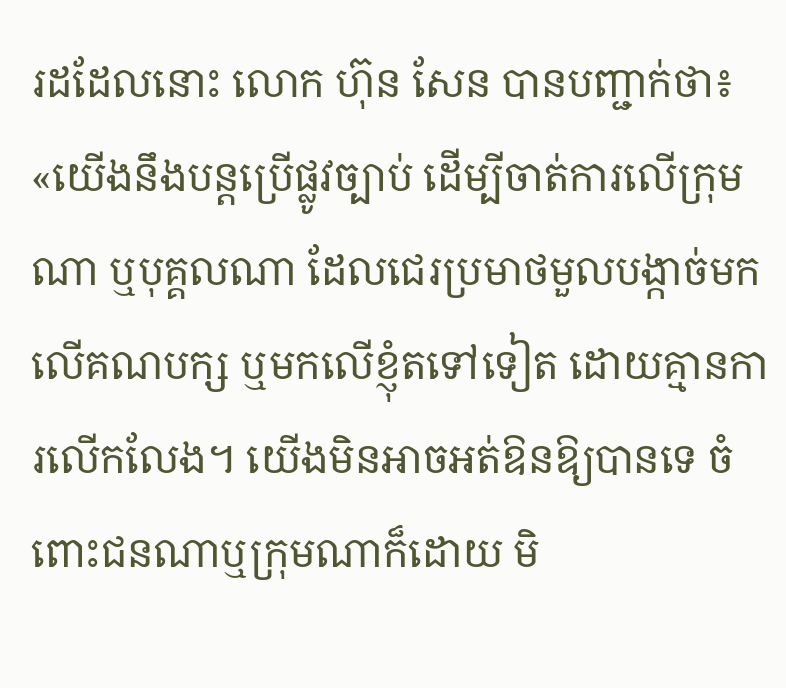រដដែលនោះ លោក ហ៊ុន សែន បានបញ្ជាក់ថា៖ «យើងនឹងបន្តប្រើផ្លូវច្បាប់ ដើម្បីចាត់ការលើក្រុមណា ឬបុគ្គលណា ដែលជេរប្រមាថមួលបង្កាច់មកលើគណបក្ស ឬមកលើខ្ញុំតទៅទៀត ដោយគ្មានការលើកលែង។ យើងមិនអាចអត់ឱនឱ្យបានទេ ចំពោះជនណាឬក្រុមណាក៏ដោយ មិ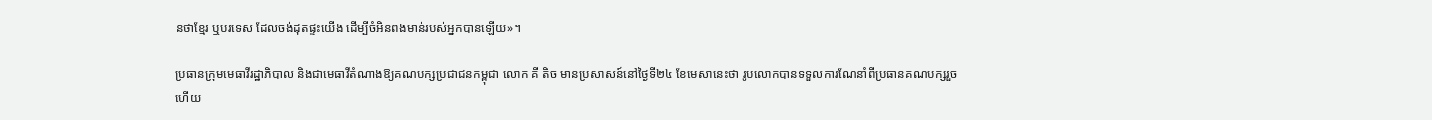នថាខ្មែរ ឬបរទេស ដែលចង់ដុតផ្ទះយើង ដើម្បីចំអិនពងមាន់របស់អ្នកបានឡើយ»។

ប្រធានក្រុមមេធាវីរដ្ឋាភិបាល និងជាមេធាវីតំណាងឱ្យគណបក្សប្រជាជនកម្ពុជា លោក គី តិច មានប្រសាសន៍នៅថ្ងៃទី២៤ ខែមេសានេះថា រូបលោកបានទទួលការណែនាំពីប្រធានគណបក្សរួចហើយ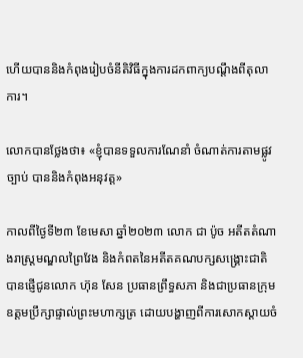ហើយបាននិងកំពុងរៀបចំនីតិវិធីក្នុងការដកពាក្យបណ្តឹងពីតុលាការ។

លោកបានថ្លែងថា៖ «ខ្ញុំបានទទួលការណែនាំ ចំណាត់ការតាមផ្លូវច្បាប់ បាននិងកំពុងអនុវត្ត»

កាលពីថ្ងៃទី២៣ ខែមេសា ឆ្នាំ២០២៣ លោក ជា ប៉ូច អតីតតំណាងរាស្ត្រមណ្ឌលព្រៃវែង និងកំពតនៃអតីតគណបក្សសង្គ្រោះជាតិ បានផ្ញើជូនលោក ហ៊ុន សែន ប្រធានព្រឹទ្ធសភា និងជាប្រធានក្រុមឧត្តមប្រឹក្សាផ្ទាល់ព្រះមហាក្សត្រ ដោយបង្ហាញពីការសោកស្តាយចំ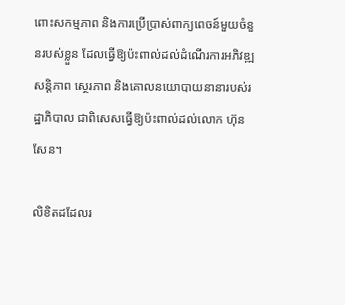ពោះសកម្មភាព និងការប្រើប្រាស់ពាក្យពេចន៍មួយចំនួនរបស់ខ្លួន ដែលធ្វើឱ្យប៉ះពាល់ដល់ដំណើរការអភិវឌ្ឍ សន្តិភាព ស្ថេរភាព និងគោលនយោបាយនានារបស់រដ្ឋាភិបាល ជាពិសេសធ្វើឱ្យប៉ះពាល់ដល់លោក ហ៊ុន សែន។

លិខិតដដែលរ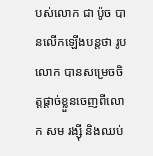បស់លោក ជា ប៉ូច បានលើកឡើងបន្តថា រូបលោក បានសម្រេចចិត្តផ្តាច់ខ្លួនចេញពីលោក សម រង្ស៊ី និងឈប់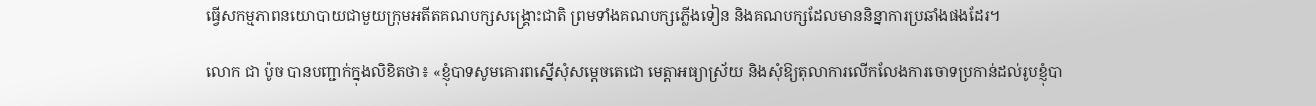ធ្វើសកម្មភាពនយោបាយជាមួយក្រុមអតីតគណបក្សសង្គ្រោះជាតិ ព្រមទាំងគណបក្សភ្លើងទៀន និងគណបក្សដែលមាននិន្នាការប្រឆាំងផងដែរ។

លោក ជា ប៉ូច បានបញ្ជាក់ក្នុងលិខិតថា៖ «ខ្ញុំបាទសូមគោរពស្នើសុំសម្តេចតេជោ មេត្តាអធ្យាស្រ័យ និងសុំឱ្យតុលាការលើកលែងការចោទប្រកាន់ដល់រូបខ្ញុំបា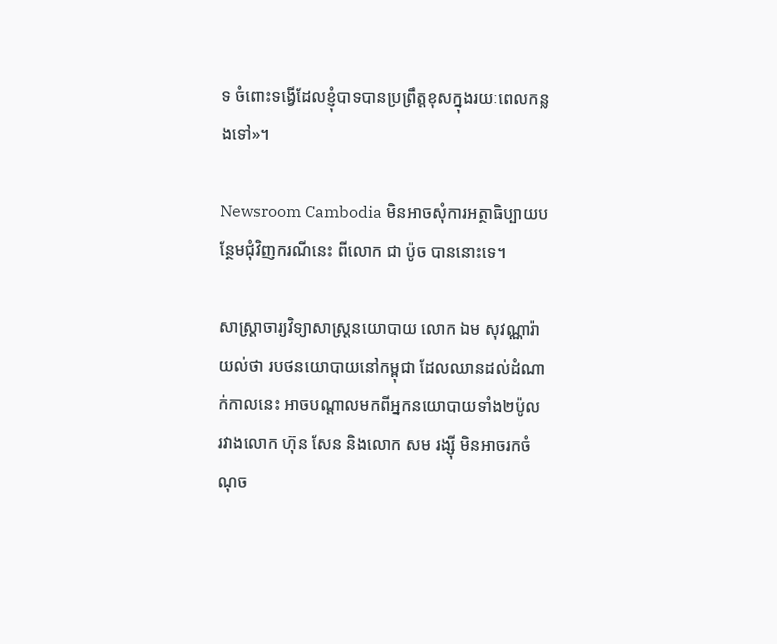ទ ចំពោះទង្វើដែលខ្ញុំបាទបានប្រព្រឹត្តខុសក្នុងរយៈពេលកន្លងទៅ»។

Newsroom Cambodia មិនអាចសុំការអត្ថាធិប្បាយបន្ថែមជុំវិញករណីនេះ ពីលោក ជា ប៉ូច បាននោះទេ។

សាស្ត្រាចារ្យវិទ្យាសាស្ត្រនយោបាយ លោក ឯម សុវណ្ណារ៉ា យល់ថា របថនយោបាយនៅកម្ពុជា ដែលឈានដល់ដំណាក់កាលនេះ អាចបណ្តាលមកពីអ្នកនយោបាយទាំង២ប៉ូល រវាងលោក ហ៊ុន សែន និងលោក សម រង្ស៊ី មិនអាចរកចំណុច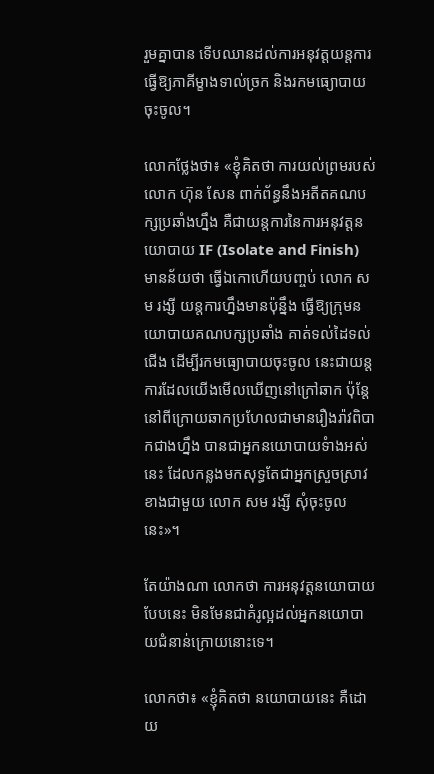រួមគ្នាបាន ទើបឈានដល់ការអនុវត្តយន្តការធ្វើឱ្យភាគីម្ខាងទាល់ច្រក និងរកមធ្យោបាយចុះចូល។

លោកថ្លែងថា៖ «ខ្ញុំគិតថា ការយល់ព្រមរបស់លោក ហ៊ុន សែន ពាក់ព័ន្ធនឹងអតីតគណបក្សប្រឆាំងហ្នឹង គឺជាយន្តការនៃការអនុវត្តនយោបាយ IF (Isolate and Finish) មានន័យថា ធើ្វឯកោហើយបញ្ចប់ លោក សម រង្សី យន្តការហ្នឹងមានប៉ុន្នឹង ធ្វើឱ្យក្រុមនយោបាយគណបក្សប្រឆាំង គាត់ទល់ដៃទល់ជើង ដើម្បីរកមធ្យោបាយចុះចូល នេះជាយន្តការដែលយើងមើលឃើញនៅក្រៅឆាក ប៉ុន្តែនៅពីក្រោយឆាកប្រហែលជាមានរឿងរ៉ាវពិបាកជាងហ្នឹង បានជាអ្នកនយោបាយទំាងអស់នេះ ដែលកន្លងមកសុទ្ធតែជាអ្នកស្រួចស្រាវខាងជាមួយ លោក សម រង្សី សុំចុះចូលនេះ»។

តែយ៉ាងណា លោកថា ការអនុវត្តនយោបាយបែបនេះ មិនមែនជាគំរូល្អដល់អ្នកនយោបាយជំនាន់ក្រោយនោះទេ។

លោកថា៖ «ខ្ញុំគិតថា នយោបាយនេះ គឺដោយ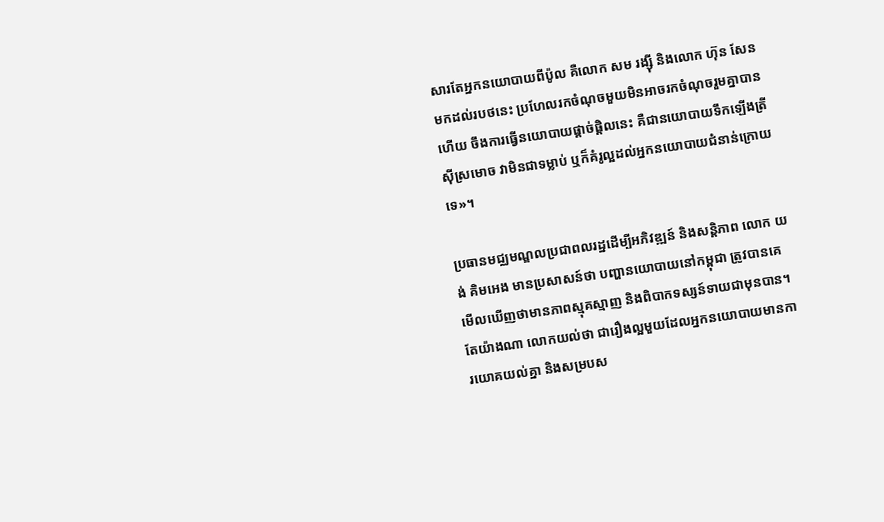សារតែអ្នកនយោបាយពីប៉ូល គឺលោក សម រង្ស៊ី និងលោក ហ៊ុន សែន មកដល់របថនេះ ប្រហែលរកចំណុចមួយមិនអាចរកចំណុចរួមគ្នាបានហើយ ចឹងការធើ្វនយោបាយផ្តាច់ផ្តិលនេះ គឺជានយោបាយទឹកឡើងត្រីស៊ីស្រមោច វាមិនជាទម្លាប់ ឬក៏គំរូល្អដល់អ្នកនយោបាយជំនាន់ក្រោយទេ»។

ប្រធានមជ្ឈមណ្ឌលប្រជាពលរដ្ឋដើម្បីអភិវឌ្ឍន៍ និងសន្តិភាព លោក យង់ គិមអេង មានប្រសាសន៍ថា បញ្ហានយោបាយនៅកម្ពុជា ត្រូវបានគេមើលឃើញថាមានភាពស្មុគស្មាញ និងពិបាកទស្សន៍ទាយជាមុនបាន។ តែយ៉ាងណា លោកយល់ថា ជារឿងល្អមួយដែលអ្នកនយោបាយមានការយោគយល់គ្នា និងសម្របស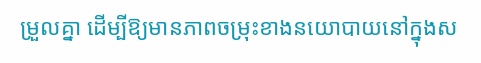ម្រួលគ្នា ដើម្បីឱ្យមានភាពចម្រុះខាងនយោបាយនៅក្នុងស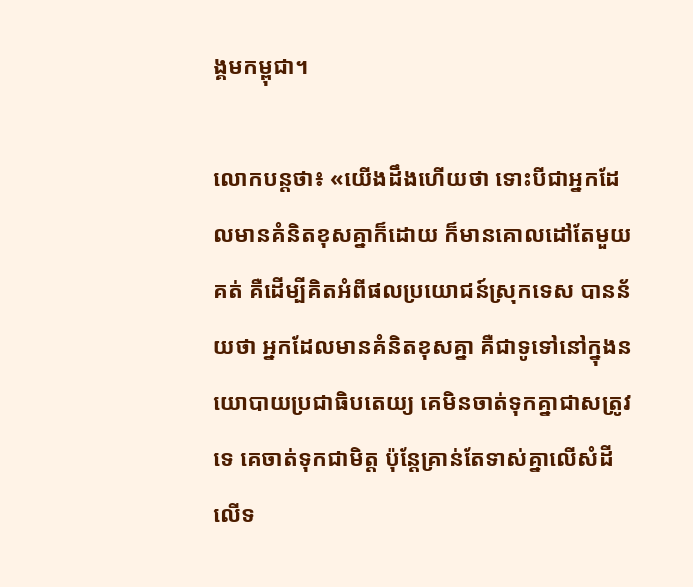ង្គមកម្ពុជា។

លោកបន្តថា៖ «យើងដឹងហើយថា ទោះបីជាអ្នកដែលមានគំនិតខុសគ្នាក៏ដោយ ក៏មានគោលដៅតែមួយគត់ គឺដើម្បីគិតអំពីផលប្រយោជន៍ស្រុកទេស បានន័យថា អ្នកដែលមានគំនិតខុសគ្នា គឺជាទូទៅនៅក្នុងនយោបាយប្រជាធិបតេយ្យ គេមិនចាត់ទុកគ្នាជាសត្រូវទេ គេចាត់ទុកជាមិត្ត ប៉ុន្តែគ្រាន់តែទាស់គ្នាលើសំដី លើទ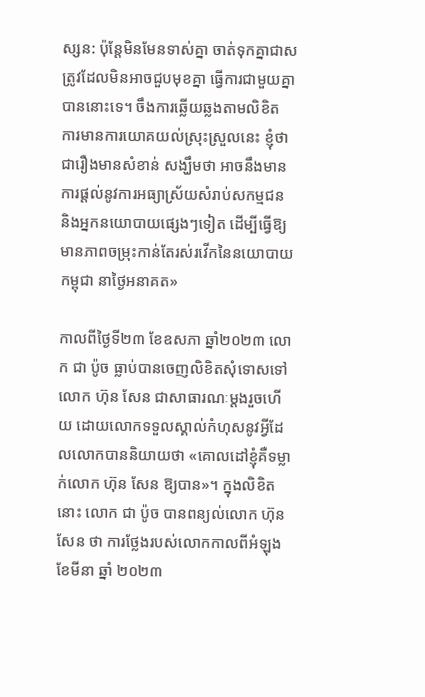ស្សន: ប៉ុន្តែមិនមែនទាស់គ្នា ចាត់ទុកគ្នាជាសត្រូវដែលមិនអាចជួបមុខគ្នា ធើ្វការជាមួយគ្នាបាននោះទេ។ ចឹងការឆ្លើយឆ្លងតាមលិខិត ការមានការយោគយល់ស្រុះស្រួលនេះ ខ្ញុំថាជារឿងមានសំខាន់ សង្ឃឹមថា អាចនឹងមានការផ្តល់នូវការអធ្យាស្រ័យសំរាប់សកម្មជន និងអ្នកនយោបាយផ្សេងៗទៀត ដើម្បីធើ្វឱ្យមានភាពចម្រុះកាន់តែរស់រវើកនៃនយោបាយកម្ពុជា នាថ្ងៃអនាគត»

កាលពីថ្ងៃទី២៣ ខែឧសភា ឆ្នាំ២០២៣ លោក ជា ប៉ូច ធ្លាប់បានចេញលិខិតសុំទោសទៅលោក ហ៊ុន សែន ជាសាធារណៈម្តងរួចហើយ ដោយលោកទទួលស្គាល់កំហុសនូវអ្វីដែលលោកបាននិយាយថា «គោលដៅខ្ញុំគឺទម្លាក់លោក ហ៊ុន សែន ឱ្យបាន»។ ក្នុងលិខិតនោះ លោក ជា ប៉ូច បានពន្យល់លោក ហ៊ុន សែន ថា ការថ្លែងរបស់លោកកាលពីអំឡុងខែមីនា ឆ្នាំ ២០២៣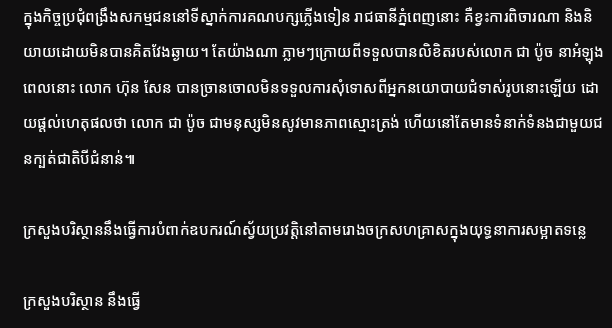ក្នុងកិច្ចប្រជុំពង្រឹងសកម្មជននៅទីស្នាក់ការគណបក្សភ្លើងទៀន រាជធានីភ្នំពេញនោះ គឺខ្វះការពិចារណា និងនិយាយដោយមិនបានគិតវែងឆ្ងាយ។ តែយ៉ាងណា ភ្លាមៗក្រោយពីទទួលបានលិខិតរបស់លោក ជា ប៉ូច នាអំឡុងពេលនោះ លោក ហ៊ុន សែន បានច្រានចោលមិនទទួលការសុំទោសពីអ្នកនយោបាយជំទាស់រូបនោះឡើយ ដោយផ្តល់ហេតុផលថា លោក ជា ប៉ូច ជាមនុស្សមិនសូវមានភាពស្មោះត្រង់ ហើយនៅតែមានទំនាក់ទំនងជាមួយជនក្បត់ជាតិបីជំនាន់៕

ក្រសួងបរិស្ថាននឹងធ្វើការបំពាក់ឧបករណ៍ស្វ័យប្រវត្តិនៅតាមរោងចក្រសហគ្រាសក្នុងយុទ្ធនាការសម្អាតទន្លេ

ក្រសួងបរិស្ថាន នឹងធ្វើ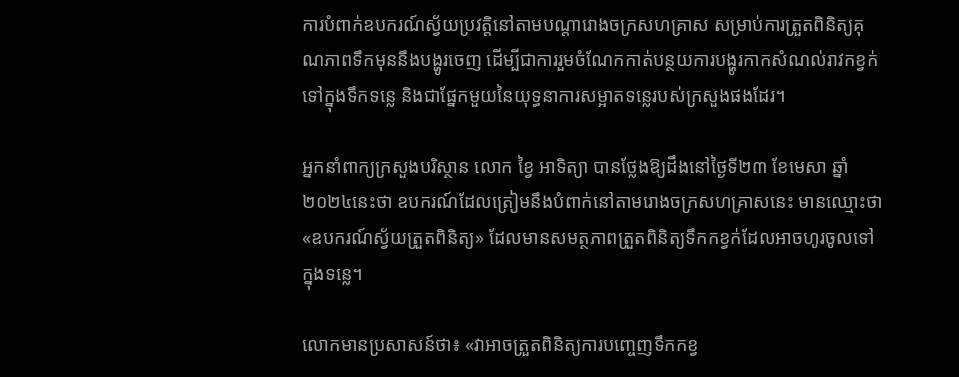ការបំពាក់ឧបករណ៍ស្វ័យប្រវត្តិនៅតាមបណ្តារោងចក្រសហគ្រាស សម្រាប់ការត្រួតពិនិត្យគុណភាពទឹកមុននឹងបង្ហូរចេញ ដើម្បីជាការរួមចំណែកកាត់បន្ថយការបង្ហូរកាកសំណល់រាវកខ្វក់ទៅក្នុងទឹកទន្លេ និងជាផ្នែកមួយនៃយុទ្ធនាការសម្អាតទន្លេរបស់ក្រសួងផងដែរ។

អ្នកនាំពាក្យក្រសួងបរិស្ថាន លោក ខ្វៃ អាទិត្យា បានថ្លែងឱ្យដឹងនៅថ្ងៃទី២៣ ខែមេសា ឆ្នាំ២០២៤នេះថា ឧបករណ៍ដែលត្រៀមនឹងបំពាក់នៅតាមរោងចក្រសហគ្រាសនេះ មានឈ្មោះថា «ឧបករណ៍ស្វ័យត្រួតពិនិត្យ» ដែលមានសមត្ថភាពត្រួតពិនិត្យទឹកកខ្វក់ដែលអាចហូរចូលទៅក្នុងទន្លេ។

លោកមានប្រសាសន៍ថា៖ «វាអាចត្រួតពិនិត្យការបញ្ចេញទឹកកខ្វ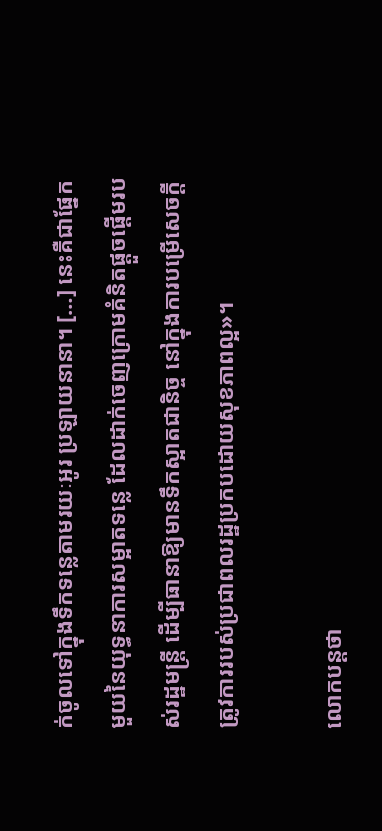ក់ចូលទៅក្នុងទឹកទន្លេតាមរយៈអូរ ប្រឡាយនានា។ […] នេះគឺជាផ្នែកមួយនៃយុទ្ធនាការសម្អាតទន្លេ ដែលដាក់ចេញក្រោមគំនិតផ្តួចផ្តើមរបស់រដ្ឋមន្ត្រី ដើម្បីធានាឱ្យមានទឹកស្អាតជានិច្ច នៅក្នុងការបម្រើសេចក្តីត្រូវការរបស់ប្រជាពលរដ្ឋប្រកបដោយសុខភាពល្អ»។

លោកបន្តថា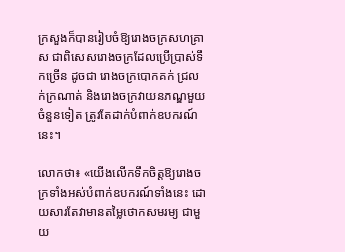ក្រសួងក៏បានរៀបចំឱ្យរោងចក្រសហគ្រាស ជាពិសេសរោងចក្រដែលប្រើប្រាស់ទឹកច្រើន ដូចជា រោងចក្របោកគក់ ជ្រលក់ក្រណាត់ និងរោងចក្រវាយនភណ្ឌមួយចំនួនទៀត ត្រូវតែដាក់បំពាក់ឧបករណ៍នេះ។

លោកថា៖ «យើងលើកទឹកចិត្តឱ្យរោងចក្រទាំងអស់បំពាក់ឧបករណ៍ទាំងនេះ ដោយសារតែវាមានតម្លៃថោកសមរម្យ ជាមួយ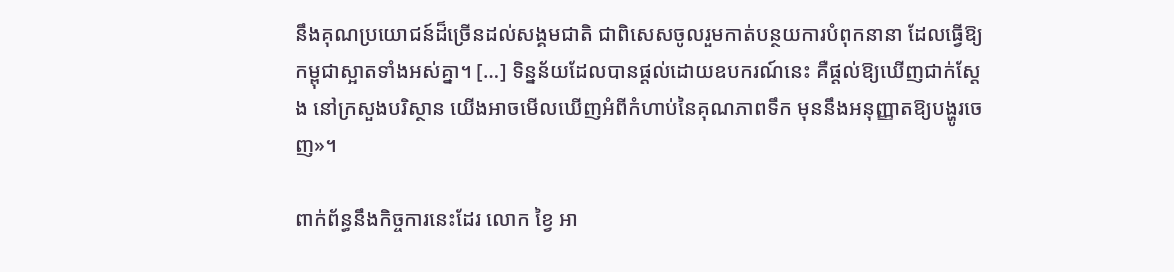នឹងគុណប្រយោជន៍ដ៏ច្រើនដល់សង្គមជាតិ ជាពិសេសចូលរួមកាត់បន្ថយការបំពុកនានា ដែលធ្វើឱ្យកម្ពុជាស្អាតទាំងអស់គ្នា។ […] ទិន្នន័យដែលបានផ្តល់ដោយឧបករណ៍នេះ គឺផ្តល់ឱ្យឃើញជាក់ស្តែង នៅក្រសួងបរិស្ថាន យើងអាចមើលឃើញអំពីកំហាប់នៃគុណភាពទឹក មុននឹងអនុញ្ញាតឱ្យបង្ហូរចេញ»។

ពាក់ព័ន្ធនឹងកិច្ចការនេះដែរ លោក ខ្វៃ អា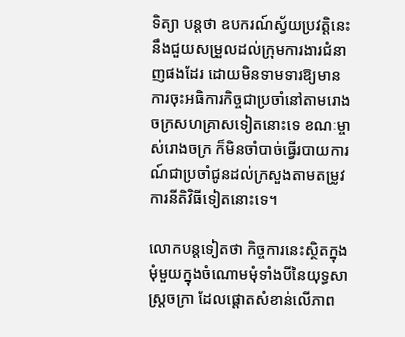ទិត្យា បន្តថា ឧបករណ៍ស្វ័យប្រវត្តិនេះ នឹងជួយសម្រួលដល់ក្រុមការងារជំនាញផងដែរ ដោយមិនទាមទារឱ្យមានការចុះអធិការកិច្ចជាប្រចាំនៅតាមរោងចក្រសហគ្រាសទៀតនោះទេ ខណៈម្ចាស់រោងចក្រ ក៏មិនចាំបាច់ធ្វើរបាយការណ៍ជាប្រចាំជូនដល់ក្រសួងតាមតម្រូវការនីតិវិធីទៀតនោះទេ។

លោកបន្តទៀតថា កិច្ចការនេះស្ថិតក្នុងមុំមួយក្នុងចំណោមមុំទាំងបីនៃយុទ្ធសាស្ត្រចក្រា ដែលផ្តោតសំខាន់លើភាព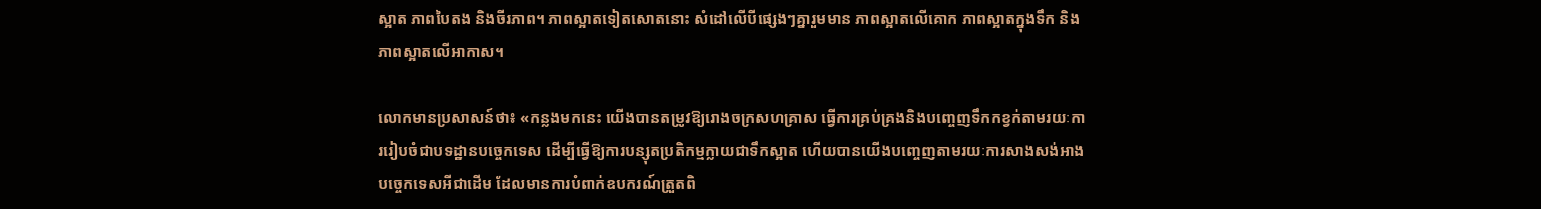ស្អាត ភាពបៃតង និងចីរភាព។ ភាពស្អាតទៀតសោតនោះ សំដៅលើបីផ្សេងៗគ្នារួមមាន ភាពស្អាតលើគោក ភាពស្អាតក្នុងទឹក និងភាពស្អាតលើអាកាស។

លោកមានប្រសាសន៍ថា៖ «កន្លងមកនេះ យើងបានតម្រូវឱ្យរោងចក្រសហគ្រាស ធ្វើការគ្រប់គ្រងនិងបញ្ចេញទឹកកខ្វក់តាមរយៈការរៀបចំជាបទដ្ឋានបច្ចេកទេស ដើម្បីធ្វើឱ្យការបន្សុតប្រតិកម្មក្លាយជាទឹកស្អាត ហើយបានយើងបញ្ចេញតាមរយៈការសាងសង់អាងបច្ចេកទេសអីជាដើម ដែលមានការបំពាក់ឧបករណ៍ត្រួតពិ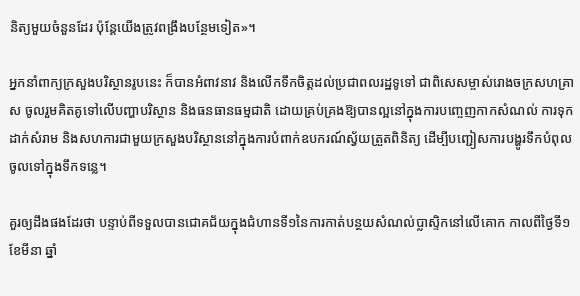និត្យមួយចំនួនដែរ ប៉ុន្តែយើងត្រូវពង្រឹងបន្ថែមទៀត»។

អ្នកនាំពាក្យក្រសួងបរិស្ថានរូបនេះ ក៏បានអំពាវនាវ និងលើកទឹកចិត្តដល់ប្រជាពលរដ្ឋទូទៅ ជាពិសេសម្ចាស់រោងចក្រសហគ្រាស ចូលរួមគិតគូទៅលើបញ្ហាបរិស្ថាន និងធនធានធម្មជាតិ ដោយគ្រប់គ្រងឱ្យបានល្អនៅក្នុងការបញ្ចេញកាកសំណល់ ការទុកដាក់សំរាម និងសហការជាមួយក្រសួងបរិស្ថាននៅក្នុងការបំពាក់ឧបករណ៍ស្វ័យត្រួតពិនិត្យ ដើម្បីបញ្ជៀសការបង្ហូរទឹកបំពុលចូលទៅក្នុងទឹកទន្លេ។

គួរឲ្យដឹងផងដែរថា បន្ទាប់ពីទទួលបានជោគជ័យក្នុងជំហានទី១នៃការកាត់បន្ថយសំណល់ប្លាស្ទិកនៅលើគោក កាលពីថ្ងៃទី១ ខែមីនា ឆ្នាំ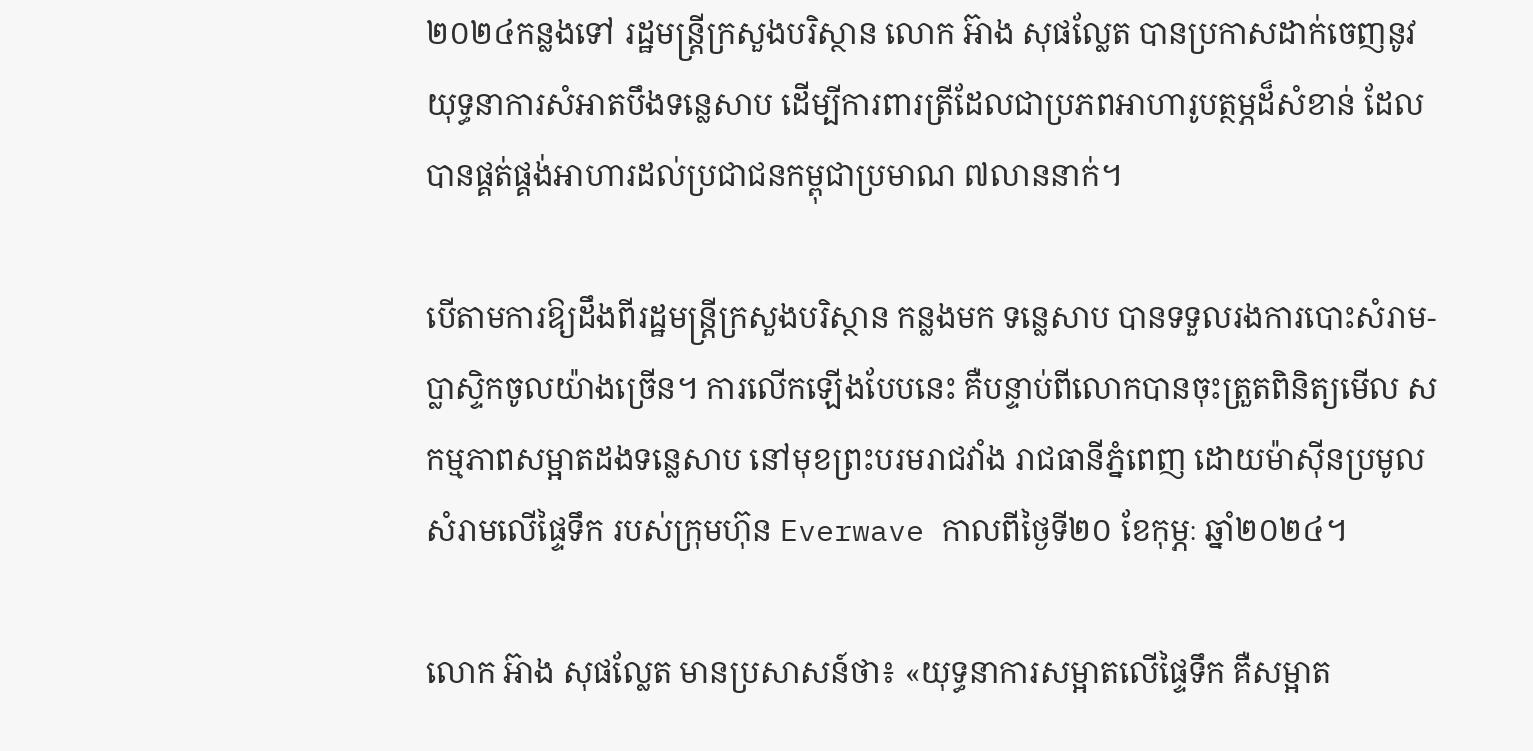២០២៤កន្លងទៅ រដ្ឋមន្ត្រីក្រសួងបរិស្ថាន លោក អ៊ាង សុផល្លែត បានប្រកាសដាក់ចេញនូវយុទ្ធនាការសំអាតបឹងទន្លេសាប ដើម្បីការពារត្រីដែលជាប្រភពអាហារូបត្ថម្ភដ៏សំខាន់ ដែលបានផ្គត់ផ្គង់អាហារដល់ប្រជាជនកម្ពុជាប្រមាណ ៧លាននាក់។

បើតាមការឱ្យដឹងពីរដ្ឋមន្ត្រីក្រសួងបរិស្ថាន កន្លងមក ទន្លេសាប បានទទួលរងការបោះសំរាម-ប្លាស្ទិកចូលយ៉ាងច្រើន។ ការលើកឡើងបែបនេះ គឺបន្ទាប់ពីលោកបានចុះត្រួតពិនិត្យមើល សកម្មភាពសម្អាតដងទន្លេសាប នៅមុខព្រះបរមរាជវាំង រាជធានីភ្នំពេញ ដោយម៉ាស៊ីនប្រមូលសំរាមលើផ្ទៃទឹក របស់ក្រុមហ៊ុន Everwave កាលពីថ្ងៃទី២០ ខែកុម្ភៈ ឆ្នាំ២០២៤។

លោក អ៊ាង សុផល្លែត មានប្រសាសន៍ថា៖ «យុទ្ធនាការសម្អាតលើផ្ទៃទឹក គឺសម្អាត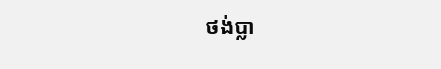ថង់ប្លា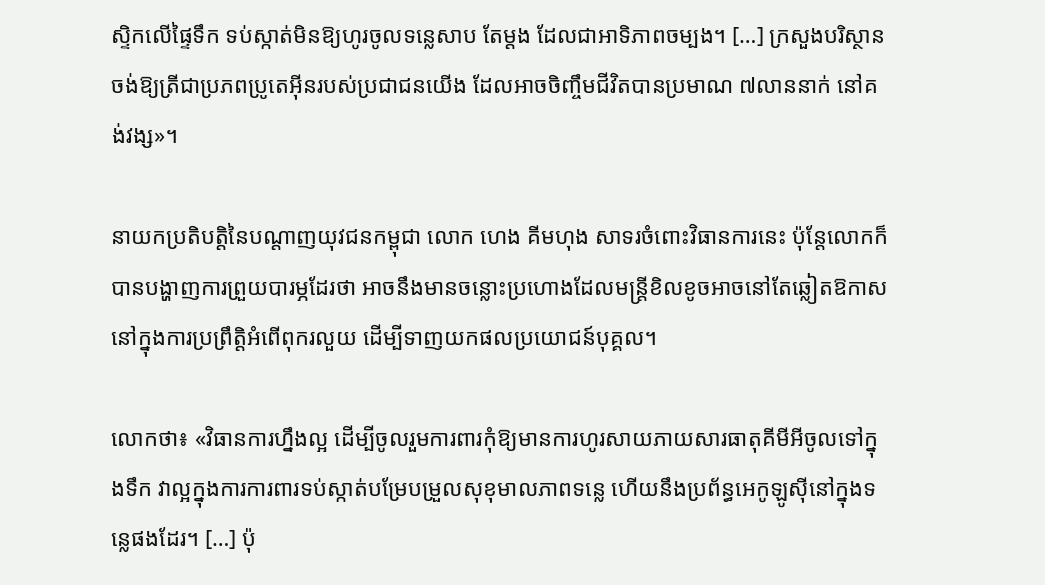ស្ទិកលើផ្ទៃទឹក ទប់ស្កាត់មិនឱ្យហូរចូលទន្លេសាប តែម្តង ដែលជាអាទិភាពចម្បង។ […] ក្រសួងបរិស្ថាន ចង់ឱ្យត្រីជាប្រភពប្រូតេអ៊ីនរបស់ប្រជាជនយើង ដែលអាចចិញ្ចឹមជីវិតបានប្រមាណ ៧លាននាក់ នៅគង់វង្ស»។

នាយកប្រតិបត្តិនៃបណ្តាញយុវជនកម្ពុជា លោក ហេង គីមហុង សាទរចំពោះវិធានការនេះ ប៉ុន្តែលោកក៏បានបង្ហាញការព្រួយបារម្ភដែរថា អាចនឹងមានចន្លោះប្រហោងដែលមន្ត្រីខិលខូចអាចនៅតែឆ្លៀតឱកាសនៅក្នុងការប្រព្រឹត្តិអំពើពុករលួយ ដើម្បីទាញយកផលប្រយោជន៍បុគ្គល។

លោកថា៖ «វិធានការហ្នឹងល្អ ដើម្បីចូលរួមការពារកុំឱ្យមានការហូរសាយភាយសារធាតុគីមីអីចូលទៅក្នុងទឹក វាល្អក្នុងការការពារទប់ស្កាត់បម្រែបម្រួលសុខុមាលភាពទន្លេ ហើយនឹងប្រព័ន្ធអេកូឡូស៊ីនៅក្នុងទន្លេផងដែរ។ […] ប៉ុ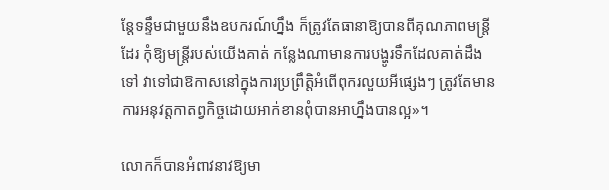ន្តែទន្ទឹមជាមួយនឹងឧបករណ៍ហ្នឹង ក៏ត្រូវតែធានាឱ្យបានពីគុណភាពមន្ត្រីដែរ កុំឱ្យមន្ត្រីរបស់យើងគាត់ កន្លែងណាមានការបង្ហូរទឹកដែលគាត់ដឹងទៅ វាទៅជាឱកាសនៅក្នុងការប្រព្រឹត្តិអំពើពុករលួយអីផ្សេងៗ ត្រូវតែមានការអនុវត្តកាតព្វកិច្ចដោយអាក់ខានពុំបានអាហ្នឹងបានល្អ»។

លោកក៏បានអំពាវនាវឱ្យមា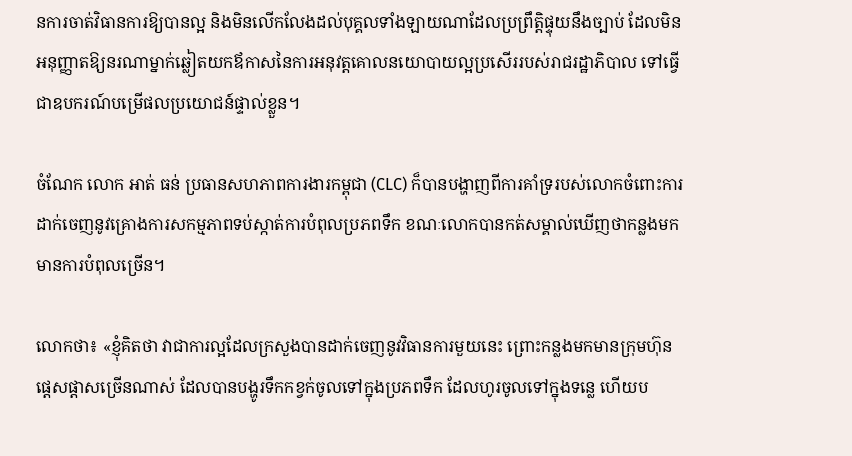នការចាត់វិធានការឱ្យបានល្អ និងមិនលើកលែងដល់បុគ្គលទាំងឡាយណាដែលប្រព្រឹត្តិផ្ទុយនឹងច្បាប់ ដែលមិនអនុញ្ញាតឱ្យនរណាម្នាក់ឆ្លៀតយកឪកាសនៃការអនុវត្តគោលនយោបាយល្អប្រសើររបស់រាជរដ្ឋាភិបាល ទៅធ្វើជាឧបករណ៍បម្រើផលប្រយោជន៍ផ្ទាល់ខ្លួន។

ចំណែក លោក អាត់ ធន់ ប្រធានសហភាពការងារកម្ពុជា (CLC) ក៏បានបង្ហាញពីការគាំទ្ររបស់លោកចំពោះការដាក់ចេញនូវគ្រោងការសកម្មភាពទប់ស្កាត់ការបំពុលប្រភពទឹក ខណៈលោកបានកត់សម្គាល់ឃើញថាកន្លងមកមានការបំពុលច្រើន។

លោកថា៖ «ខ្ញុំគិតថា វាជាការល្អដែលក្រសួងបានដាក់ចេញនូវវិធានការមួយនេះ ព្រោះកន្លងមកមានក្រុមហ៊ុនផ្ដេសផ្តាសច្រើនណាស់ ដែលបានបង្ហូរទឹកកខ្វក់ចូលទៅក្នុងប្រភពទឹក ដែលហូរចូលទៅក្នុងទន្លេ ហើយប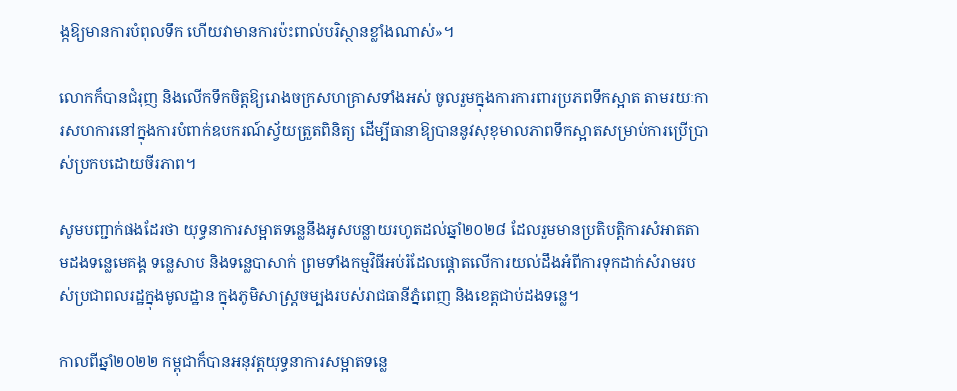ង្កឱ្យមានការបំពុលទឹក ហើយវាមានការប៉ះពាល់បរិស្ថានខ្លាំងណាស់»។

លោកក៏បានជំរុញ និងលើកទឹកចិត្តឱ្យរោងចក្រសហគ្រាសទាំងអស់ ចូលរួមក្នុងការការពារប្រភពទឹកស្អាត តាមរយៈការសហការនៅក្នុងការបំពាក់ឧបករណ៍ស្វ័យត្រួតពិនិត្យ ដើម្បីធានាឱ្យបាននូវសុខុមាលភាពទឹកស្អាតសម្រាប់ការប្រើប្រាស់ប្រកបដោយចីរភាព។

សូមបញ្ជាក់ផងដែរថា យុទ្ធនាការសម្អាតទន្លេនឹងអូសបន្លាយរហូតដល់ឆ្នាំ២០២៨ ដែលរួមមានប្រតិបត្តិការសំអាតតាមដងទន្លេមេគង្គ ទន្លេសាប និងទន្លេបាសាក់ ព្រមទាំងកម្មវិធីអប់រំដែលផ្តោតលើការយល់ដឹងអំពីការទុកដាក់សំរាមរបស់ប្រជាពលរដ្ឋក្នុងមូលដ្ឋាន ក្នុងភូមិសាស្រ្តចម្បងរបស់រាជធានីភ្នំពេញ និងខេត្តជាប់ដងទន្លេ។

កាលពីឆ្នាំ២០២២ កម្ពុជាក៏បានអនុវត្តយុទ្ធនាការសម្អាតទន្លេ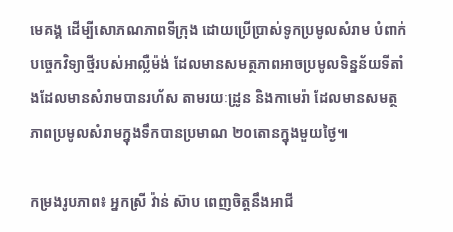មេគង្គ ដើម្បីសោភណភាពទីក្រុង ដោយប្រើប្រាស់ទូកប្រមូលសំរាម បំពាក់បច្ចេកវិទ្យាថ្មីរបស់អាល្លឺម៉ង់ ដែលមានសមត្ថភាពអាចប្រមូលទិន្នន័យទីតាំងដែលមានសំរាមបានរហ័ស តាមរយៈដ្រូន និងកាមេរ៉ា ដែលមានសមត្ថភាពប្រមូលសំរាមក្នុងទឹកបានប្រមាណ ២០តោនក្នុងមួយថ្ងៃ៕

កម្រងរូបភាព៖ អ្នកស្រី វ៉ាន់ ស៊ាប ពេញចិត្តនឹងអាជី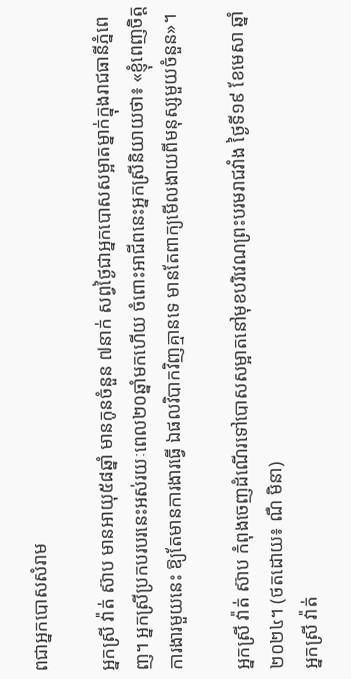ពជាអ្នកបោសសំរាម

អ្នកស្រី វ៉ាត់ ស៊ាប មានអាយុ៥៨ឆ្នាំ មានកូនចំនួន ៧នាក់ សព្វថ្ងៃជាអ្នកបោសសម្អាតម្នាក់ក្នុងរាជធានីភ្នំពេញ។ អ្នកស្រីប្រកបរបរនេះអស់រយៈពេល២០ឆ្នាំមកហើយ ចំពោះអាជីពនេះអ្នកស្រីនិយាយថា៖ «ខ្ញុំពេញចិត្តការងារមួយនេះ ឱ្យតែមានការងារធ្វើ ឯផលវិបាកវិញគ្មានទេ មានតែពាក្យមើលងាយពីមនុស្សមួយចំនួន»។

អ្នកស្រី វ៉ាត់ ស៊ាប កំពុងចេញដំណើរទៅបោសសម្អាតនៅមុខបរិវេណព្រះបរមរាជវាំង ថ្ងៃទី១៩ ខែមេសា ឆ្នាំ២០២៤។ (ថតដោយ៖ ណឺ មិនា)
អ្នកស្រី វ៉ាត់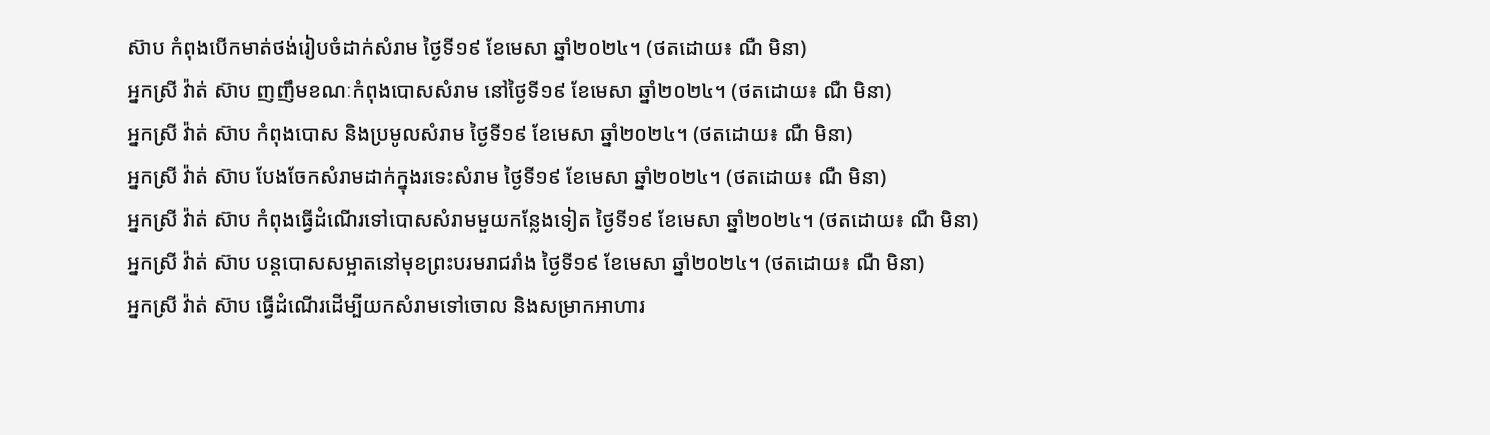ស៊ាប កំពុងបើកមាត់ថង់រៀបចំដាក់សំរាម ថ្ងៃទី១៩ ខែមេសា ឆ្នាំ២០២៤។ (ថតដោយ៖ ណឺ មិនា)
អ្នកស្រី វ៉ាត់ ស៊ាប ញញឹមខណៈកំពុងបោសសំរាម នៅថ្ងៃទី១៩ ខែមេសា ឆ្នាំ២០២៤។ (ថតដោយ៖ ណឺ មិនា)
អ្នកស្រី វ៉ាត់ ស៊ាប កំពុងបោស និងប្រមូលសំរាម ថ្ងៃទី១៩ ខែមេសា ឆ្នាំ២០២៤។ (ថតដោយ៖ ណឺ មិនា)
អ្នកស្រី វ៉ាត់ ស៊ាប បែងចែកសំរាមដាក់ក្នុងរទេះសំរាម ថ្ងៃទី១៩ ខែមេសា ឆ្នាំ២០២៤។ (ថតដោយ៖ ណឺ មិនា)
អ្នកស្រី វ៉ាត់ ស៊ាប កំពុងធ្វើដំណើរទៅបោសសំរាមមួយកន្លែងទៀត ថ្ងៃទី១៩ ខែមេសា ឆ្នាំ២០២៤។ (ថតដោយ៖ ណឺ មិនា)
អ្នកស្រី វ៉ាត់ ស៊ាប បន្តបោសសម្អាតនៅមុខព្រះបរមរាជរាំង ថ្ងៃទី១៩ ខែមេសា ឆ្នាំ២០២៤។ (ថតដោយ៖ ណឺ មិនា)
អ្នកស្រី វ៉ាត់ ស៊ាប ធ្វើដំណើរដើម្បីយកសំរាមទៅចោល និងសម្រាកអាហារ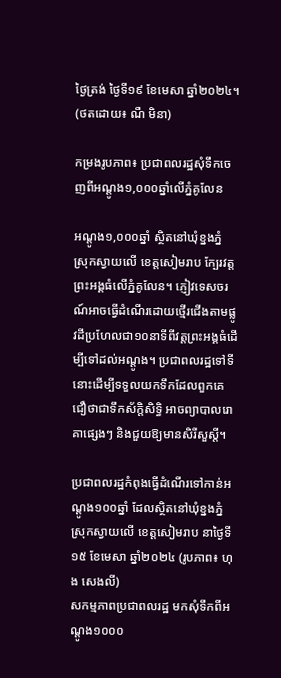ថ្ងៃត្រង់ ថ្ងៃទី១៩ ខែមេសា ឆ្នាំ២០២៤។ (ថតដោយ៖ ណឺ មិនា)

កម្រងរូបភាព៖ ប្រជាពលរដ្ឋសុំទឹកចេញពីអណ្តូង១,០០០ឆ្នាំលើភ្នំគូលែន

អណ្តូង១,០០០ឆ្នាំ ស្ថិតនៅឃុំខ្នងភ្នំ ស្រុកស្វាយលើ ខេត្តសៀមរាប ក្បែរវត្តព្រះអង្គធំលើភ្នំគូលែន។ ភ្ញៀវទេសចរណ៍អាចធ្វើដំណើរដោយថ្មើរជើងតាមផ្លូវដីប្រហែលជា១០នាទីពីវត្តព្រះអង្គធំដើម្បីទៅដល់អណ្តូង។ ប្រជាពលរដ្ឋទៅទីនោះដើម្បីទទួលយកទឹកដែលពួកគេជឿថាជាទឹកស័ក្តិសិទ្ធិ អាចព្យាបាលរោគាផ្សេងៗ និងជួយឱ្យមានសិរីសួស្តី។

ប្រជាពលរដ្ឋកំពុងធ្វើដំណើរទៅកាន់អណ្តូង១០០ឆ្នាំ ដែលស្ថិតនៅឃុំខ្នងភ្នំ ស្រុកស្វាយលើ ខេត្តសៀមរាប នាថ្ងៃទី១៥ ខែមេសា ឆ្នាំ២០២៤ (រូបភាព៖ ហុង សេងលី)
សកម្មភាពប្រជាពលរដ្ឋ មកសុំទឹកពីអណ្តូង១០០០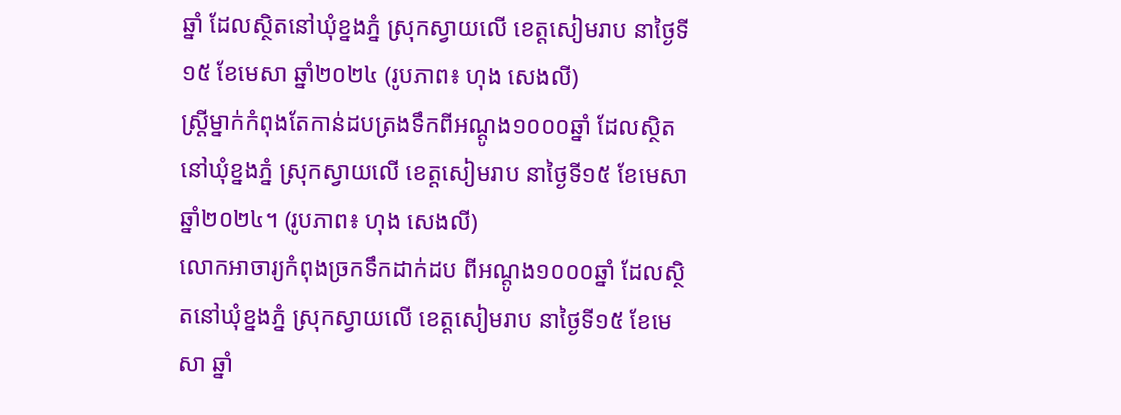ឆ្នាំ ដែលស្ថិតនៅឃុំខ្នងភ្នំ ស្រុកស្វាយលើ ខេត្តសៀមរាប នាថ្ងៃទី១៥ ខែមេសា ឆ្នាំ២០២៤ (រូបភាព៖ ហុង សេងលី)
ស្រី្តម្នាក់កំពុងតែកាន់ដបត្រងទឹកពីអណ្តូង១០០០ឆ្នាំ ដែលស្ថិតនៅឃុំខ្នងភ្នំ ស្រុកស្វាយលើ ខេត្តសៀមរាប នាថ្ងៃទី១៥ ខែមេសា ឆ្នាំ២០២៤។ (រូបភាព៖ ហុង សេងលី)
លោកអាចារ្យកំពុងច្រកទឹកដាក់ដប ពីអណ្តូង១០០០ឆ្នាំ ដែលស្ថិតនៅឃុំខ្នងភ្នំ ស្រុកស្វាយលើ ខេត្តសៀមរាប នាថ្ងៃទី១៥ ខែមេសា ឆ្នាំ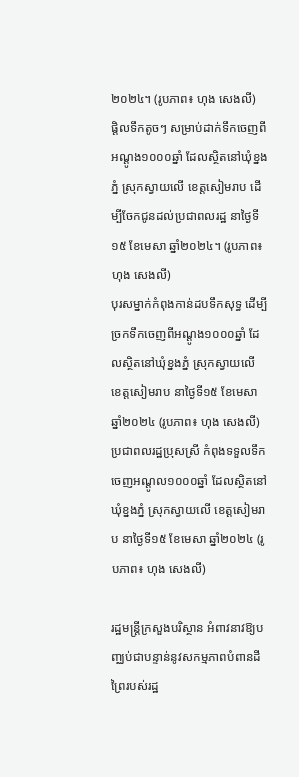២០២៤។ (រូបភាព៖ ហុង សេងលី)
ផ្តិលទឹកតូចៗ សម្រាប់ដាក់ទឹកចេញពីអណ្តូង១០០០ឆ្នាំ ដែលស្ថិតនៅឃុំខ្នងភ្នំ ស្រុកស្វាយលើ ខេត្តសៀមរាប ដើម្បីចែកជូនដល់ប្រជាពលរដ្ឋ នាថ្ងៃទី១៥ ខែមេសា ឆ្នាំ២០២៤។ (រូបភាព៖ ហុង សេងលី)
បុរសម្នាក់កំពុងកាន់ដបទឹកសុទ្ធ ដើម្បីច្រកទឹកចេញពីអណ្តូង១០០០ឆ្នាំ ដែលស្ថិតនៅឃុំខ្នងភ្នំ ស្រុកស្វាយលើ ខេត្តសៀមរាប នាថ្ងៃទី១៥ ខែមេសា ឆ្នាំ២០២៤ (រូបភាព៖ ហុង សេងលី)
ប្រជាពលរដ្ឋប្រុសស្រី កំពុងទទួលទឹកចេញអណ្តូល១០០០ឆ្នាំ ដែលស្ថិតនៅឃុំខ្នងភ្នំ ស្រុកស្វាយលើ ខេត្តសៀមរាប នាថ្ងៃទី១៥ ខែមេសា ឆ្នាំ២០២៤ (រូបភាព៖ ហុង សេងលី)

រដ្ឋមន្ត្រីក្រសួងបរិស្ថាន អំពាវនាវឱ្យបញ្ឈប់ជាបន្ទាន់នូវសកម្មភាពបំពានដីព្រៃរបស់រដ្ឋ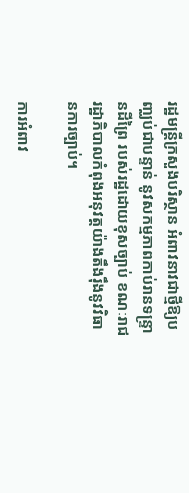រដ្ឋមន្ត្រីក្រសួងបរិស្ថាន អំពាវនាវជាថ្មីឱ្យបញ្ឈប់ជាបន្ទាន់ នូវសកម្មភាពកាប់រានទន្រ្ទានដីព្រៃ របស់រដ្ឋដោយខុសច្បាប់ ខណៈរាជរដ្ឋាភិបាលកំពុងអនុវត្តយ៉ាងតឹងរ៉ឹងនូវវិធានការច្បាប់។

ការអំពាវ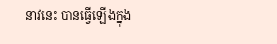នាវនេះ បានធ្វើឡើងក្នុង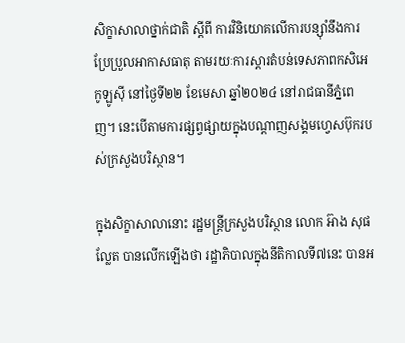សិក្ខាសាលាថ្នាក់ជាតិ ស្ដីពី ការវិនិយោគលើការបន្ស៊ាំនឹងការប្រែប្រួលអាកាសធាតុ តាមរយៈការស្ដារតំបន់ទេសភាពកសិអេកូឡូស៊ី នៅថ្ងៃទី២២ ខែមេសា ឆ្នាំ២០២៤ នៅរាជធានីភ្នំពេញ។ នេះបើតាមការផ្សព្វផ្សាយក្នុងបណ្តាញសង្គមហ្វេសប៊ុករបស់ក្រសួងបរិស្ថាន។

ក្នុងសិក្ខាសាលានោះ រដ្ឋមន្ត្រីក្រសួងបរិស្ថាន លោក អ៊ាង សុផល្លែត បានលើកឡើងថា រដ្ឋាភិបាលក្នុងនីតិកាលទី៧នេះ បានអ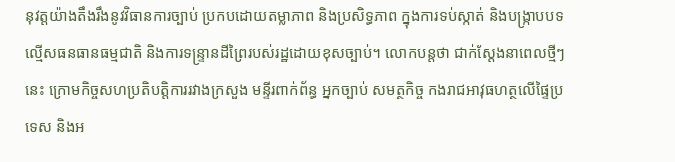នុវត្តយ៉ាងតឹងរឹងនូវវិធានការច្បាប់ ប្រកបដោយតម្លាភាព និងប្រសិទ្ធភាព ក្នុងការទប់ស្កាត់ និងបង្ក្រាបបទល្មើសធនធានធម្មជាតិ និងការទន្ទ្រានដីព្រៃរបស់រដ្ឋដោយខុសច្បាប់។ លោកបន្តថា ជាក់ស្តែងនាពេលថ្មីៗនេះ ក្រោមកិច្ចសហប្រតិបត្តិការរវាងក្រសួង មន្ទីរពាក់ព័ន្ធ អ្នកច្បាប់ សមត្ថកិច្ច កងរាជអាវុធហត្ថលើផ្ទៃប្រទេស និងអ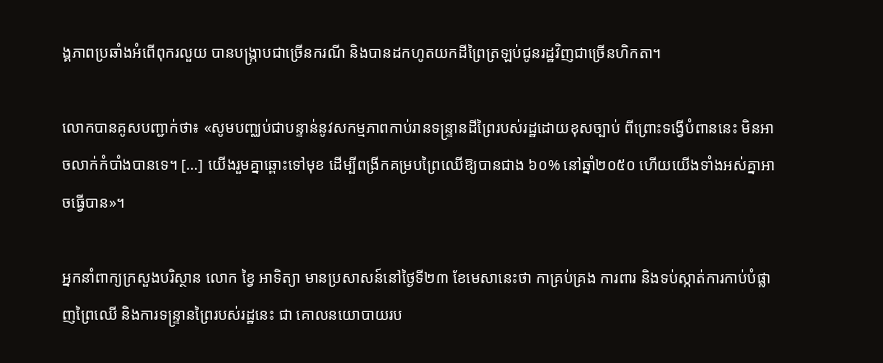ង្គភាពប្រឆាំងអំពើពុករលួយ បានបង្ក្រាបជាច្រើនករណី និងបានដកហូតយកដីព្រៃត្រឡប់ជូនរដ្ឋវិញជាច្រើនហិកតា។

លោកបានគូសបញ្ជាក់ថា៖ «សូមបញ្ឈប់ជាបន្ទាន់នូវសកម្មភាពកាប់រានទន្រ្ទានដីព្រៃរបស់រដ្ឋដោយខុសច្បាប់ ពីព្រោះទង្វើបំពាននេះ មិនអាចលាក់កំបាំងបានទេ។ […] យើងរួមគ្នាឆ្ពោះទៅមុខ ដើម្បីពង្រីកគម្របព្រៃឈើឱ្យបានជាង ៦០% នៅឆ្នាំ២០៥០ ហើយយើងទាំងអស់គ្នាអាចធ្វើបាន»។

អ្នកនាំពាក្យក្រសួងបរិស្ថាន លោក ខ្វៃ អាទិត្យា មានប្រសាសន៍នៅថ្ងៃទី២៣ ខែមេសានេះថា កាគ្រប់គ្រង ការពារ និងទប់ស្កាត់ការកាប់បំផ្លាញព្រៃឈើ និងការទន្រ្ទានព្រៃរបស់រដ្ឋនេះ ជា គោលនយោបាយរប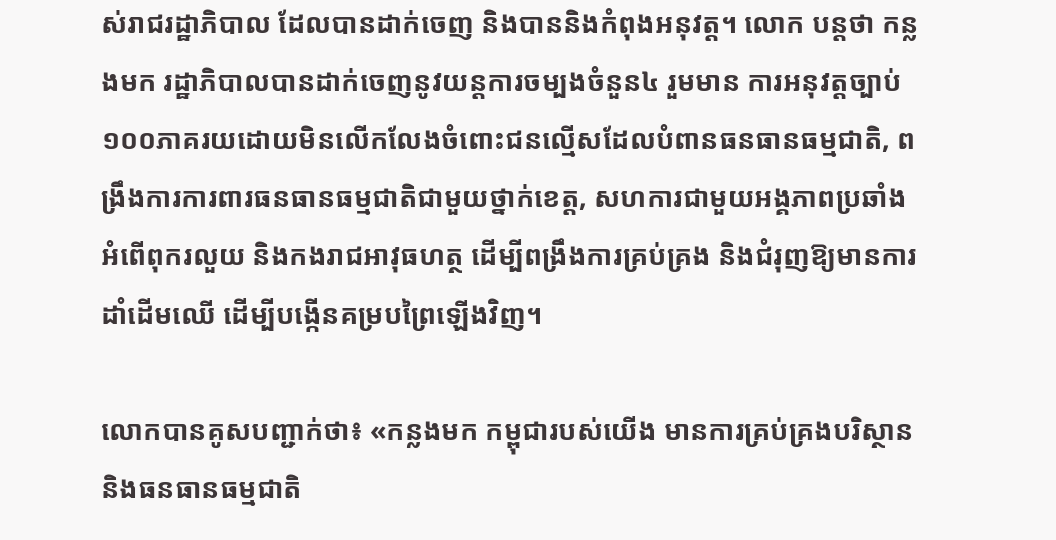ស់រាជរដ្ឋាភិបាល ដែលបានដាក់ចេញ និងបាននិងកំពុងអនុវត្ត។ លោក បន្តថា កន្លងមក រដ្ឋាភិបាលបានដាក់ចេញនូវយន្តការចម្បងចំនួន៤ រួមមាន ការអនុវត្តច្បាប់ ១០០ភាគរយដោយមិនលើកលែងចំពោះជនល្មើសដែលបំពានធនធានធម្មជាតិ, ពង្រឹងការការពារធនធានធម្មជាតិជាមួយថ្នាក់ខេត្ត, សហការជាមួយអង្គភាពប្រឆាំងអំពើពុករលួយ និងកងរាជអាវុធហត្ថ ដើម្បីពង្រឹងការគ្រប់គ្រង និងជំរុញឱ្យមានការដាំដើមឈើ ដើម្បីបង្កើនគម្របព្រៃឡើងវិញ។

លោកបានគូសបញ្ជាក់ថា៖ «កន្លងមក កម្ពុជារបស់យើង មានការគ្រប់គ្រងបរិស្ថាន និងធនធានធម្មជាតិ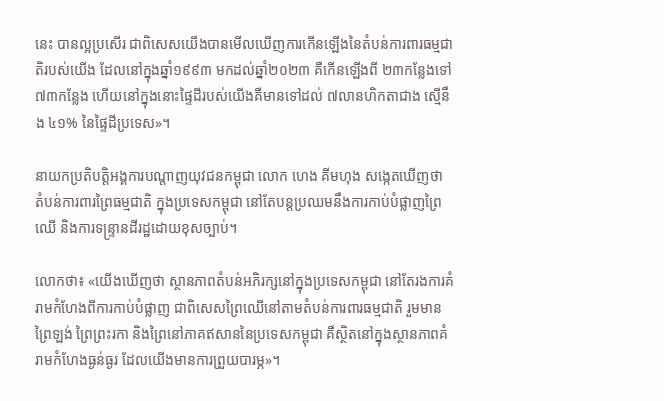នេះ បានល្អប្រសើរ ជាពិសេសយើងបានមើលឃើញការកើនឡើងនៃតំបន់ការពារធម្មជាតិរបស់យើង ដែលនៅក្នុងឆ្នាំ១៩៩៣ មកដល់ឆ្នាំ២០២៣ គឺកើនឡើងពី ២៣កន្លែងទៅ ៧៣កន្លែង ហើយនៅក្នុងនោះផ្ទៃដីរបស់យើងគឺមានទៅដល់ ៧លានហិកតាជាង ស្មើនឹង ៤១% នៃផ្ទៃដីប្រទេស»។

នាយកប្រតិបត្តិអង្គការបណ្តាញយុវជនកម្ពុជា លោក ហេង គីមហុង សង្កេតឃើញថា តំបន់ការពារព្រៃធម្មជាតិ ក្នុងប្រទេសកម្ពុជា នៅតែបន្តប្រឈមនឹងការកាប់បំផ្លាញព្រៃឈើ និងការទន្ទ្រានដីរដ្ឋដោយខុសច្បាប់។

លោកថា៖ «យើងឃើញថា ស្ថានភាពតំបន់អភិរក្សនៅក្នុងប្រទេសកម្ពុជា នៅតែរងការគំរាមកំហែងពីការកាប់បំផ្លាញ ជាពិសេសព្រៃឈើនៅតាមតំបន់ការពារធម្មជាតិ រួមមាន ព្រៃឡង់ ព្រៃព្រះរកា និងព្រៃនៅភាគឥសាននៃប្រទេសកម្ពុជា គឺស្ថិតនៅក្នុងស្ថានភាពគំរាមកំហែងធ្ងន់ធ្ងរ ដែលយើងមានការព្រួយបារម្ភ»។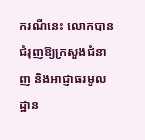ករណីនេះ លោកបានជំរុញឱ្យក្រសួងជំនាញ និងអាជ្ញាធរមូលដ្ឋាន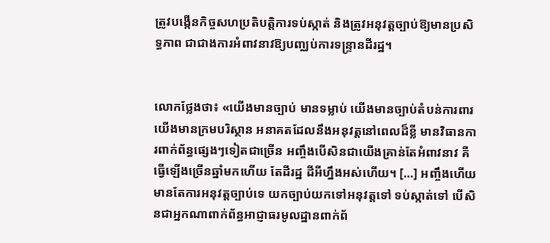ត្រូវបង្កើនកិច្ចសហប្រតិបត្តិការទប់ស្កាត់ និងត្រូវអនុវត្តច្បាប់ឱ្យមានប្រសិទ្ធភាព ជាជាងការអំពាវនាវឱ្យបញ្ឈប់ការទន្ទ្រានដីរដ្ឋ។


លោកថ្លែងថា៖ «យើងមានច្បាប់ មានទម្លាប់ យើងមានច្បាប់តំបន់ការពារ យើងមានក្រមបរិស្ថាន អនាគតដែលនឹងអនុវត្តនៅពេលដ៏ខ្លី មានវិធានការពាក់ព័ន្ធផ្សេងៗទៀតជាច្រើន អញ្ចឹងបើសិនជាយើងគ្រាន់តែអំពាវនាវ គឺធ្វើឡើងច្រើនឆ្នាំមកហើយ តែដីរដ្ឋ ដីអីហ្នឹងអស់ហើយ។ […] អញ្ចឹងហើយមានតែការអនុវត្តច្បាប់ទេ យកច្បាប់យកទៅអនុវត្តទៅ ទប់ស្កាត់ទៅ បើសិនជាអ្នកណាពាក់ព័ន្ធអាជ្ញាធរមូលដ្ឋានពាក់ព័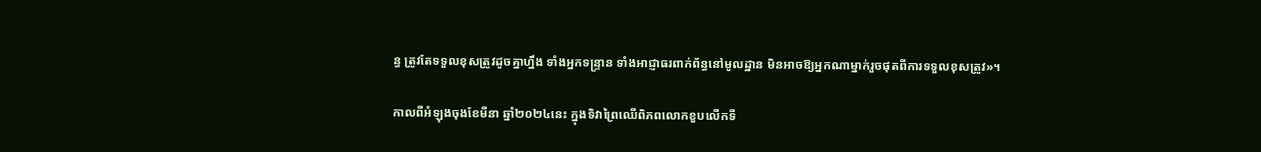ន្ធ ត្រូវតែទទួលខុសត្រូវដូចគ្នាហ្នឹង ទាំងអ្នកទន្រ្ទាន ទាំងអាជ្ញាធរពាក់ព័ន្ធនៅមូលដ្ឋាន មិនអាចឱ្យអ្នកណាម្នាក់រួចផុតពីការទទួលខុសត្រូវ»។

កាលពីអំឡុងចុងខែមីនា ឆ្នាំ២០២៤នេះ ក្នុងទិវាព្រៃឈើពិភពលោកខួបលើកទី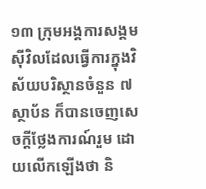១៣ ក្រុមអង្គការសង្គមស៊ីវិលដែលធ្វើការក្នុងវិស័យបរិស្ថានចំនួន ៧ស្ថាប័ន ក៏បានចេញសេចក្តីថ្លែងការណ៍រួម ដោយលើកឡើងថា និ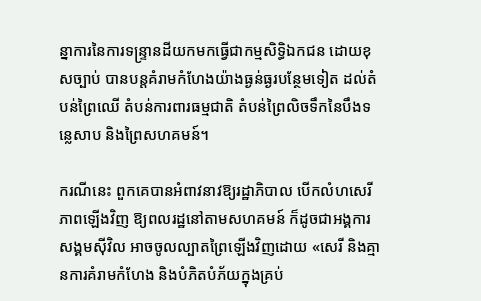ន្នាការនៃការទន្ទ្រានដីយកមកធ្វើជាកម្មសិទ្ធិឯកជន ដោយខុសច្បាប់ បានបន្តគំរាមកំហែងយ៉ាងធ្ងន់ធ្ងរបន្ថែមទៀត ដល់តំបន់ព្រៃឈើ តំបន់ការពារធម្មជាតិ តំបន់ព្រៃលិចទឹកនៃបឹងទន្លេសាប និងព្រៃសហគមន៍។

ករណីនេះ ពួកគេបានអំពាវនាវឱ្យរដ្ឋាភិបាល បើកលំហសេរីភាពឡើងវិញ ឱ្យពលរដ្ឋនៅតាមសហគមន៍ ក៏ដូចជាអង្គការសង្គមស៊ីវិល អាចចូលល្បាតព្រៃឡើងវិញដោយ «សេរី និងគ្មានការគំរាមកំហែង និងបំភិតបំភ័យក្នុងគ្រប់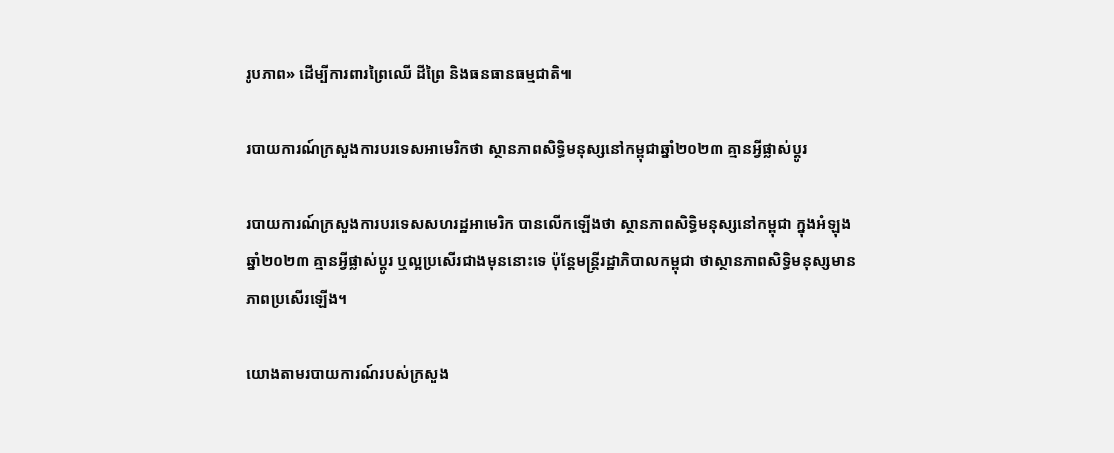រូបភាព» ដើម្បីការពារព្រៃឈើ ដីព្រៃ និងធនធានធម្មជាតិ៕

របាយការណ៍ក្រសួងការបរទេសអាមេរិកថា ស្ថានភាពសិទ្ធិមនុស្សនៅកម្ពុជាឆ្នាំ២០២៣ គ្មានអ្វីផ្លាស់ប្តូរ

របាយការណ៍ក្រសួងការបរទេសសហរដ្ឋអាមេរិក បានលើកឡើងថា ស្ថានភាពសិទ្ធិមនុស្សនៅកម្ពុជា ក្នុងអំឡុងឆ្នាំ២០២៣ គ្មានអ្វីផ្លាស់ប្តូរ ឬល្អប្រសើរជាងមុននោះទេ ប៉ុន្តែមន្ត្រីរដ្ឋាភិបាលកម្ពុជា ថាស្ថានភាពសិទ្ធិមនុស្សមានភាពប្រសើរឡើង។

យោងតាមរបាយការណ៍របស់ក្រសួង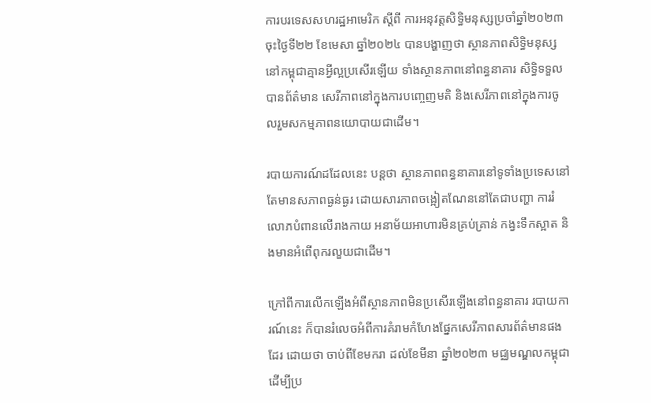ការបរទេសសហរដ្ឋអាមេរិក ស្តីពី ការអនុវត្តសិទ្ធិមនុស្សប្រចាំឆ្នាំ២០២៣ ចុះថ្ងៃទី២២ ខែមេសា ឆ្នាំ២០២៤ បានបង្ហាញថា ស្ថានភាពសិទ្ធិមនុស្សនៅកម្ពុជាគ្មានអ្វីល្អប្រសើរឡើយ ទាំងស្ថានភាពនៅពន្ធនាគារ សិទ្ធិទទួលបានព័ត៌មាន សេរីភាពនៅក្នុងការបញ្ចេញមតិ និងសេរីភាពនៅក្នុងការចូលរួមសកម្មភាពនយោបាយជាដើម។

របាយការណ៍ដដែលនេះ បន្តថា ស្ថានភាពពន្ធនាគារនៅទូទាំងប្រទេសនៅតែមានសភាពធ្ងន់ធ្ងរ ដោយសារភាពចង្អៀតណែននៅតែជាបញ្ហា ការរំលោភបំពានលើរាងកាយ អនាម័យអាហារមិនគ្រប់គ្រាន់ កង្វះទឹកស្អាត និងមានអំពើពុករលួយជាដើម។

ក្រៅពីការលើកឡើងអំពីស្ថានភាពមិនប្រសើរឡើងនៅពន្ធនាគារ របាយការណ៍នេះ ក៏បានរំលេចអំពីការគំរាមកំហែងផ្នែកសេរីភាពសារព័ត៌មានផងដែរ ដោយថា ចាប់ពីខែមករា ដល់ខែមីនា ឆ្នាំ២០២៣ មជ្ឈមណ្ឌលកម្ពុជាដើម្បីប្រ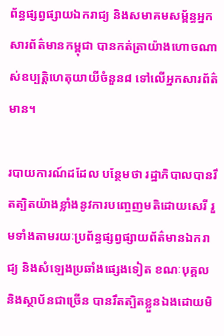ព័ន្ធផ្សព្វផ្សាយឯករាជ្យ និងសមាគមសម្ព័ន្ធអ្នកសារព័ត៌មានកម្ពុជា បានកត់ត្រាយ៉ាងហោចណាស់ឧប្បត្តិហេតុយាយីចំនួន៨ ទៅលើអ្នកសារព័ត៌មាន។

របាយការណ៍ដដែល បន្ថែមថា រដ្ឋាភិបាលបានរឹតត្បិតយ៉ាងខ្លាំងនូវការបញ្ចេញមតិដោយសេរី រួមទាំងតាមរយៈប្រព័ន្ធផ្សព្វផ្សាយព័ត៌មានឯករាជ្យ និងសំឡេងប្រឆាំងផ្សេងទៀត ខណៈបុគ្គល និងស្ថាប័នជាច្រើន បានរឹតត្បិតខ្លួនឯងដោយមិ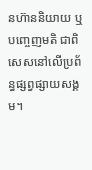នហ៊ាននិយាយ ឬបញ្ចេញមតិ ជាពិសេសនៅលើប្រព័ន្ធផ្សព្វផ្សាយសង្គម។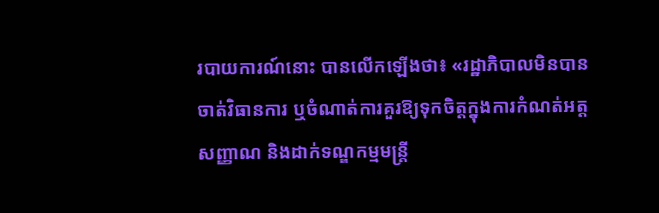របាយការណ៍នោះ បានលើកឡើងថា៖ «រដ្ឋាភិបាលមិនបានចាត់វិធានការ ឬចំណាត់ការគួរឱ្យទុកចិត្តក្នុងការកំណត់អត្តសញ្ញាណ និងដាក់ទណ្ឌកម្មមន្ត្រី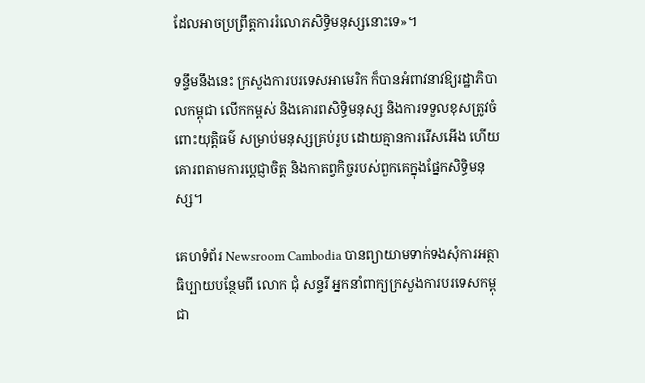ដែលអាចប្រព្រឹត្តការរំលោភសិទ្ធិមនុស្សនោះទេ»។

ទន្ទឹមនឹងនេះ ក្រសួងការបរទេសអាមេរិក ក៏បានអំពាវនាវឱ្យរដ្ឋាភិបាលកម្ពុជា លើកកម្ពស់ និងគោរពសិទ្ធិមនុស្ស និងការទទួលខុសត្រូវចំពោះយុត្តិធម៌ សម្រាប់មនុស្សគ្រប់រូប ដោយគ្មានការរើសអើង ហើយគោរពតាមការប្តេជ្ញាចិត្ត និងកាតព្វកិច្ចរបស់ពួកគេក្នុងផ្នែកសិទ្ធិមនុស្ស។

គេហទំព័រ Newsroom Cambodia បានព្យាយាមទាក់ទងសុំការអត្ថាធិប្បាយបន្ថែមពី លោក ជុំ សន្ទរី អ្នកនាំពាក្យក្រសួងការបរទេសកម្ពុជា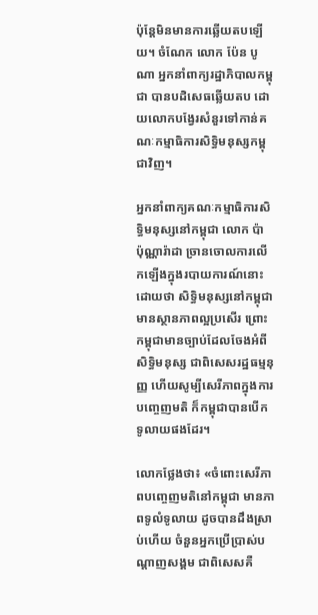ប៉ុន្តែមិនមានការឆ្លើយតបឡើយ។ ចំណែក លោក ប៉ែន បូណា អ្នកនាំពាក្យរដ្ឋាភិបាលកម្ពុជា បានបដិសេធឆ្លើយតប ដោយលោកបង្វែរសំនួរទៅកាន់គណៈកម្មាធិការសិទ្ធិមនុស្សកម្ពុជាវិញ។

អ្នកនាំពាក្យគណៈកម្មាធិការសិទ្ធិមនុស្សនៅកម្ពុជា លោក ប៉ា ប៉ុណ្ណារ៉ាដា ច្រានចោលការលើកឡើងក្នុងរបាយការណ៍នោះ ដោយថា សិទ្ធិមនុស្សនៅកម្ពុជា មានស្ថានភាពល្អប្រសើរ ព្រោះកម្ពុជាមានច្បាប់ដែលចែងអំពីសិទ្ធិមនុស្ស ជាពិសេសរដ្ឋធម្មនុញ្ញ ហើយសូម្បីសេរីភាពក្នុងការបញ្ចេញមតិ ក៏កម្ពុជាបានបើកទូលាយផងដែរ។

លោកថ្លែងថា៖ «ចំពោះសេរីភាពបញ្ចេញមតិនៅកម្ពុជា មានភាពទូលំទូលាយ ដូចបានដឹងស្រាប់ហើយ ចំនួនអ្នកប្រើប្រាស់បណ្តាញសង្គម ជាពិសេសគឺ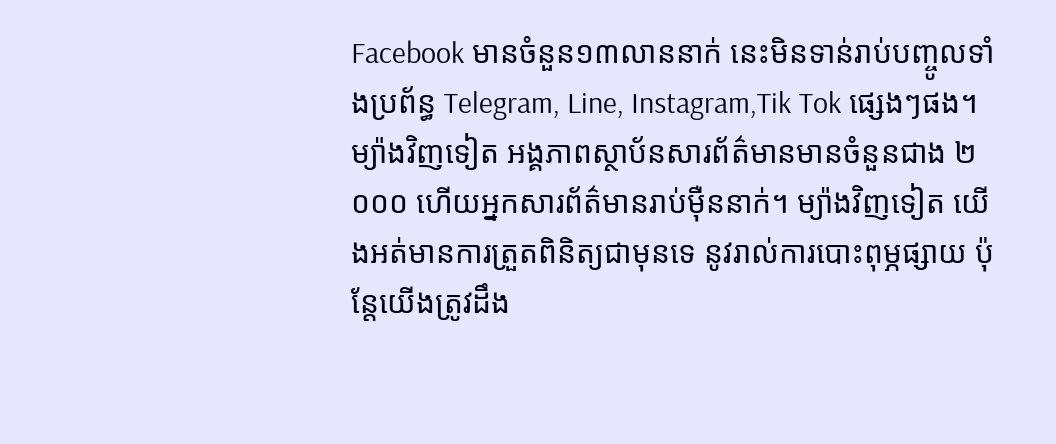Facebook មានចំនួន១៣លាននាក់ នេះមិនទាន់រាប់បញ្ចូលទាំងប្រព័ន្ធ Telegram, Line, Instagram,Tik Tok ផ្សេងៗផង។ ម្យ៉ាងវិញទៀត អង្គភាពស្ថាប័នសារព័ត៌មានមានចំនួនជាង ២ ០០០ ហើយអ្នកសារព័ត៌មានរាប់ម៉ឺននាក់។ ម្យ៉ាងវិញទៀត យើងអត់មានការត្រួតពិនិត្យជាមុនទេ នូវរាល់ការបោះពុម្ភផ្សាយ ប៉ុន្តែយើងត្រូវដឹង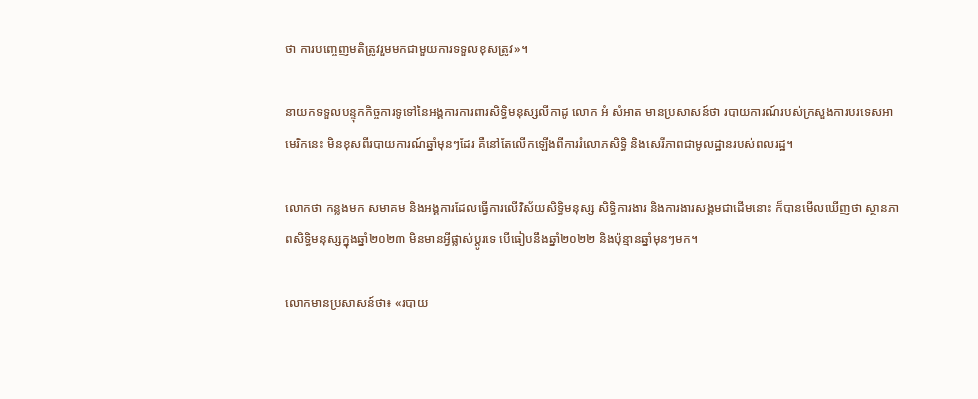ថា ការបញ្ចេញមតិត្រូវរួមមកជាមួយការទទួលខុសត្រូវ»។

នាយកទទួលបន្ទុកកិច្ចការទូទៅនៃអង្គការការពារសិទ្ធិមនុស្សលីកាដូ លោក អំ សំអាត មានប្រសាសន៍ថា របាយការណ៍របស់ក្រសួងការបរទេសអាមេរិកនេះ មិនខុសពីរបាយការណ៍ឆ្នាំមុនៗដែរ គឺនៅតែលើកឡើងពីការរំលោភសិទ្ធិ និងសេរីភាពជាមូលដ្ឋានរបស់ពលរដ្ឋ។

លោកថា កន្លងមក សមាគម និងអង្គការដែលធ្វើការលើវិស័យសិទ្ធិមនុស្ស សិទ្ធិការងារ និងការងារសង្គមជាដើមនោះ ក៏បានមើលឃើញថា ស្ថានភាពសិទ្ធិមនុស្សក្នុងឆ្នាំ២០២៣ មិនមានអ្វីផ្លាស់ប្តូរទេ បើធៀបនឹងឆ្នាំ២០២២ និងប៉ុន្មានឆ្នាំមុនៗមក។

លោកមានប្រសាសន៍ថា៖ «របាយ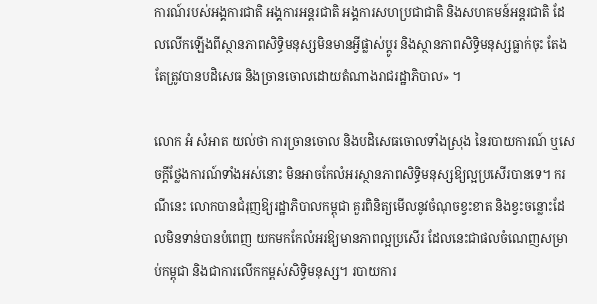ការណ៍របស់អង្គការជាតិ អង្គការអន្តរជាតិ អង្គការសហប្រជាជាតិ និងសហគមន៍អន្តរជាតិ ដែលលើកឡើងពីស្ថានភាពសិទ្ធិមនុស្សមិនមានអ្វីផ្លាស់ប្តូរ និងស្ថានភាពសិទ្ធិមនុស្សធ្លាក់ចុះ តែងតែត្រូវបានបដិសេធ និងច្រានចោលដោយតំណាងរាជរដ្ឋាភិបាល» ។

លោក អំ សំអាត យល់ថា ការច្រានចោល និងបដិសេធចោលទាំងស្រុង នៃរបាយការណ៍ ឬសេចក្តីថ្លែងការណ៍ទាំងអស់នោះ មិនអាចកែលំអរស្ថានភាពសិទ្ធិមនុស្សឱ្យល្អប្រសើរបានទេ។ ករណីនេះ លោកបានជំរុញឱ្យរដ្ឋាភិបាលកម្ពុជា គួរពិនិត្យមើលនូវចំណុចខ្វះខាត និងខ្វះចន្លោះដែលមិនទាន់បានបំពេញ យកមកកែលំអរឱ្យមានភាពល្អប្រសើរ ដែលនេះជាផលចំណេញសម្រាប់កម្ពុជា និងជាការលើកកម្ពស់សិទ្ធិមនុស្ស។ របាយការ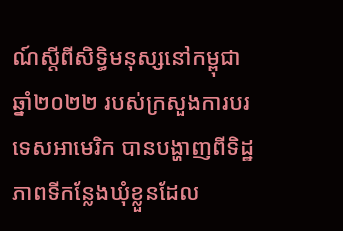ណ៍ស្តីពីសិទ្ធិមនុស្សនៅកម្ពុជា ឆ្នាំ២០២២ របស់ក្រសួងការបរទេសអាមេរិក បានបង្ហាញពីទិដ្ឋភាពទីកន្លែងឃុំខ្លួនដែល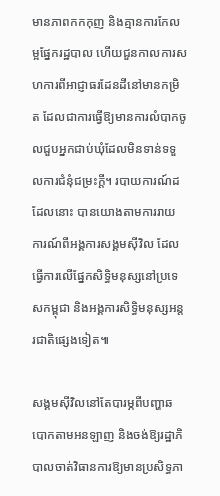មានភាពកកកុញ និងគ្មានការកែលម្អផ្នែករដ្ឋបាល ហើយជួនកាលការសហការពីអាជ្ញាធរដែនដីនៅមានកម្រិត ដែលជាការធ្វើឱ្យមានការលំបាកចូលជួបអ្នកជាប់ឃុំដែលមិនទាន់ទទួលការជំនុំជម្រះក្តី។ របាយការណ៍ដដែលនោះ បានយោងតាមការរាយការណ៍ពីអង្គការសង្គមស៊ីវិល ដែលធ្វើការលើផ្នែកសិទ្ធិមនុស្សនៅប្រទេសកម្ពុជា និងអង្គការសិទ្ធិមនុស្សអន្តរជាតិផ្សេងទៀត៕

សង្គមស៊ីវិលនៅតែបារម្ភពីបញ្ហាឆបោកតាមអនឡាញ និងចង់ឱ្យរដ្ឋាភិបាលចាត់វិធានការឱ្យមានប្រសិទ្ធភា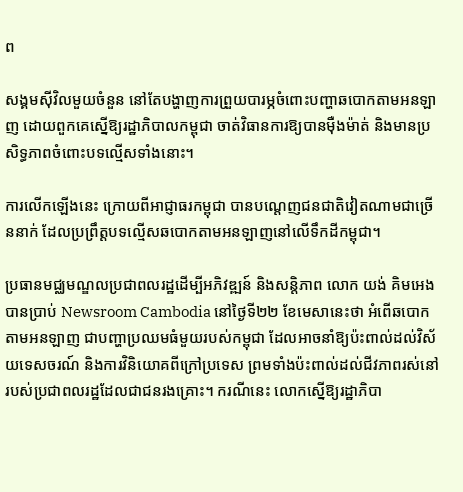ព

សង្គមស៊ីវិលមួយចំនួន នៅតែបង្ហាញការព្រួយបារម្ភចំពោះបញ្ហាឆបោកតាមអនឡាញ ដោយពួកគេស្នើឱ្យរដ្ឋាភិបាលកម្ពុជា ចាត់វិធានការឱ្យបានម៉ឺងម៉ាត់ និងមានប្រសិទ្ធភាពចំពោះបទល្មើសទាំងនោះ។

ការលើកឡើងនេះ ក្រោយពីអាជ្ញាធរកម្ពុជា បានបណ្ដេញជនជាតិវៀតណាមជាច្រើននាក់ ដែលប្រព្រឹត្តបទល្មើសឆបោកតាមអនឡាញនៅលើទឹកដីកម្ពុជា។

ប្រធានមជ្ឈមណ្ឌលប្រជាពលរដ្ឋដើម្បីអភិវឌ្ឍន៍ និងសន្តិភាព លោក យង់ គិមអេង បានប្រាប់ Newsroom Cambodia នៅថ្ងៃទី២២ ខែមេសានេះថា អំពើឆបោកតាមអនឡាញ ជាបញ្ហាប្រឈមធំមួយរបស់កម្ពុជា ដែលអាចនាំឱ្យប៉ះពាល់ដល់វិស័យទេសចរណ៍ និងការវិនិយោគពីក្រៅប្រទេស ព្រមទាំងប៉ះពាល់ដល់ជីវភាពរស់នៅរបស់ប្រជាពលរដ្ឋដែលជាជនរងគ្រោះ។ ករណីនេះ លោកស្នើឱ្យរដ្ឋាភិបា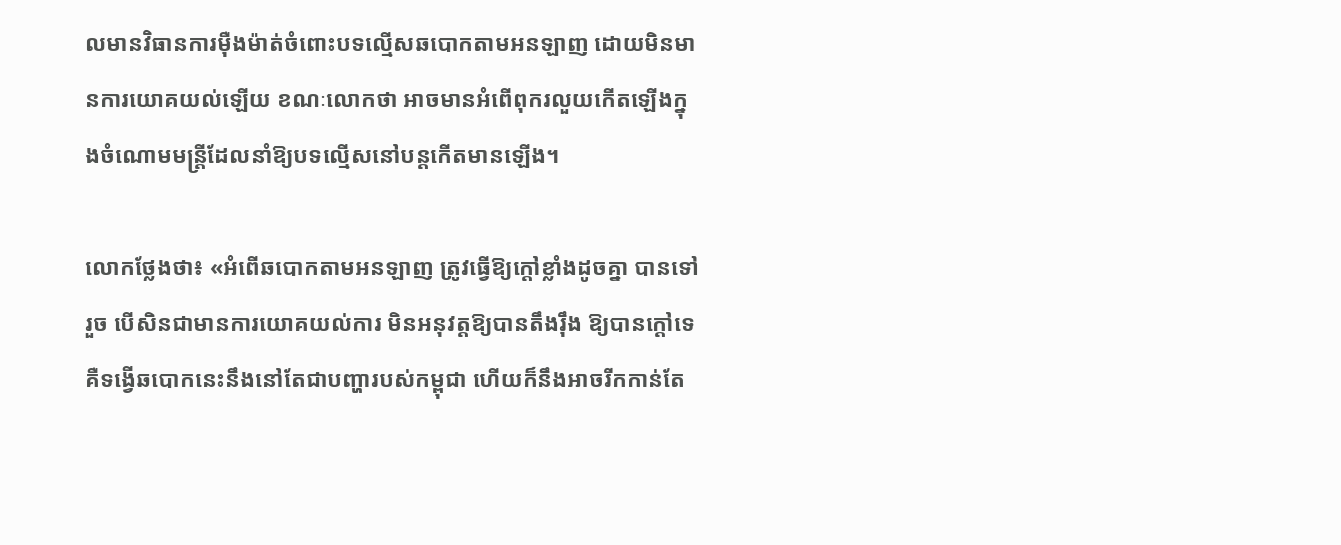លមានវិធានការម៉ឺងម៉ាត់ចំពោះបទល្មើសឆបោកតាមអនឡាញ ដោយមិនមានការយោគយល់ឡើយ ខណៈលោកថា អាចមានអំពើពុករលួយកើតឡើងក្នុងចំណោមមន្ត្រីដែលនាំឱ្យបទល្មើសនៅបន្តកើតមានឡើង។

លោកថ្លែងថា៖ «អំពើឆបោកតាមអនឡាញ ត្រូវធ្វើឱ្យក្តៅខ្លាំងដូចគ្នា បានទៅរួច បើសិនជាមានការយោគយល់ការ មិនអនុវត្តឱ្យបានតឹងរ៉ឹង ឱ្យបានក្តៅទេ គឺទង្វើឆបោកនេះនឹងនៅតែជាបញ្ហារបស់កម្ពុជា ហើយក៏នឹងអាចរីកកាន់តែ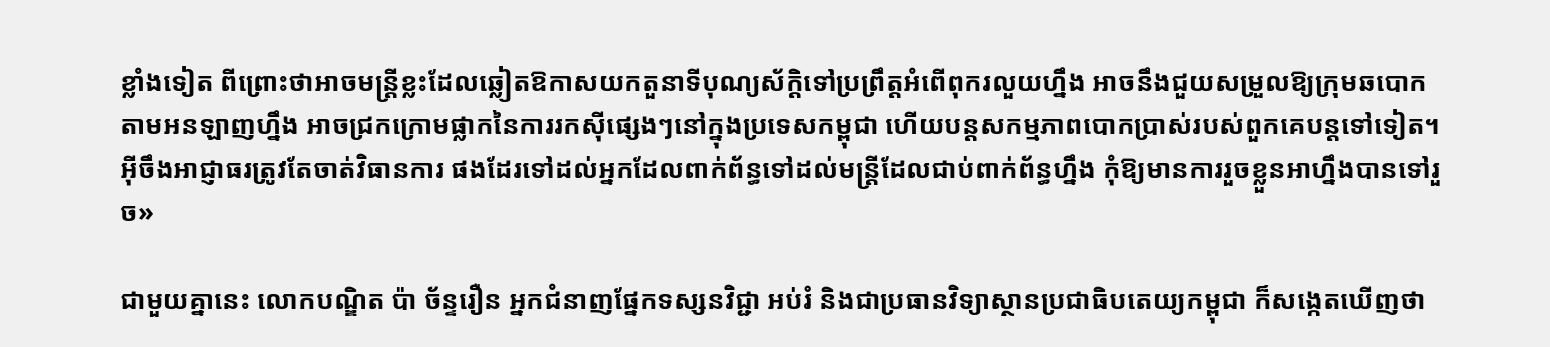ខ្លាំងទៀត ពីព្រោះថាអាចមន្ត្រីខ្លះដែលឆ្លៀតឱកាសយកតួនាទីបុណ្យស័ក្ដិទៅប្រព្រឹត្តអំពើពុករលួយហ្នឹង អាចនឹងជួយសម្រួលឱ្យក្រុមឆបោកតាមអនឡាញហ្នឹង អាចជ្រកក្រោមផ្លាកនៃការរកស៊ីផ្សេងៗនៅក្នុងប្រទេសកម្ពុជា ហើយបន្តសកម្មភាពបោកប្រាស់របស់ពួកគេបន្តទៅទៀត។ អ៊ីចឹងអាជ្ញាធរត្រូវតែចាត់វិធានការ ផងដែរទៅដល់អ្នកដែលពាក់ព័ន្ធទៅដល់មន្ត្រីដែលជាប់ពាក់ព័ន្ធហ្នឹង កុំឱ្យមានការរួចខ្លួនអាហ្នឹងបានទៅរួច»

ជាមួយគ្នានេះ លោកបណ្ឌិត ប៉ា ច័ន្ទរឿន អ្នកជំនាញផ្នែកទស្សនវិជ្ជា អប់រំ និងជាប្រធានវិទ្យាស្ថានប្រជាធិបតេយ្យកម្ពុជា ក៏សង្កេតឃើញថា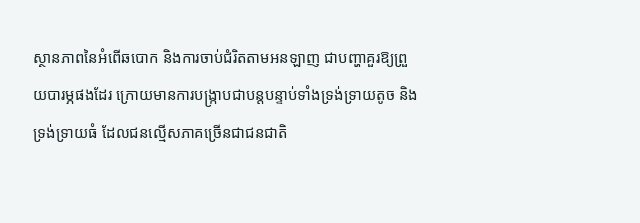ស្ថានភាពនៃអំពើឆបោក និងការចាប់ជំរិតតាមអនឡាញ ជាបញ្ហាគួរឱ្យព្រួយបារម្ភផងដែរ ក្រោយមានការបង្ក្រាបជាបន្តបន្ទាប់ទាំងទ្រង់ទ្រាយតូច និងទ្រង់ទ្រាយធំ ដែលជនល្មើសភាគច្រើនជាជនជាតិ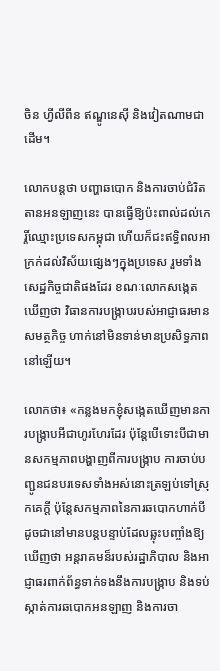ចិន ហ្វីលីពីន ឥណ្ឌូនេស៊ី និងវៀតណាមជាដើម។

លោកបន្តថា បញ្ហាឆបោក និងការចាប់ជំរិតតានអនឡាញនេះ បានធ្វើឱ្យប៉ះពាល់ដល់កេរ្តិ៍ឈ្មោះប្រទេសកម្ពុជា ហើយក៏ជះឥទ្ធិពលអាក្រក់ដល់វិស័យផ្សេងៗក្នុងប្រទេស រួមទាំងសេដ្ឋកិច្ចជាតិផងដែរ ខណៈលោកសង្កេតឃើញថា វិធានការបង្ក្រាបរបស់អាជ្ញាធរមានសមត្ថកិច្ច ហាក់នៅមិនទាន់មានប្រសិទ្ធភាពនៅឡើយ។

លោកថា៖ «កន្លងមកខ្ញុំសង្កេតឃើញមានការបង្ក្រាបអីជាហូរហែរដែរ ប៉ុន្តែបើទោះបីជាមានសកម្មភាពបង្ហាញពីការបង្ក្រាប ការចាប់បញ្ជូនជនបរទេសទាំងអស់នោះត្រឡប់ទៅស្រុកគេក្ដី ប៉ុន្តែសកម្មភាពនៃការឆបោកហាក់បីដូចជានៅមានបន្តបន្ទាប់ដែលឆ្លុះបញ្ចាំងឱ្យឃើញថា អន្តរាគមន៏របស់រដ្ឋាភិបាល និងអាជ្ញាធរពាក់ព័ន្ធទាក់ទងនឹងការបង្ក្រាប និងទប់ស្កាត់ការឆបោកអនឡាញ និងការចា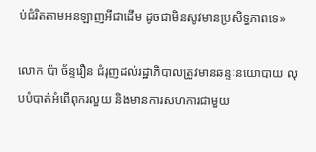ប់ជំរិតតាមអនឡាញអីជាដើម ដូចជាមិនសូវមានប្រសិទ្ធភាពទេ»

លោក ប៉ា ច័ន្ទរឿន ជំរុញដល់រដ្ឋាភិបាលត្រូវមានឆន្ទៈនយោបាយ លុបបំបាត់អំពើពុករលួយ និងមានការសហការជាមួយ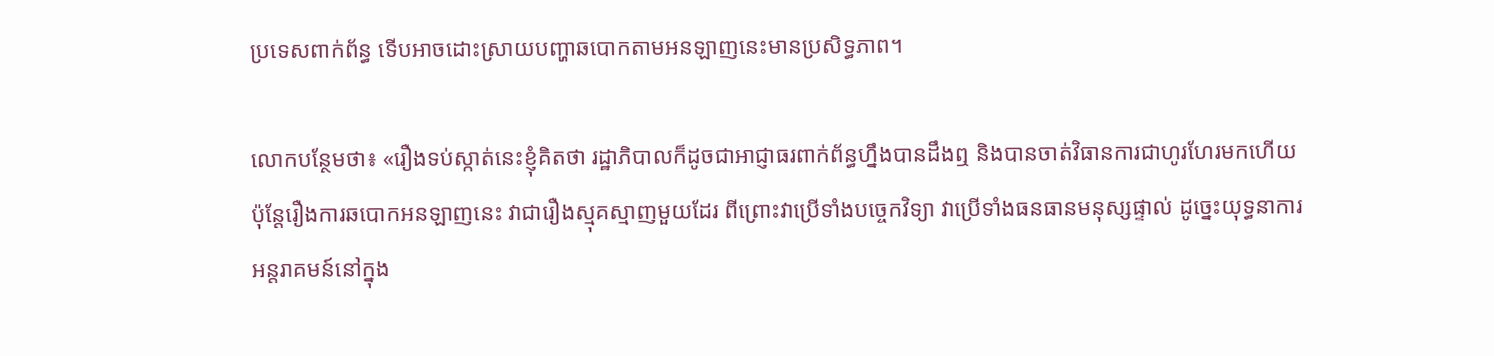ប្រទេសពាក់ព័ន្ធ ទើបអាចដោះស្រាយបញ្ហាឆបោកតាមអនឡាញនេះមានប្រសិទ្ធភាព។

លោកបន្ថែមថា៖ «រឿងទប់ស្កាត់នេះខ្ញុំគិតថា រដ្ឋាភិបាលក៏ដូចជាអាជ្ញាធរពាក់ព័ន្ធហ្នឹងបានដឹងឮ និងបានចាត់វិធានការជាហូរហែរមកហើយ ប៉ុន្តែរឿងការឆបោកអនឡាញនេះ វាជារឿងស្មុគស្មាញមួយដែរ ពីព្រោះវាប្រើទាំងបច្ចេកវិទ្យា វាប្រើទាំងធនធានមនុស្សផ្ទាល់ ដូច្នេះយុទ្ធនាការអន្តរាគមន៍នៅក្នុង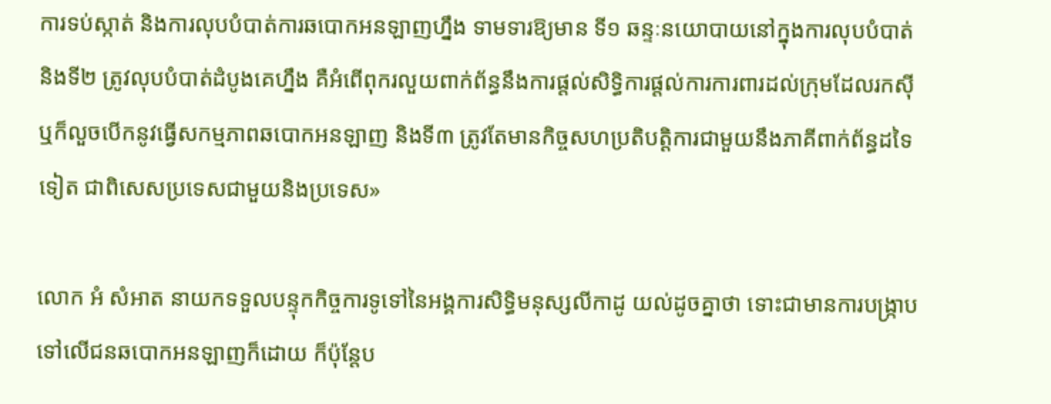ការទប់ស្កាត់ និងការលុបបំបាត់ការឆបោកអនឡាញហ្នឹង ទាមទារឱ្យមាន ទី១ ឆន្ទៈនយោបាយនៅក្នុងការលុបបំបាត់ និងទី២ ត្រូវលុបបំបាត់ដំបូងគេហ្នឹង គឺអំពើពុករលួយពាក់ព័ន្ធនឹងការផ្ដល់សិទ្ធិការផ្ដល់ការការពារដល់ក្រុមដែលរកស៊ី ឬក៏លួចបើកនូវធ្វើសកម្មភាពឆបោកអនឡាញ និងទី៣ ត្រូវតែមានកិច្ចសហប្រតិបត្តិការជាមួយនឹងភាគីពាក់ព័ន្ធដទៃទៀត ជាពិសេសប្រទេសជាមួយនិងប្រទេស»

លោក អំ សំអាត នាយកទទួលបន្ទុកកិច្ចការទូទៅនៃអង្គការសិទ្ធិមនុស្សលីកាដូ យល់ដូចគ្នាថា ទោះជាមានការបង្ក្រាបទៅលើជនឆបោកអនឡាញក៏ដោយ ក៏ប៉ុន្តែប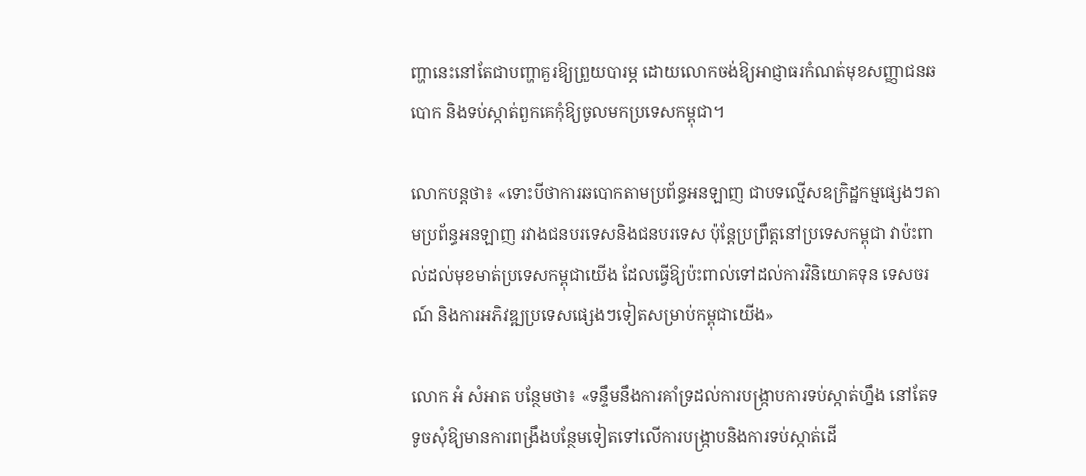ញ្ហានេះនៅតែជាបញ្ហាគួរឱ្យព្រួយបារម្ភ ដោយលោកចង់ឱ្យអាជ្ញាធរកំណត់មុខសញ្ញាជនឆបោក និងទប់ស្កាត់ពួកគេកុំឱ្យចូលមកប្រទេសកម្ពុជា។

លោកបន្តថា៖ «ទោះបីថាការឆបោកតាមប្រព័ន្ធអនឡាញ ជាបទល្មើសឧក្រិដ្ឋកម្មផ្សេងៗតាមប្រព័ន្ធអនឡាញ រវាងជនបរទេសនិងជនបរទេស ប៉ុន្តែប្រព្រឹត្តនៅប្រទេសកម្ពុជា វាប៉ះពាល់ដល់មុខមាត់ប្រទេសកម្ពុជាយើង ដែលធ្វើឱ្យប៉ះពាល់ទៅដល់ការវិនិយោគទុន ទេសចរណ៍ និងការអភិវឌ្ឍប្រទេសផ្សេងៗទៀតសម្រាប់កម្ពុជាយើង»

លោក អំ សំអាត បន្ថែមថា៖ «ទន្ទឹមនឹងការគាំទ្រដល់ការបង្ក្រាបការទប់ស្កាត់ហ្នឹង នៅតែទទូចសុំឱ្យមានការពង្រឹងបន្ថែមទៀតទៅលើការបង្កា្របនិងការទប់ស្កាត់ដើ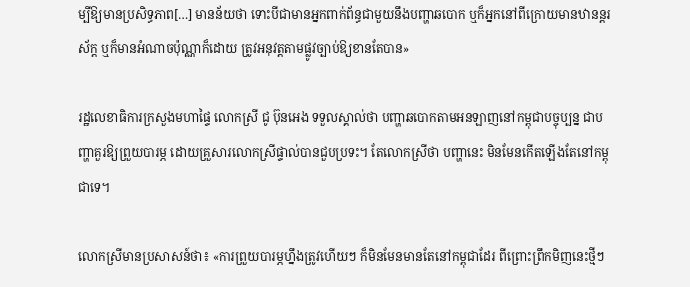ម្បីឱ្យមានប្រសិទ្ធភាព[…] មានន័យថា ទោះបីជាមានអ្នកពាក់ព័ន្ធជាមួយនឹងបញ្ហាឆបោក ឬក៏អ្នកនៅពីក្រោយមានឋានន្តរស័ក្ត ឬក៏មានអំណាចប៉ុណ្ណាក៏ដោយ ត្រូវអនុវត្តតាមផ្លូវច្បាប់ឱ្យខានតែបាន»

រដ្ឋលេខាធិការក្រសួងមហាផ្ទៃ លោកស្រី ជូ ប៊ុនអេង ទទួលស្គាល់ថា បញ្ហាឆបោកតាមអនឡាញនៅកម្ពុជាបច្ចុប្បន្ន ជាបញ្ហាគួរឱ្យព្រួយបារម្ភ ដោយគ្រួសារលោកស្រីផ្ទាល់បានជួបប្រទះ។ តែលោកស្រីថា បញ្ហានេះ មិនមែនកើតឡើងតែនៅកម្ពុជាទេ។

លោកស្រីមានប្រសាសន៍ថា៖ «ការព្រួយបារម្ភហ្នឹងត្រូវហើយៗ ក៏មិនមែនមានតែនៅកម្ពុជាដែរ ពីព្រោះព្រឹកមិញនេះថ្មីៗ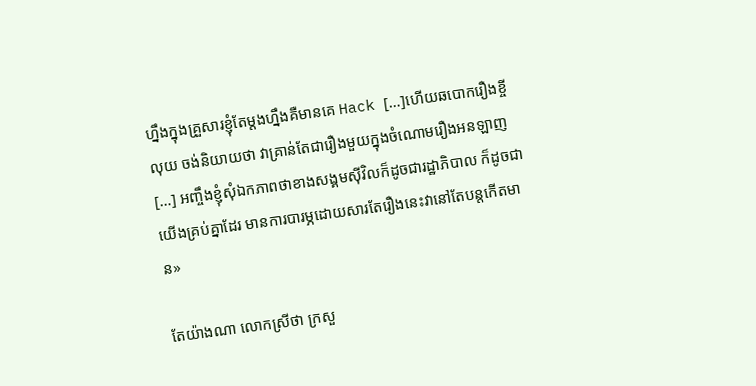ហ្នឹងក្នុងគ្រួសារខ្ញុំតែម្ដងហ្នឹងគឺមានគេ Hack […]ហើយឆបោករឿងខ្ចីលុយ ចង់និយាយថា វាគ្រាន់តែជារឿងមួយក្នុងចំណោមរឿងអនឡាញ[…] អញ្ចឹងខ្ញុំសុំឯកភាពថាខាងសង្គមស៊ីវិលក៏ដូចជារដ្ឋាភិបាល ក៏ដូចជាយើងគ្រប់គ្នាដែរ មានការបារម្ភដោយសារតែរឿងនេះវានៅតែបន្ដកើតមាន»

តែយ៉ាងណា លោកស្រីថា ក្រសួ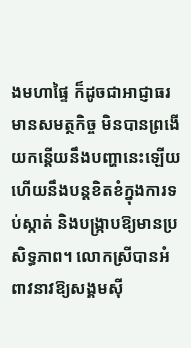ងមហាផ្ទៃ ក៏ដូចជាអាជ្ញាធរមានសមត្ថកិច្ច មិនបានព្រងើយកន្តើយនឹងបញ្ហានេះឡើយ ហើយនឹងបន្តខិតខំក្នុងការទប់ស្កាត់ និងបង្ក្រាបឱ្យមានប្រសិទ្ធភាព។ លោកស្រីបានអំពាវនាវឱ្យសង្គមស៊ី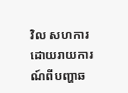វិល សហការដោយរាយការណ៍ពីបញ្ហាឆ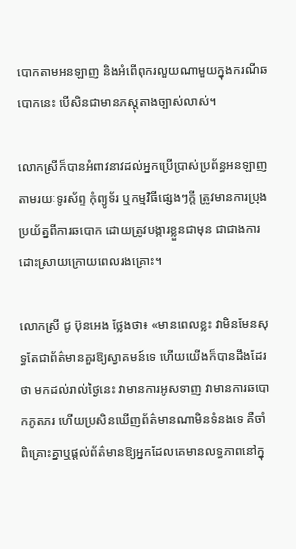បោកតាមអនឡាញ និងអំពើពុករលួយណាមួយក្នុងករណីឆបោកនេះ បើសិនជាមានភស្តុតាងច្បាស់លាស់។

លោកស្រីក៏បានអំពាវនាវដល់អ្នកប្រើប្រាស់ប្រព័ន្ធអនឡាញ តាមរយៈទូរស័ព្ទ កុំព្យូទ័រ ឬកម្មវិធីផ្សេងៗក្តី ត្រូវមានការប្រុងប្រយ័ត្នពីការឆបោក ដោយត្រូវបង្ការខ្លួនជាមុន ជាជាងការដោះស្រាយក្រោយពេលរងគ្រោះ។

លោកស្រី ជូ ប៊ុនអេង ថ្លែងថា៖ «មានពេលខ្លះ វាមិនមែនសុទ្ធតែជាព័ត៌មានគួរឱ្យស្វាគមន៍ទេ ហើយយើងក៏បានដឹងដែរថា មកដល់រាល់ថ្ងៃនេះ វាមានការអូសទាញ វាមានការឆបោកភូតភរ ហើយប្រសិនឃើញព័ត៌មានណាមិនទំនងទេ គឺចាំពិគ្រោះគ្នាឬផ្ដល់ព័ត៌មានឱ្យអ្នកដែលគេមានលទ្ធភាពនៅក្នុ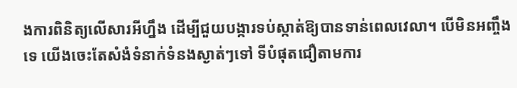ងការពិនិត្យលើសារអីហ្នឹង ដើម្បីជួយបង្ការទប់ស្កាត់ឱ្យបានទាន់ពេលវេលា។ បើមិនអញ្ចឹងទេ យើងចេះតែសំងំទំនាក់ទំនងស្ងាត់ៗទៅ ទីបំផុតជឿតាមការ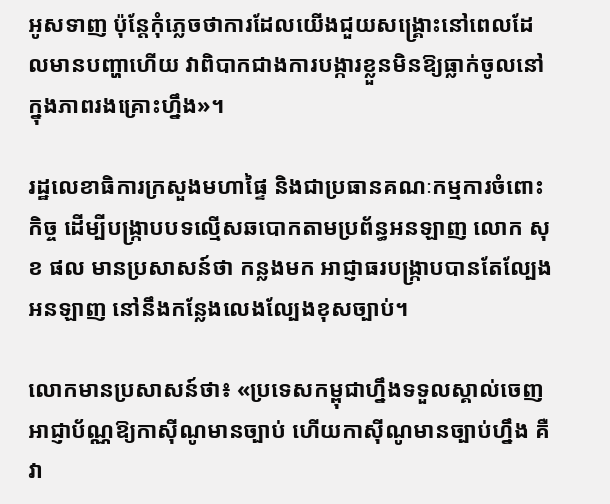អូសទាញ ប៉ុន្តែកុំភ្លេចថាការដែលយើងជួយសង្គ្រោះនៅពេលដែលមានបញ្ហាហើយ វាពិបាកជាងការបង្ការខ្លួនមិនឱ្យធ្លាក់ចូលនៅក្នុងភាពរងគ្រោះហ្នឹង»។

រដ្ឋលេខាធិការក្រសួងមហាផ្ទៃ និងជាប្រធានគណៈកម្មការចំពោះកិច្ច ដើម្បីបង្ក្រាបបទល្មើសឆបោកតាមប្រព័ន្ធអនឡាញ លោក សុខ ផល មានប្រសាសន៍ថា កន្លងមក អាជ្ញាធរបង្ក្រាបបានតែល្បែងអនឡាញ នៅនឹងកន្លែងលេងល្បែងខុសច្បាប់។

លោកមានប្រសាសន៍ថា៖ «ប្រទេសកម្ពុជាហ្នឹងទទួលស្គាល់ចេញអាជ្ញាប័ណ្ណឱ្យកាស៊ីណូមានច្បាប់ ហើយកាស៊ីណូមានច្បាប់ហ្នឹង គឺវា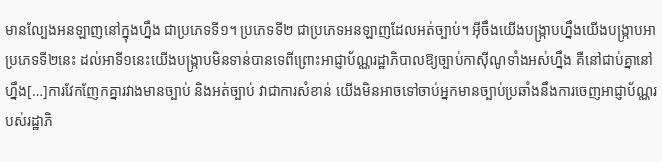មានល្បែងអនឡាញនៅក្នុងហ្នឹង ជាប្រភេទទី១។ ប្រភេទទី២ ជាប្រភេទអនឡាញដែលអត់ច្បាប់។ អ៊ីចឹងយើងបង្ក្រាបហ្នឹងយើងបង្ក្រាបអាប្រភេទទី២នេះ ដល់អាទី១នេះយើងបង្ក្រាបមិនទាន់បានទេពីព្រោះអាជ្ញាប័ណ្ណរដ្ឋាភិបាលឱ្យច្បាប់កាស៊ីណូទាំងអស់ហ្នឹង គឺនៅជាប់គ្នានៅហ្នឹង[…]ការវែកញែកគ្នារវាងមានច្បាប់ និងអត់ច្បាប់ វាជាការសំខាន់ យើងមិនអាចទៅចាប់អ្នកមានច្បាប់ប្រឆាំងនឹងការចេញអាជ្ញាប័ណ្ណរបស់រដ្ឋាភិ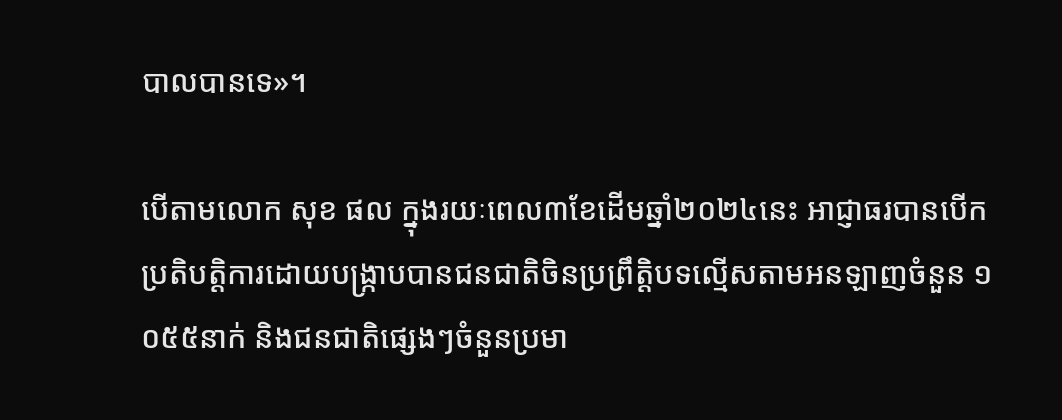បាលបានទេ»។

បើតាមលោក សុខ ផល ក្នុងរយៈពេល៣ខែដើមឆ្នាំ២០២៤នេះ អាជ្ញាធរបានបើកប្រតិបត្តិការដោយបង្រ្កាបបានជនជាតិចិនប្រព្រឹត្តិបទល្មើសតាមអនឡាញចំនួន ១ ០៥៥នាក់ និងជនជាតិផ្សេងៗចំនួនប្រមា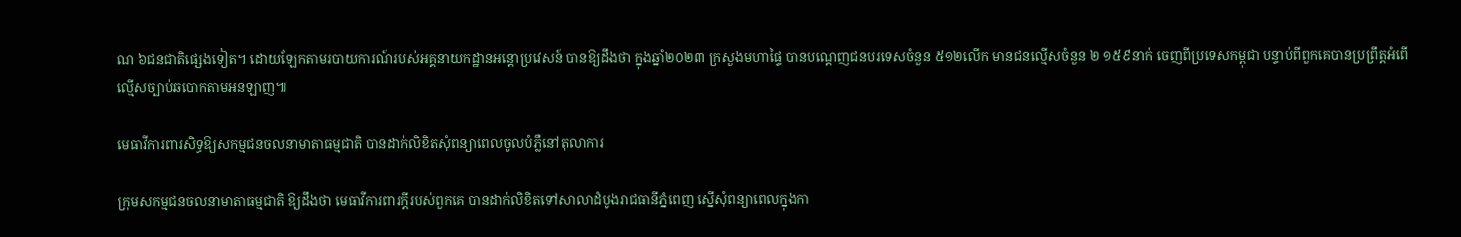ណ ៦ជនជាតិផ្សេងទៀត។ ដោយឡែកតាមរបាយការណ៍របស់អគ្គនាយកដ្ឋានអន្តោប្រវេសន៍ បានឱ្យដឹងថា ក្នុងឆ្នាំ២០២៣ ក្រសួងមហាផ្ទៃ បានបណ្ដេញជនបរទេសចំនួន ៥១២លើក មានជនល្មើសចំនួន ២ ១៥៩នាក់ ចេញពីប្រទេសកម្ពុជា បន្ទាប់ពីពួកគេបានប្រព្រឹត្តអំពើល្មើសច្បាប់ឆបោកតាមអនឡាញ៕

មេធាវីការពារសិទ្ធឱ្យសកម្មជនចលនាមាតាធម្មជាតិ បានដាក់លិខិតសុំពន្យាពេលចូលបំភ្លឺនៅតុលាការ

ក្រុមសកម្មជនចលនាមាតាធម្មជាតិ ឱ្យដឹងថា មេធាវីការពារក្តីរបស់ពួកគេ បានដាក់លិខិតទៅសាលាដំបូងរាជធានីភ្នំពេញ ស្នើសុំពន្យាពេលក្នុងកា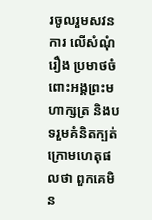រចូលរួមសវនការ លើសំណុំរឿង ប្រមាថចំពោះអង្គព្រះមហាក្សត្រ និងបទរួមគំនិតក្បត់ ក្រោមហេតុផលថា ពួកគេមិន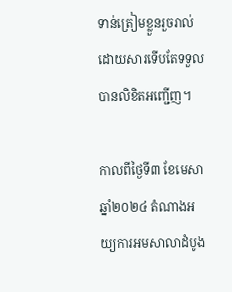ទាន់ត្រៀមខ្លួនរួចរាល់ដោយសារទើបតែទទួលបានលិខិតអញ្ជើញ។

កាលពីថ្ងៃទី៣ ខែមេសា ឆ្នាំ២០២៤ តំណាងអយ្យការអមសាលាដំបូង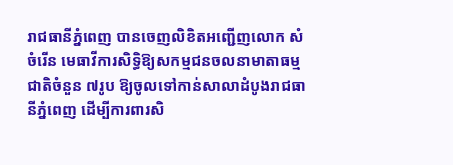រាជធានីភ្នំពេញ បានចេញលិខិតអញ្ជើញលោក សំ ចំរើន មេធាវីការសិទ្ធិឱ្យសកម្មជនចលនាមាតាធម្មជាតិចំនួន ៧រូប ឱ្យចូលទៅកាន់សាលាដំបូងរាជធានីភ្នំពេញ ដើម្បីការពារសិ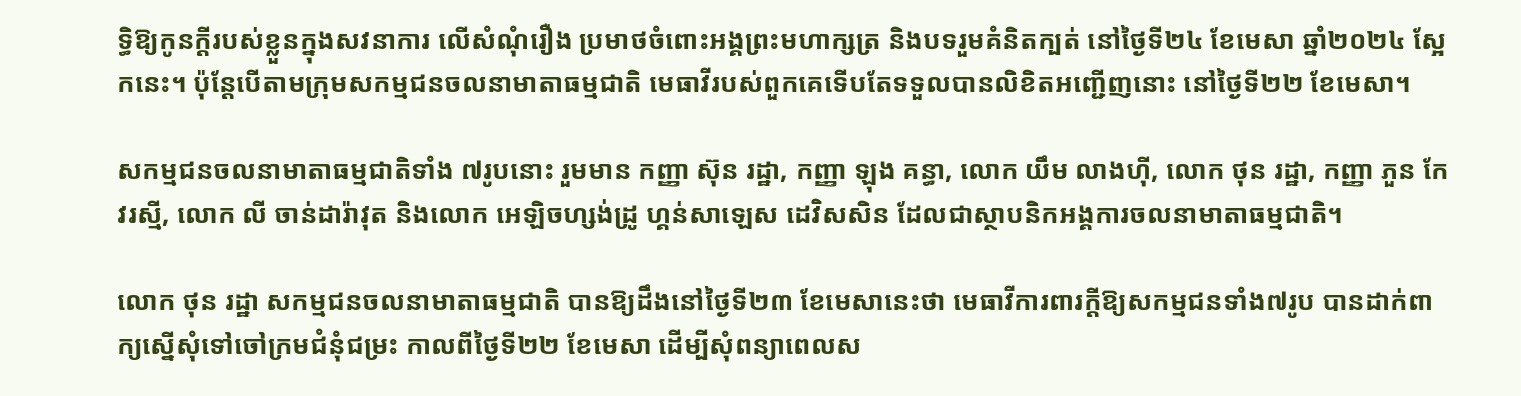ទ្ធិឱ្យកូនក្តីរបស់ខ្លួនក្នុងសវនាការ លើសំណុំរឿង ប្រមាថចំពោះអង្គព្រះមហាក្សត្រ និងបទរួមគំនិតក្បត់ នៅថ្ងៃទី២៤ ខែមេសា ឆ្នាំ២០២៤ ស្អែកនេះ។ ប៉ុន្តែបើតាមក្រុមសកម្មជនចលនាមាតាធម្មជាតិ មេធាវីរបស់ពួកគេទើបតែទទួលបានលិខិតអញ្ជើញនោះ នៅថ្ងៃទី២២ ខែមេសា។

សកម្មជនចលនាមាតាធម្មជាតិទាំង ៧រូបនោះ រួមមាន កញ្ញា ស៊ុន រដ្ឋា, កញ្ញា ឡុង គន្ធា, លោក យឹម លាងហ៊ី, លោក ថុន រដ្ឋា, កញ្ញា ភួន កែវរស្មី, លោក លី ចាន់ដារ៉ាវុត និងលោក អេឡិចហ្សង់ដ្រូ ហ្គន់សាឡេស ដេវិសសិន ដែលជាស្ថាបនិកអង្គការចលនាមាតាធម្មជាតិ។

លោក ថុន រដ្ឋា សកម្មជនចលនាមាតាធម្មជាតិ បានឱ្យដឹងនៅថ្ងៃទី២៣ ខែមេសានេះថា មេធាវីការពារក្តីឱ្យសកម្មជនទាំង៧រូប បានដាក់ពាក្យស្នើសុំទៅចៅក្រមជំនុំជម្រះ កាលពីថ្ងៃទី២២ ខែមេសា ដើម្បីសុំពន្យាពេលស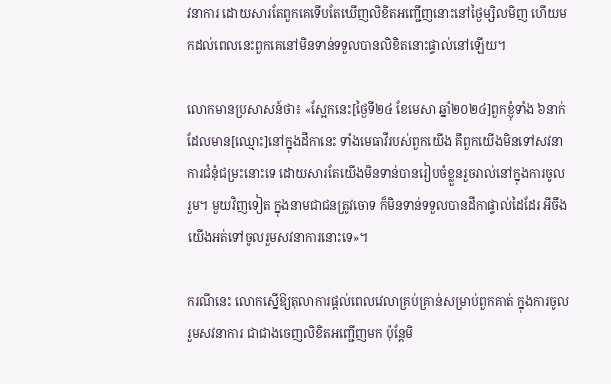វនាការ ដោយសារតែពួកគេទើបតែឃើញលិខិតអញ្ជើញនោះនៅថ្ងៃម្សិលមិញ ហើយមកដល់ពេលនេះពួកគេនៅមិនទាន់ទទួលបានលិខិតនោះផ្ទាល់នៅឡើយ។

លោកមានប្រសាសន៍ថា៖ «ស្អែកនេះ[ថ្ងៃទី២៤ ខែមេសា ឆ្នាំ២០២៤]ពួកខ្ញុំទាំង ៦នាក់ ដែលមាន[ឈ្មោះ]នៅក្នុងដីកានេះ ទាំងមេធាវីរបស់ពួកយើង គឹពួកយើងមិនទៅសវនាការជំនុំជម្រះនោះទេ ដោយសារតែយើងមិនទាន់បានរៀបចំខ្លួនរួចរាល់នៅក្នុងការចូលរួម។ មួយវិញទៀត ក្នុងនាមជាជនត្រូវចោទ ក៏មិនទាន់ទទួលបានដីកាផ្ទាល់ដៃដែរ អីចឹងយើងអត់ទៅចូលរួមសវនាការនោះទេ»។

ករណីនេះ លោកស្នើឱ្យតុលាការផ្តល់ពេលវេលាគ្រប់គ្រាន់សម្រាប់ពួកគាត់ ក្នុងការចូលរួមសវនាការ ជាជាងចេញលិខិតអញ្ជើញមក ប៉ុន្តែមិ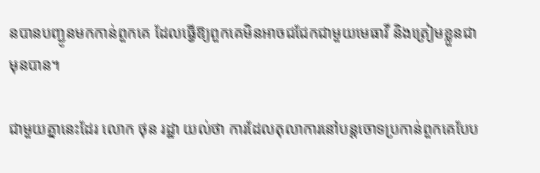នបានបញ្ជូនមកកាន់ពួកគេ ដែលធ្វើឱ្យពួកគេមិនអាចជជែកជាមួយមេធាវី និងត្រៀមខ្លួនជាមុនបាន។

ជាមួយគ្នានេះដែរ លោក ថុន រដ្ឋា យល់ថា ការដែលតុលាការនៅបន្តចោទប្រកាន់ពួកគេបែប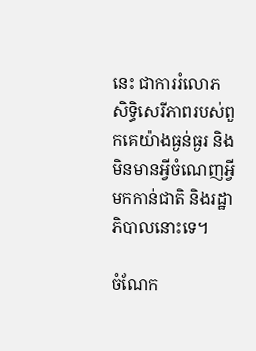នេះ ជាការរំលោភសិទ្ធិសេរីភាពរបស់ពួកគេយ៉ាងធ្ងន់ធ្ងរ និងមិនមានអ្វីចំណេញអ្វីមកកាន់ជាតិ និងរដ្ឋាភិបាលនោះទេ។

ចំណែក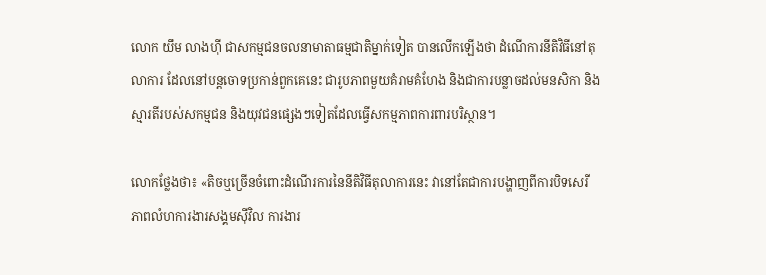លោក យឹម លាងហ៊ី ជាសកម្មជនចលនាមាតាធម្មជាតិម្នាក់ទៀត បានលើកឡើងថា ដំណើការនីតិវិធីនៅតុលាការ ដែលនៅបន្តចោទប្រកាន់ពួកគេនេះ ជារូបភាពមួយគំរាមគំហែង និងជាការបន្លាចដល់មនសិកា និងស្មារតីរបស់សកម្មជន និងយុវជនផ្សេងៗទៀតដែលធ្វើសកម្មភាពការពារបរិស្ថាន។

លោកថ្លែងថា៖ «តិចឬច្រើនចំពោះដំណើរការនៃនីតិវិធីតុលាការនេះ វានៅតែជាការបង្ហាញពីការបិទសេរីភាពលំហការងារសង្គមស៊ីវិល ការងារ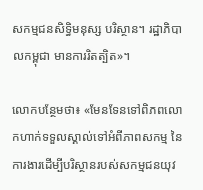សកម្មជនសិទ្ធិមនុស្ស បរិស្ថាន។ រដ្ឋាភិបាលកម្ពុជា មានការរិតត្បិត»។

លោកបន្ថែមថា៖ «មែនទែនទៅពិភពលោកហាក់ទទួលស្គាល់ទៅអំពីភាពសកម្ម នៃការងារដើម្បីបរិស្ថានរបស់សកម្មជនយុវ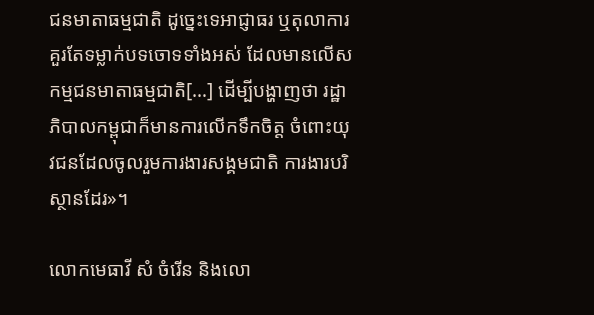ជនមាតាធម្មជាតិ ដូច្នេះទេអាជ្ញាធរ ឬតុលាការគួរតែទម្លាក់បទចោទទាំងអស់ ដែលមានលើសកម្មជនមាតាធម្មជាតិ[…] ដើម្បីបង្ហាញថា រដ្ឋាភិបាលកម្ពុជាក៏មានការលើកទឹកចិត្ត ចំពោះយុវជនដែលចូលរួមការងារសង្គមជាតិ ការងារបរិស្ថានដែរ»។

លោកមេធាវី សំ ចំរើន និងលោ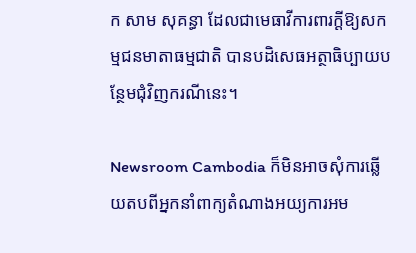ក សាម សុគន្ធា ដែលជាមេធាវីការពារក្តីឱ្យសកម្មជនមាតាធម្មជាតិ បានបដិសេធអត្ថាធិប្បាយបន្ថែមជុំវិញករណីនេះ។

Newsroom Cambodia ក៏មិនអាចសុំការឆ្លើយតបពីអ្នកនាំពាក្យតំណាងអយ្យការអម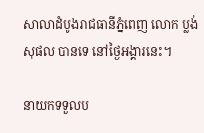សាលាដំបូងរាជធានីភ្នំពេញ លោក ប្លង់ សុផល បានទេ នៅថ្ងៃអង្គារនេះ។

នាយកទទួលប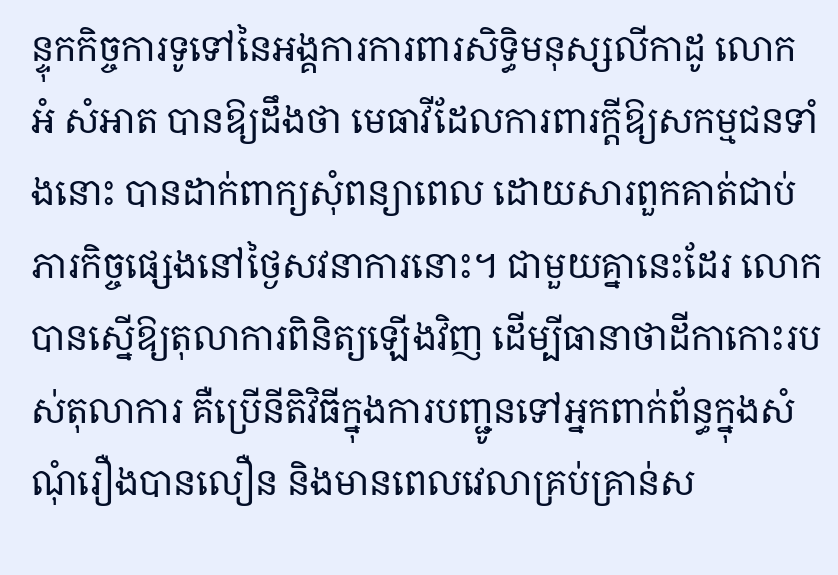ន្ទុកកិច្ចការទូទៅនៃអង្គការការពារសិទ្ធិមនុស្សលីកាដូ លោក អំ សំអាត បានឱ្យដឹងថា មេធាវីដែលការពារក្តីឱ្យសកម្មជនទាំងនោះ បានដាក់ពាក្យសុំពន្យាពេល ដោយសារពួកគាត់ជាប់ភារកិច្ចផ្សេងនៅថ្ងៃសវនាការនោះ។ ជាមួយគ្នានេះដែរ លោកបានស្នើឱ្យតុលាការពិនិត្យឡើងវិញ ដើម្បីធានាថាដីកាកោះរបស់តុលាការ គឺប្រើនីតិវិធីក្នុងការបញ្ជូនទៅអ្នកពាក់ព័ន្ធក្នុងសំណុំរឿងបានលឿន និងមានពេលវេលាគ្រប់គ្រាន់ស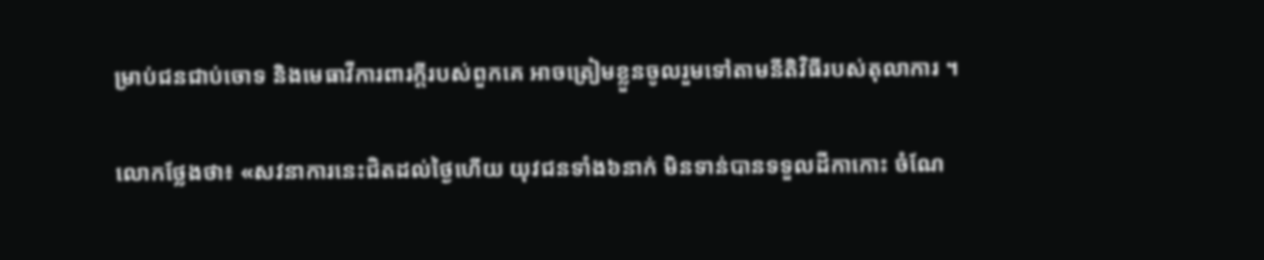ម្រាប់ជនជាប់ចោទ និងមេធាវីការពារក្តីរបស់ពួកគេ អាចត្រៀមខ្លួនចូលរួមទៅតាមនីតិវិធីរបស់តុលាការ ។

លោកថ្លែងថា៖ «សវនាការនេះជិតដល់ថ្ងៃហើយ យុវជនទាំង៦នាក់ មិនទាន់បានទទួលដីកាកោះ ចំណែ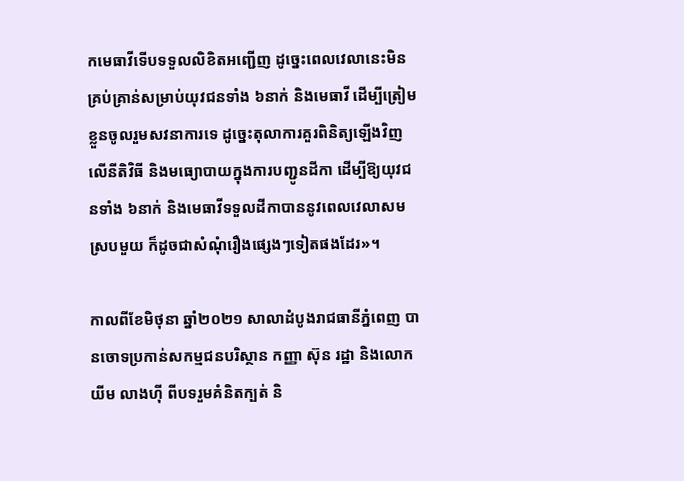កមេធាវីទើបទទួលលិខិតអញ្ជើញ ដូច្នេះពេលវេលានេះមិនគ្រប់គ្រាន់សម្រាប់យុវជនទាំង ៦នាក់ និងមេធាវី ដើម្បីត្រៀមខ្លួនចូលរួមសវនាការទេ ដូច្នេះតុលាការគួរពិនិត្យឡើងវិញលើនីតិវិធី និងមធ្យោបាយក្នុងការបញ្ជូនដីកា ដើម្បីឱ្យយុវជនទាំង ៦នាក់ និងមេធាវីទទួលដីកាបាននូវពេលវេលាសមស្របមួយ ក៏ដូចជាសំណុំរឿងផ្សេងៗទៀតផងដែរ»។

កាលពីខែមិថុនា ឆ្នាំ២០២១ សាលាដំបូងរាជធានីភ្នំពេញ បានចោទប្រកាន់សកម្មជនបរិស្ថាន កញ្ញា ស៊ុន រដ្ឋា និងលោក យីម លាងហ៊ី ពីបទរួមគំនិតក្បត់ និ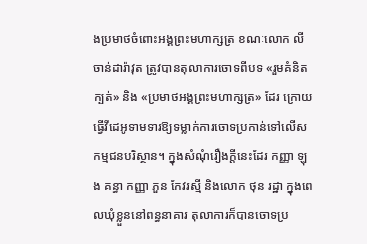ងប្រមាថចំពោះអង្គព្រះមហាក្សត្រ ខណៈលោក លី ចាន់ដារ៉ាវុត ត្រូវបានតុលាការចោទពីបទ «រួមគំនិតក្បត់» និង «ប្រមាថអង្គព្រះមហាក្សត្រ» ដែរ ក្រោយធ្វើវីដេអូទាមទារឱ្យទម្លាក់ការចោទប្រកាន់ទៅលើសកម្មជនបរិស្ថាន។ ក្នុងសំណុំរឿងក្ដីនេះដែរ កញ្ញា ឡុង គន្ធា កញ្ញា ភួន កែវរស្មី និងលោក ថុន រដ្ឋា ក្នុងពេលឃុំខ្លួននៅពន្ធនាគារ តុលាការក៏បានចោទប្រ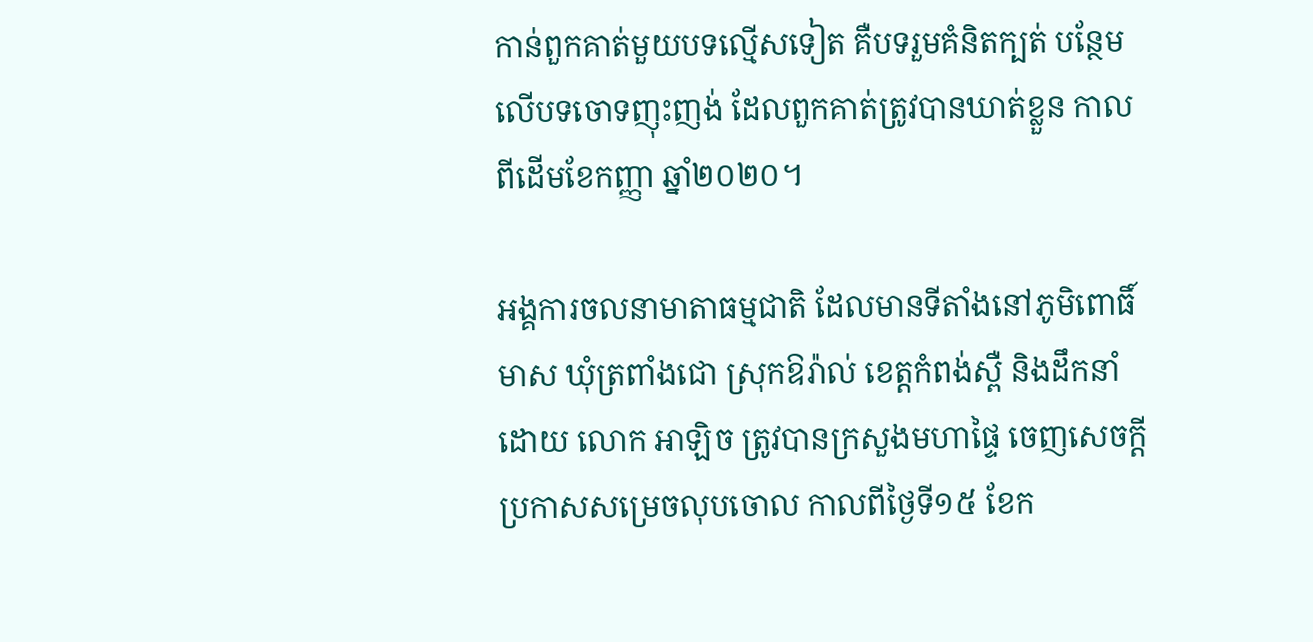កាន់ពួកគាត់មួយបទល្មើសទៀត គឺបទរួមគំនិតក្បត់ បន្ថែមលើបទចោទញុះញង់ ដែលពួកគាត់ត្រូវបានឃាត់ខ្លួន កាលពីដើមខែកញ្ញា ឆ្នាំ២០២០។

អង្គការចលនាមាតាធម្មជាតិ ដែលមានទីតាំងនៅភូមិពោធិ៍មាស ឃុំត្រពាំងជោ ស្រុកឱរ៉ាល់ ខេត្តកំពង់ស្ពឺ និងដឹកនាំដោយ លោក អាឡិច ត្រូវបានក្រសួងមហាផ្ទៃ ចេញសេចក្តីប្រកាសសម្រេចលុបចោល កាលពីថ្ងៃទី១៥ ខែក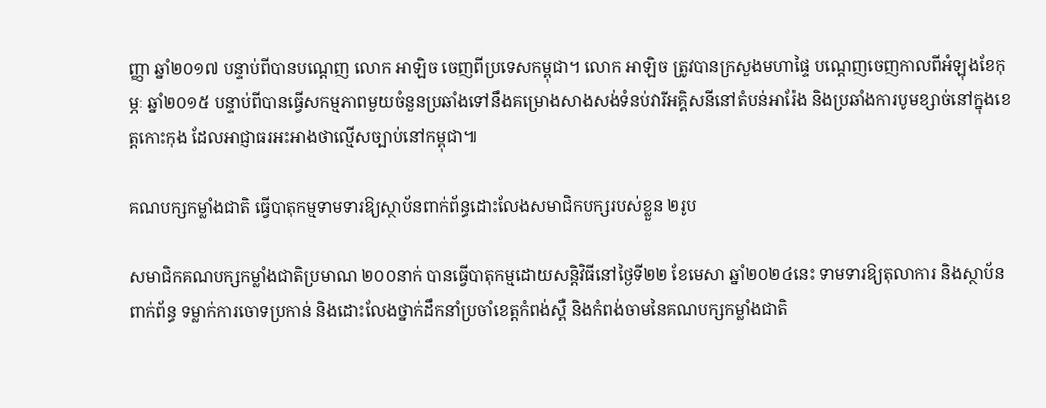ញ្ញា ឆ្នាំ២០១៧ បន្ទាប់ពីបានបណ្តេញ លោក អាឡិច ចេញពីប្រទេសកម្ពុជា។ លោក អាឡិច ត្រូវបានក្រសួងមហាផ្ទៃ បណ្តេញចេញកាលពីអំឡុងខែកុម្ភៈ ឆ្នាំ២០១៥ បន្ទាប់ពីបានធ្វើសកម្មភាពមួយចំនួនប្រឆាំងទៅនឹងគម្រោងសាងសង់ទំនប់វារីអគ្គិសនីនៅតំបន់អារ៉ែង និងប្រឆាំងការបូមខ្សាច់នៅក្នុងខេត្តកោះកុង ដែលអាជ្ញាធរអះអាងថាល្មើសច្បាប់នៅកម្ពុជា៕

គណបក្សកម្លាំងជាតិ ធ្វើបាតុកម្មទាមទារឱ្យស្ថាប័នពាក់ព័ន្ធដោះលែងសមាជិកបក្សរបស់ខ្លួន ២រូប

សមាជិកគណបក្សកម្លាំងជាតិប្រមាណ ២០០នាក់ បានធ្វើបាតុកម្មដោយសន្តិវិធីនៅថ្ងៃទី២២ ខែមេសា ឆ្នាំ២០២៤នេះ ទាមទារឱ្យតុលាការ និងស្ថាប័នពាក់ព័ន្ធ ទម្លាក់ការចោទប្រកាន់ និងដោះលែងថ្នាក់ដឹកនាំប្រចាំខេត្តកំពង់ស្ពឺ និងកំពង់ចាមនៃគណបក្សកម្លាំងជាតិ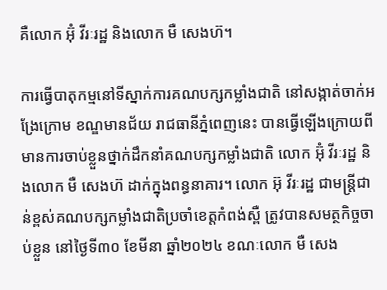គឺលោក អ៊ុំ វីរៈរដ្ឋ និងលោក មឺ សេងហ៊។

ការធ្វើបាតុកម្មនៅទីស្នាក់ការគណបក្សកម្លាំងជាតិ នៅសង្កាត់ចាក់អង្រែក្រោម ខណ្ឌមានជ័យ រាជធានីភ្នំពេញនេះ បានធ្វើឡើងក្រោយពីមានការចាប់ខ្លួនថ្នាក់ដឹកនាំគណបក្សកម្លាំងជាតិ លោក អ៊ុំ វីរៈរដ្ឋ និងលោក មឺ សេងហ៊ ដាក់ក្នុងពន្ធនាគារ។ លោក អ៊ុ វីរៈរដ្ឋ ជាមន្រ្តីជាន់ខ្ពស់គណបក្សកម្លាំងជាតិប្រចាំខេត្តកំពង់ស្ពឺ ត្រូវបានសមត្ថកិច្ចចាប់ខ្លួន នៅថ្ងៃទី៣០ ខែមីនា ឆ្នាំ២០២៤ ខណៈលោក មឺ សេង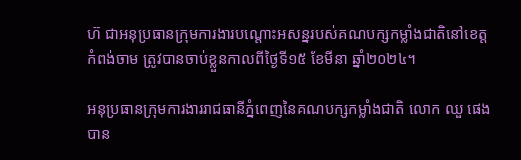ហ៊ ជាអនុប្រធានក្រុមការងារបណ្តោះអសន្នរបស់គណបក្សកម្លាំងជាតិនៅខេត្តកំពង់ចាម ត្រូវបានចាប់ខ្លួនកាលពីថ្ងៃទី១៥ ខែមីនា ឆ្នាំ២០២៤។

អនុប្រធានក្រុមការងាររាជធានីភ្នំពេញនៃគណបក្សកម្លាំងជាតិ លោក ឈួ ផេង បាន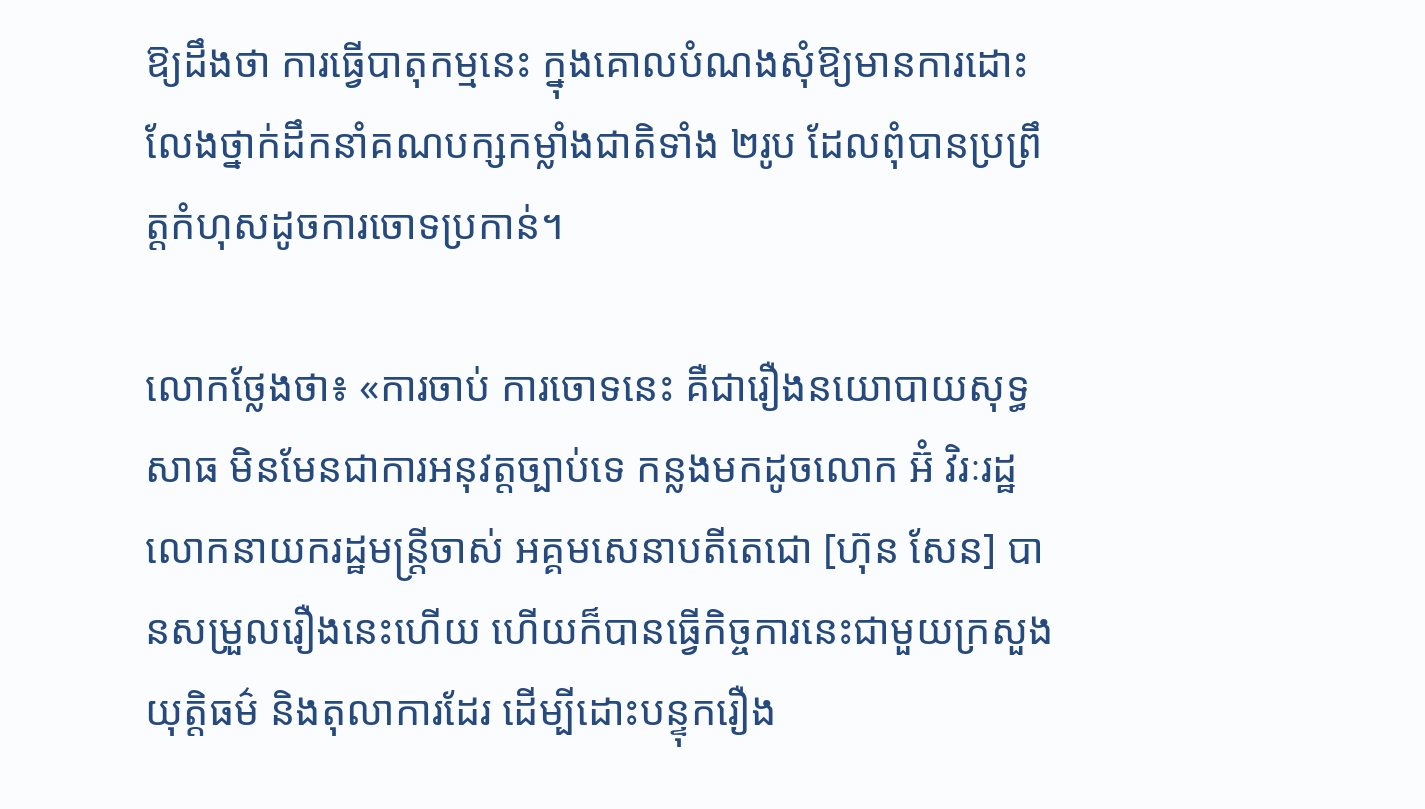ឱ្យដឹងថា ការធ្វើបាតុកម្មនេះ ក្នុងគោលបំណងសុំឱ្យមានការដោះលែងថ្នាក់ដឹកនាំគណបក្សកម្លាំងជាតិទាំង ២រូប ដែលពុំបានប្រព្រឹត្តកំហុសដូចការចោទប្រកាន់។

លោកថ្លែងថា៖ «ការចាប់ ការចោទនេះ គឺជារឿងនយោបាយសុទ្ធសាធ មិនមែនជាការអនុវត្តច្បាប់ទេ កន្លងមកដូចលោក អ៊ំ វិរៈរដ្ឋ លោកនាយករដ្ឋមន្រ្តីចាស់ អគ្គមសេនាបតីតេជោ [ហ៊ុន សែន] បានសម្រួលរឿងនេះហើយ ហើយក៏បានធ្វើកិច្ចការនេះជាមួយក្រសួងយុត្តិធម៌ និងតុលាការដែរ ដើម្បីដោះបន្ទុករឿង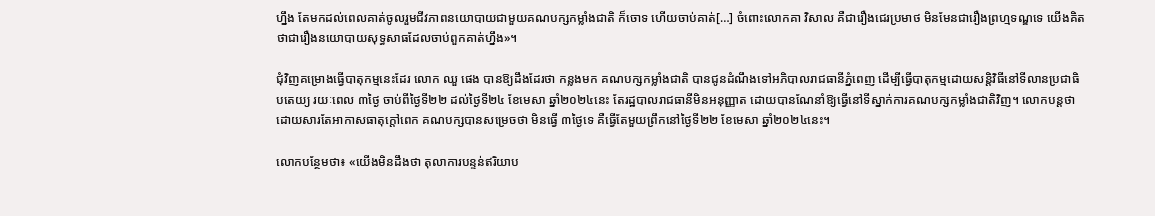ហ្នឹង តែមកដល់ពេលគាត់ចូលរួមជីវភាពនយោបាយជាមួយគណបក្សកម្លាំងជាតិ ក៏ចោទ ហើយចាប់គាត់[…] ចំពោះលោកគា វិសាល គឺជារឿងជេរប្រមាថ មិនមែនជារឿងព្រហ្មទណ្ឌទេ យើងគិតថាជារឿងនយោបាយសុទ្ធសាធដែលចាប់ពួកគាត់ហ្នឹង»។

ជុំវិញគម្រោងធ្វើបាតុកម្មនេះដែរ លោក ឈួ ផេង បានឱ្យដឹងដែរថា កន្លងមក គណបក្សកម្លាំងជាតិ បានជូនដំណឹងទៅអភិបាលរាជធានីភ្នំពេញ ដើម្បីធ្វើបាតុកម្មដោយសន្តិវិធីនៅទីលានប្រជាធិបតេយ្យ រយៈពេល ៣ថ្ងៃ ចាប់ពីថ្ងៃទី២២ ដល់ថ្ងៃទី២៤ ខែមេសា ឆ្នាំ២០២៤នេះ តែរដ្ឋបាលរាជធានីមិនអនុញ្ញាត ដោយបានណែនាំឱ្យធ្វើនៅទីស្នាក់ការគណបក្សកម្លាំងជាតិវិញ។ លោកបន្តថា ដោយសារតែអាកាសធាតុក្តៅពេក គណបក្សបានសម្រេចថា មិនធ្វើ ៣ថ្ងៃទេ គឺធ្វើតែមួយព្រឹកនៅថ្ងៃទី២២ ខែមេសា ឆ្នាំ២០២៤នេះ។

លោកបន្ថែមថា៖ «យើងមិនដឹងថា តុលាការបន្ទន់ឥរិយាប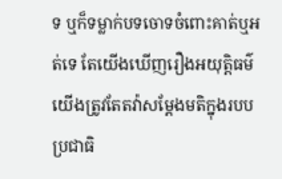ទ ឬក៏ទម្លាក់បទចោទចំពោះគាត់ឬអត់ទេ តែយើងឃើញរឿងអយុត្តិធម៌ យើងត្រូវតែតវ៉ាសម្តែងមតិក្នុងរបបប្រជាធិ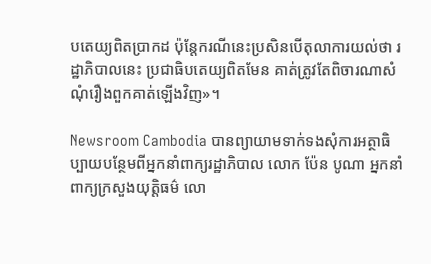បតេយ្យពិតប្រាកដ ប៉ុន្តែករណីនេះប្រសិនបើតុលាការយល់ថា រដ្ឋាភិបាលនេះ ប្រជាធិបតេយ្យពិតមែន គាត់ត្រូវតែពិចារណាសំណុំរឿងពួកគាត់ឡើងវិញ»។

Newsroom Cambodia បានព្យាយាមទាក់ទងសុំការអត្ថាធិប្បាយបន្ថែមពីអ្នកនាំពាក្យរដ្ឋាភិបាល លោក ប៉ែន បូណា អ្នកនាំពាក្យក្រសួងយុតិ្តធម៌ លោ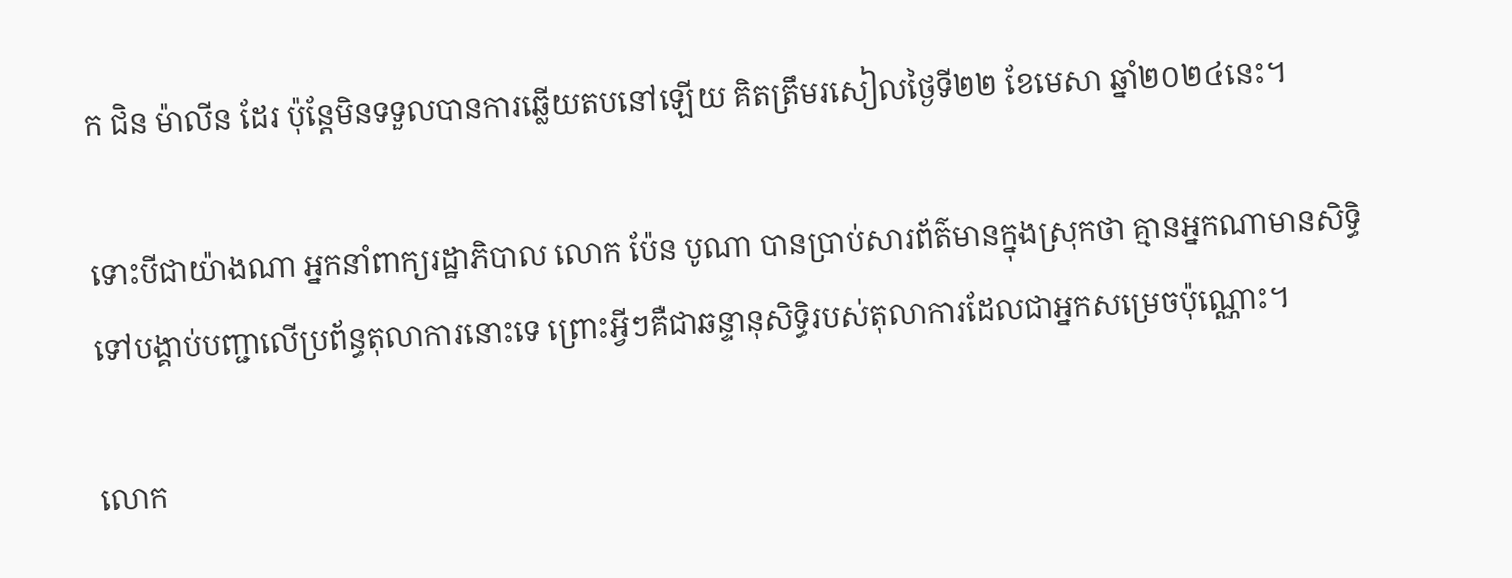ក ជិន ម៉ាលីន ដែរ ប៉ុន្តែមិនទទួលបានការឆ្លើយតបនៅឡើយ គិតត្រឹមរសៀលថ្ងៃទី២២ ខែមេសា ឆ្នាំ២០២៤នេះ។

ទោះបីជាយ៉ាងណា អ្នកនាំពាក្យរដ្ឋាភិបាល លោក ប៉ែន បូណា បានប្រាប់សារព័ត៌មានក្នុងស្រុកថា គ្មានអ្នកណាមានសិទ្ធិទៅបង្គាប់បញ្ជាលើប្រព័ន្ធតុលាការនោះទេ ព្រោះអ្វីៗគឺជាឆន្ទានុសិទ្ធិរបស់តុលាការដែលជាអ្នកសម្រេចប៉ុណ្ណោះ។

លោក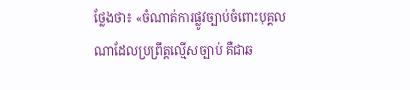ថ្លែងថា៖ «ចំណាត់ការផ្លូវច្បាប់ចំពោះបុគ្គលណាដែលប្រព្រឹត្តល្មើសច្បាប់ គឺជាឆ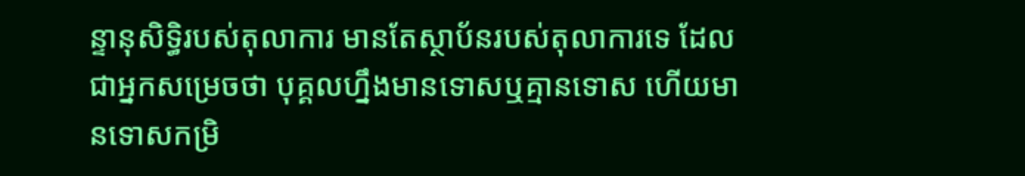ន្ទានុសិទ្ធិរបស់តុលាការ មានតែស្ថាប័នរបស់តុលាការទេ ដែលជាអ្នកសម្រេចថា បុគ្គលហ្នឹងមានទោសឬគ្មានទោស ហើយមានទោសកម្រិ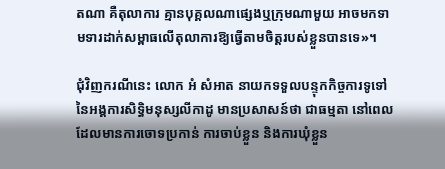តណា គឺតុលាការ គ្មានបុគ្គលណាផ្សេងឬក្រុមណាមួយ អាចមកទាមទារដាក់សម្ពាធលើតុលាការឱ្យធ្វើតាមចិត្តរបស់ខ្លួនបានទេ»។

ជុំវិញករណីនេះ លោក អំ សំអាត នាយកទទួលបន្ទុកកិច្ចការទូទៅនៃអង្គការសិទ្ធិមនុស្សលីកាដូ មានប្រសាសន៍ថា ជាធម្មតា នៅពេលដែលមានការចោទប្រកាន់ ការចាប់ខ្លួន និងការឃុំខ្លួន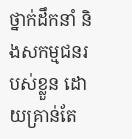ថ្នាក់ដឹកនាំ និងសកម្មជនរបស់ខ្លួន ដោយគ្រាន់តែ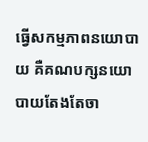ធ្វើសកម្មភាពនយោបាយ គឺគណបក្សនយោបាយតែងតែចា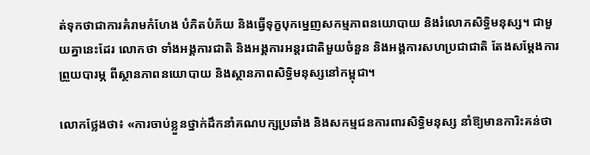ត់ទុកថាជាការគំរាមកំហែង បំភិតបំភ័យ និងធ្វើទុក្ខបុកម្នេញសកម្មភាពនយោបាយ និងរំលោភសិទ្ធិមនុស្ស។ ជាមួយគ្នានេះដែរ លោកថា ទាំងអង្គការជាតិ និងអង្គការអន្តរជាតិមួយចំនួន និងអង្គការសហប្រជាជាតិ តែងសម្តែងការព្រួយបារម្ភ ពីស្ថានភាពនយោបាយ និងស្ថានភាពសិទ្ធិមនុស្សនៅកម្ពុជា។

លោកថ្លែងថា៖ «ការចាប់ខ្លួនថ្នាក់ដឹកនាំគណបក្សប្រឆាំង និងសកម្មជនការពារសិទ្ធិមនុស្ស នាំឱ្យមានការិះគន់ថា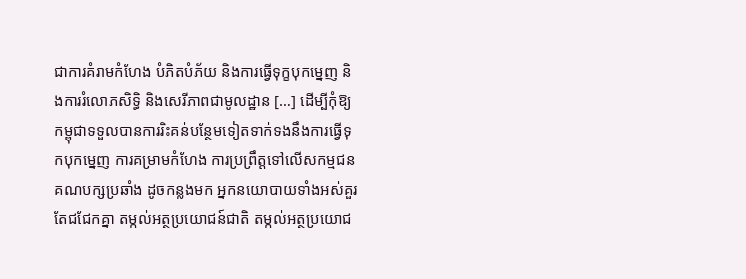ជាការគំរាមកំហែង បំភិតបំភ័យ និងការធ្វើទុក្ខបុកម្នេញ និងការរំលោភសិទ្ធិ និងសេរីភាពជាមូលដ្ឋាន […] ដើម្បីកុំឱ្យកម្ពុជាទទួលបានការរិះគន់បន្ថែមទៀតទាក់ទងនឹងការធ្វើទុកបុកម្នេញ ការគម្រាមកំហែង ការប្រព្រឹត្តទៅលើសកម្មជនគណបក្សប្រឆាំង ដូចកន្លងមក អ្នកនយោបាយទាំងអស់គួរតែជជែកគ្នា តម្កល់អត្ថប្រយោជន៍ជាតិ តម្កល់អត្ថប្រយោជ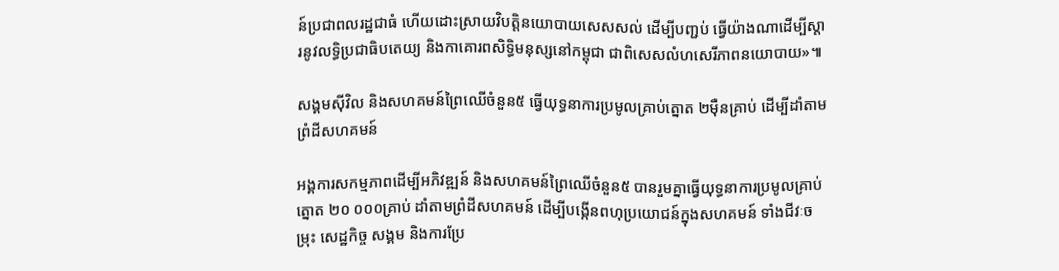ន៍ប្រជាពលរដ្ឋជាធំ ហើយដោះស្រាយវិបត្តិនយោបាយសេសសល់ ដើម្បីបញ្ជប់ ធ្វើយ៉ាងណាដើម្បីស្តារនូវលទ្ធិប្រជាធិបតេយ្យ និងកាគោរពសិទ្ធិមនុស្សនៅកម្ពុជា ជាពិសេសលំហសេរីភាពនយោបាយ»៕

សង្គមស៊ីវិល និងសហគមន៍ព្រៃឈើចំនួន៥ ធ្វើយុទ្ធនាការប្រមូលគ្រាប់ត្នោត ២ម៉ឺនគ្រាប់ ដើម្បីដាំតាមព្រំដីសហគមន៍

អង្គការសកម្មភាពដើម្បីអភិវឌ្ឍន៍ និងសហគមន៍ព្រៃឈើចំនួន៥ បានរួមគ្នាធ្វើយុទ្ធនាការប្រមូលគ្រាប់ត្នោត ២០ ០០០គ្រាប់ ដាំតាមព្រំដីសហគមន៍ ដើម្បីបង្កើនពហុប្រយោជន៍ក្នុងសហគមន៍ ទាំងជីវៈចម្រុះ សេដ្ឋកិច្ច សង្គម និងការប្រែ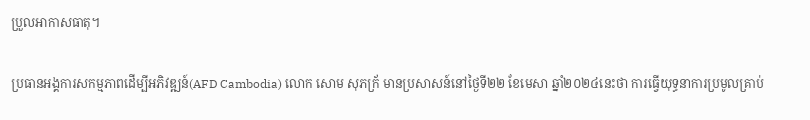ប្រួលអាកាសធាតុ។

ប្រធានអង្គការសកម្មភាពដើម្បីអភិវឌ្ឍន៍(AFD Cambodia) លោក សោម សុភក្រ័ មានប្រសាសន៍នៅថ្ងៃទី២២ ខែមេសា ឆ្នាំ២០២៤នេះថា ការធ្វើយុទ្ធនាការប្រមូលគ្រាប់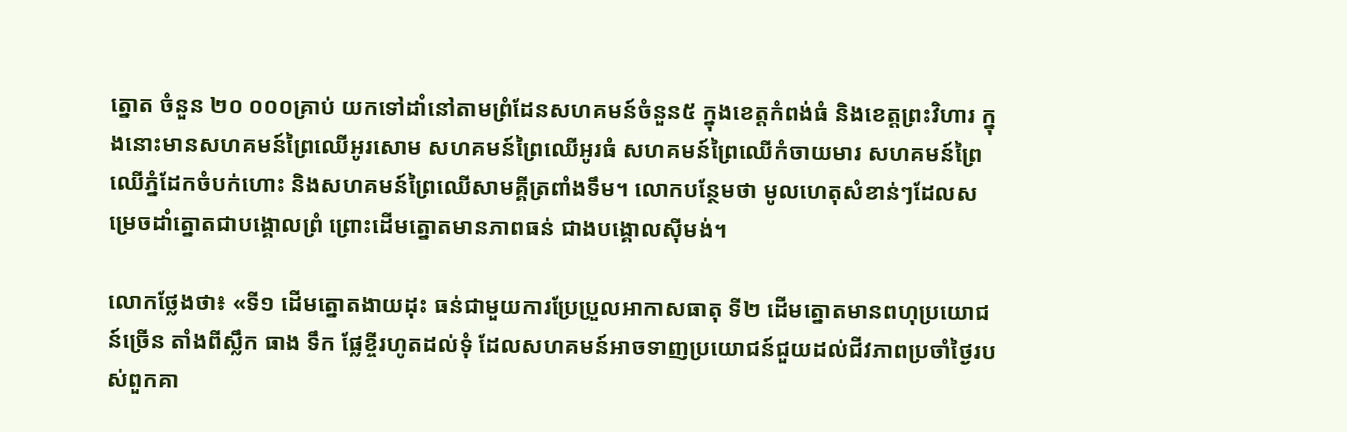ត្នោត ចំនួន ២០ ០០០គ្រាប់ យកទៅដាំនៅតាមព្រំដែនសហគមន៍ចំនួន៥ ក្នុងខេត្តកំពង់ធំ និងខេត្តព្រះវិហារ ក្នុងនោះមានសហគមន៍ព្រៃឈើអូរសោម សហគមន៍ព្រៃឈើអូរធំ សហគមន៍ព្រៃឈើកំចាយមារ សហគមន៍ព្រៃឈើភ្នំដែកចំបក់ហោះ និងសហគមន៍ព្រៃឈើសាមគ្គីត្រពាំងទឹម។ លោកបន្ថែមថា មូលហេតុសំខាន់ៗដែលសម្រេចដាំត្នោតជាបង្គោលព្រំ ព្រោះដើមត្នោតមានភាពធន់ ជាងបង្គោលស៊ីមង់។

លោកថ្លែងថា៖ «ទី១ ដើមត្នោតងាយដុះ ធន់ជាមួយការប្រែប្រួលអាកាសធាតុ ទី២ ដើមត្នោតមានពហុប្រយោជន៍ច្រើន តាំងពីស្លឹក ធាង ទឹក ផ្លែខ្ចីរហូតដល់ទុំ ដែលសហគមន៍អាចទាញប្រយោជន៍ជួយដល់ជីវភាពប្រចាំថ្ងៃរបស់ពួកគា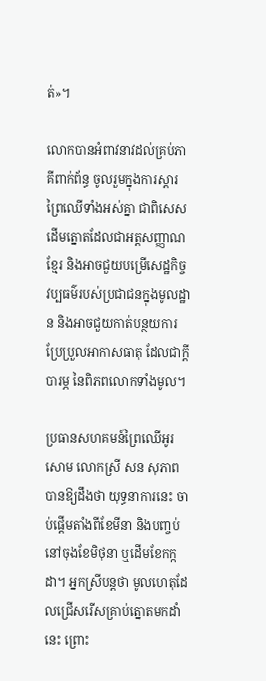ត់»។

លោកបានអំពាវនាវដល់គ្រប់ភាគីពាក់ព័ន្ធ ចូលរួមក្នុងការស្តារព្រៃឈើទាំងអស់គ្នា ជាពិសេស ដើមត្នោតដែលជាអត្តសញ្ញាណខ្មែរ និងអាចជួយបម្រើសេដ្ឋកិច្ច វប្បធម៌របស់ប្រជាជនក្នុងមូលដ្ឋាន និងអាចជួយកាត់បន្ថយការប្រែប្រួលអាកាសធាតុ ដែលជាក្តីបារម្ភ នៃពិភពលោកទាំងមូល។

ប្រធានសហគមន៍ព្រៃឈើអូរសោម លោកស្រី សន សុភាព បានឱ្យដឹងថា យុទ្ធនាការនេះ ចាប់ផ្តើមតាំងពីខែមីនា និងបញ្ចប់នៅចុងខែមិថុនា ឬដើមខែកក្កដា។ អ្នកស្រីបន្តថា មូលហេតុដែលជ្រើសរើសគ្រាប់ត្នោតមកដាំនេះ ព្រោះ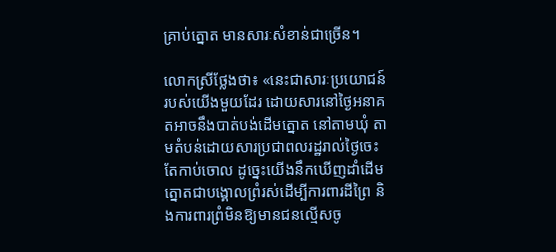គ្រាប់ត្នោត មានសារៈសំខាន់ជាច្រើន។

លោកស្រីថ្លែងថា៖ «នេះជាសារៈប្រយោជន៍របស់យើងមួយដែរ ដោយសារនៅថ្ងៃអនាគតអាចនឹងបាត់បង់ដើមត្នោត នៅតាមឃុំ តាមតំបន់ដោយសារប្រជាពលរដ្ឋរាល់ថ្ងៃចេះតែកាប់ចោល ដូច្នេះយើងនឹកឃើញដាំដើមត្នោតជាបង្គោលព្រំរស់ដើម្បីការពារដីព្រៃ និងការពារព្រំមិនឱ្យមានជនល្មើសចូ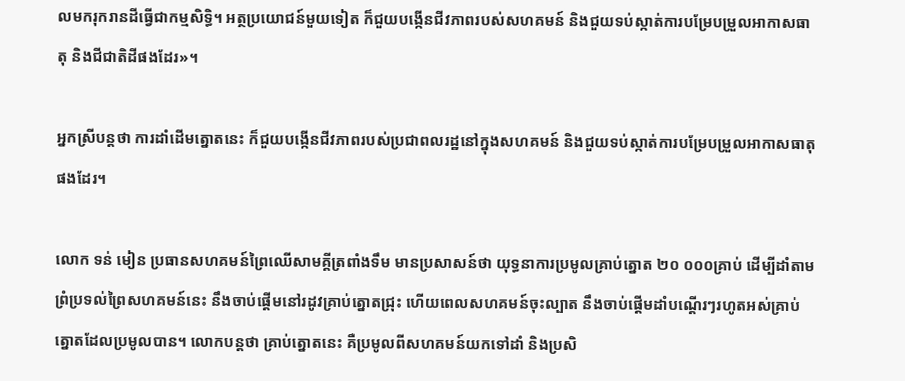លមករុករានដីធ្វើជាកម្មសិទ្ធិ។ អត្ថប្រយោជន៍មួយទៀត ក៏ជួយបង្កើនជីវភាពរបស់សហគមន៍ និងជួយទប់ស្កាត់ការបម្រែបម្រួលអាកាសធាតុ និងជីជាតិដីផងដែរ»។

អ្នកស្រីបន្តថា ការដាំដើមត្នោតនេះ ក៏ជួយបង្កើនជីវភាពរបស់ប្រជាពលរដ្ឋនៅក្នុងសហគមន៍ និងជួយទប់ស្កាត់ការបម្រែបម្រួលអាកាសធាតុផងដែរ។

លោក ទន់ មៀន ប្រធានសហគមន៍ព្រៃឈើសាមគ្គីត្រពាំងទឹម មានប្រសាសន៍ថា យុទ្ធនាការប្រមូលគ្រាប់ត្នោត ២០ ០០០គ្រាប់ ដើម្បីដាំតាមព្រំប្រទល់ព្រៃសហគមន៍នេះ នឹងចាប់ផ្តើមនៅរដូវគ្រាប់ត្នោតជ្រុះ ហើយពេលសហគមន៍ចុះល្បាត នឹងចាប់ផ្តើមដាំបណ្តើរៗរហូតអស់គ្រាប់ត្នោតដែលប្រមូលបាន។ លោកបន្តថា គ្រាប់ត្នោតនេះ គឺប្រមូលពីសហគមន៍យកទៅដាំ និងប្រសិ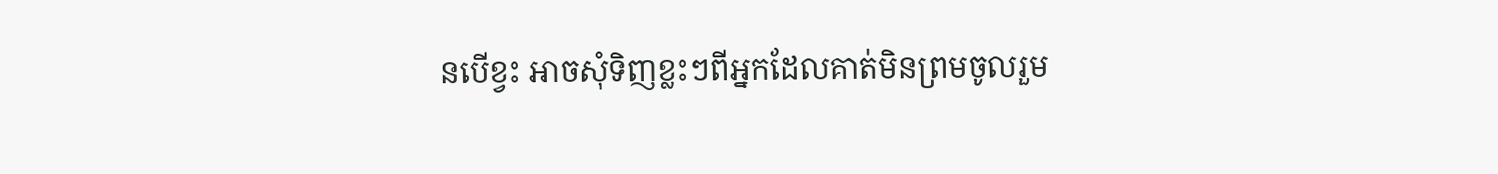នបើខ្វះ អាចសុំទិញខ្លះៗពីអ្នកដែលគាត់មិនព្រមចូលរួម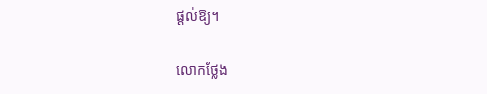ផ្តល់ឱ្យ។

លោកថ្លែង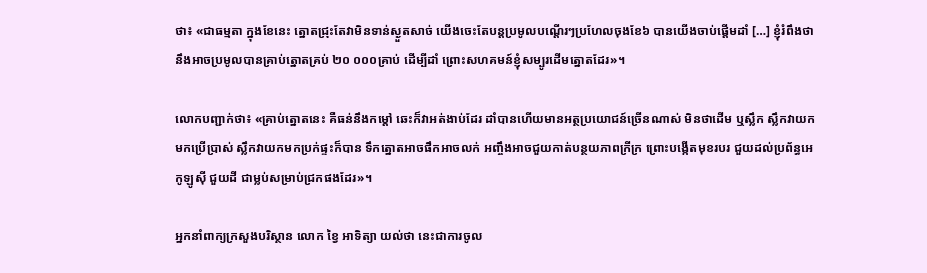ថា៖ «ជាធម្មតា ក្នុងខែនេះ ត្នោតជ្រុះតែវាមិនទាន់ស្ងួតសាច់ យើងចេះតែបន្តប្រមូលបណ្តើរៗប្រហែលចុងខែ៦ បានយើងចាប់ផ្តើមដាំ […] ខ្ញុំរំពឹងថា នឹងអាចប្រមូលបានគ្រាប់ត្នោតគ្រប់ ២០ ០០០គ្រាប់ ដើម្បីដាំ ព្រោះសហគមន៍ខ្ញុំសម្បូរដើមត្នោតដែរ»។

លោកបញ្ជាក់ថា៖ «គ្រាប់ត្នោតនេះ គឺធន់នឹងកម្តៅ ឆេះក៏វាអត់ងាប់ដែរ ដាំបានហើយមានអត្ថប្រយោជន៍ច្រើនណាស់ មិនថាដើម ឬស្លឹក ស្លឹកវាយកមកប្រើប្រាស់ ស្លឹកវាយកមកប្រក់ផ្ទះក៏បាន ទឹកត្នោតអាចផឹកអាចលក់ អញ្ចឹងអាចជួយកាត់បន្ថយភាពក្រីក្រ ព្រោះបង្កើតមុខរបរ ជួយដល់ប្រព័ន្ធអេកូឡូស៊ី ជួយដី ជាម្លប់សម្រាប់ជ្រកផងដែរ»។

អ្នកនាំពាក្យក្រសួងបរិស្ថាន លោក ខ្វៃ អាទិត្យា យល់ថា នេះជាការចូល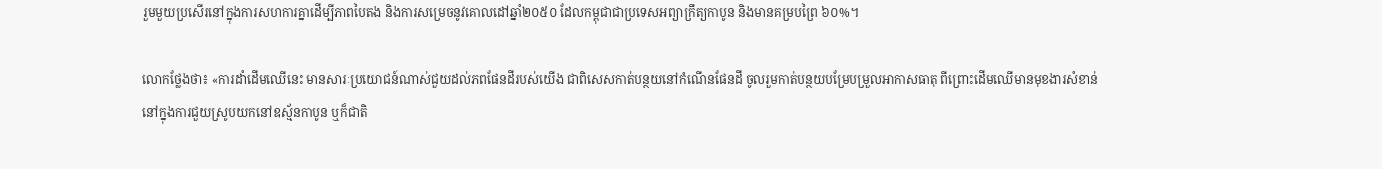រួមមួយប្រសើរនៅក្នុងការសហការគ្នាដើម្បីភាពបៃតង និងការសម្រេចនូវគោលដៅឆ្នាំ២០៥០ ដែលកម្ពុជាជាប្រទេសអព្យាក្រឹត្យកាបូន និងមានគម្របព្រៃ ៦០%។

លោកថ្លែងថា៖ «ការដាំដើមឈើនេះ មានសារៈប្រយោជន៍ណាស់ជួយដល់ភពផែនដីរបស់យើង ជាពិសេសកាត់បន្ថយនៅកំណើនផែនដី ចូលរួមកាត់បន្ថយបម្រែបម្រួលអាកាសធាតុ ពីព្រោះដើមឈើមានមុខងារសំខាន់នៅក្នុងការជួយស្រូបយកនៅឧស្ម័នកាបូន ឬក៏ជាតិ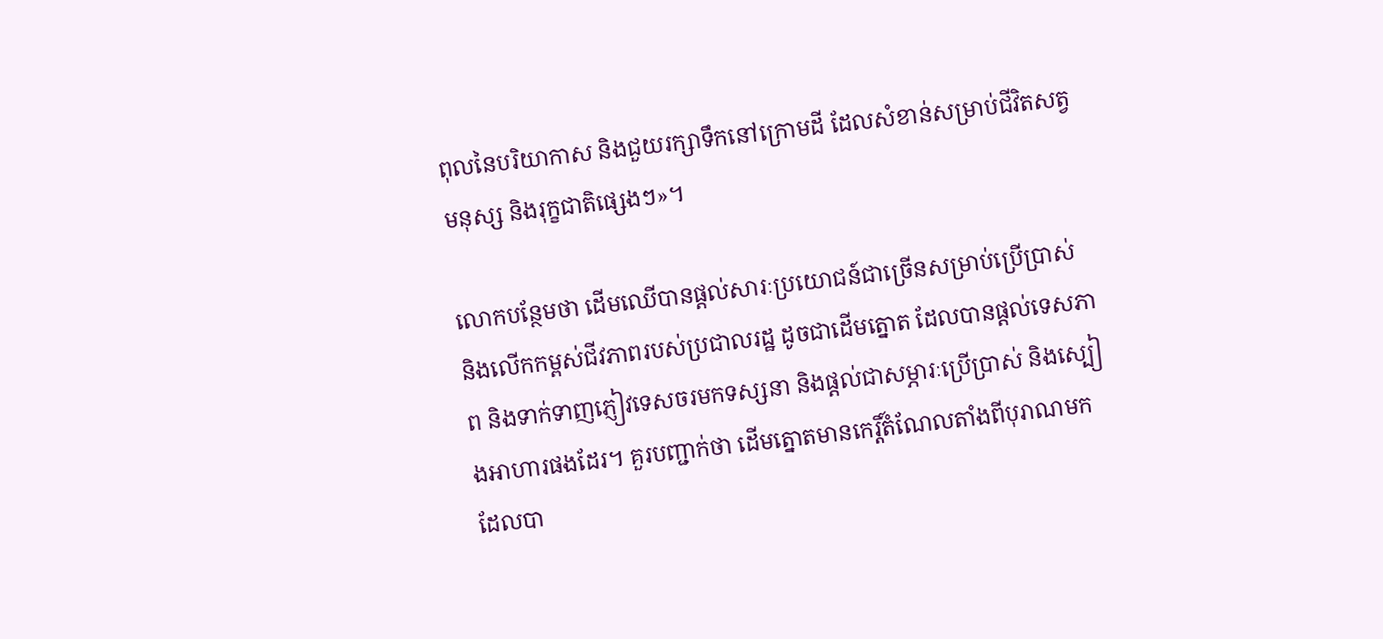ពុលនៃបរិយាកាស និងជួយរក្សាទឹកនៅក្រោមដី ដែលសំខាន់សម្រាប់ជីវិតសត្វ មនុស្ស និងរុក្ខជាតិផ្សេងៗ»។

លោកបន្ថែមថា ដើមឈើបានផ្តល់សារៈប្រយោជន៍ជាច្រើនសម្រាប់ប្រើប្រាស់ និងលើកកម្ពស់ជីវភាពរបស់ប្រជាលរដ្ឋ ដូចជាដើមត្នោត ដែលបានផ្តល់ទេសភាព និងទាក់ទាញភ្ញៀវទេសចរមកទស្សនា និងផ្តល់ជាសម្ភារៈប្រើប្រាស់ និងស្បៀងអាហារផងដែរ។ គួរបញ្ជាក់ថា ដើមត្នោតមានកេរ្តិ៍តំណែលតាំងពីបុរាណមក ដែលបា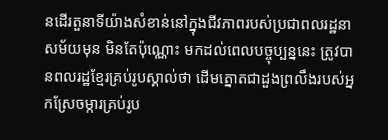នដើរតួនាទីយ៉ាងសំខាន់នៅក្នុងជីវភាពរបស់ប្រជាពលរដ្ឋនាសម័យមុន មិនតែប៉ុណ្ណោះ មកដល់ពេលបច្ចុប្បន្ននេះ ត្រូវបានពលរដ្ឋខ្មែរគ្រប់រូបស្គាល់ថា ដើមត្នោតជាដួងព្រលឹងរបស់អ្នកស្រែចម្ការគ្រប់រូប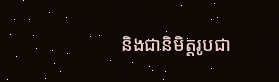និងជានិមិត្តរូបជា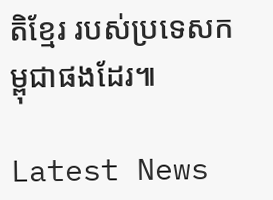តិខ្មែរ របស់ប្រទេសកម្ពុជាផងដែរ៕

Latest News